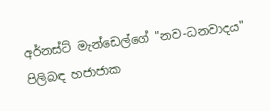අර්නස්ට් මැන්ඩෙල්ගේ "නව-ධනවාදය" පිලිබඳ හජාජාක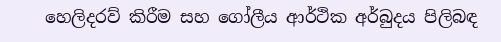හෙලිදරව් කිරීම සහ ගෝලීය ආර්ථික අර්බුදය පිලිබඳ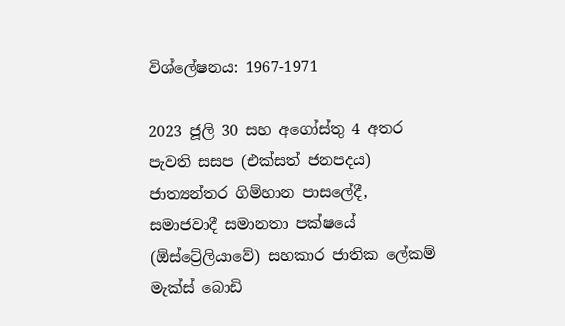විශ්ලේෂනය: 1967-1971

2023 ජූලි 30 සහ අගෝස්තු 4 අතර පැවති සසප (එක්සත් ජනපදය) ජාත්‍යන්තර ගිම්හාන පාසලේදී, සමාජවාදී සමානතා පක්ෂයේ (ඕස්ට්‍රේලියාවේ) සහකාර ජාතික ලේකම් මැක්ස් බොඩි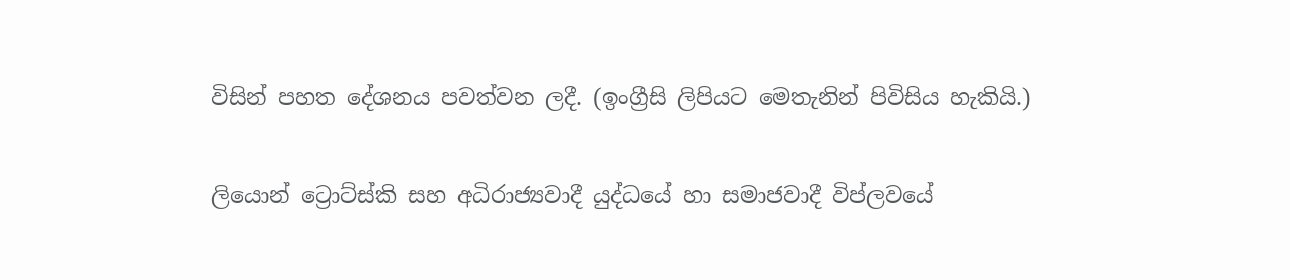විසින් පහත දේශනය පවත්වන ලදී. (ඉංග්‍රීසි ලිපියට මෙතැනින් පිවිසිය හැකියි.)

ලියොන් ට්‍රොට්ස්කි සහ අධිරාජ්‍යවාදී යුද්ධයේ හා සමාජවාදී විප්ලවයේ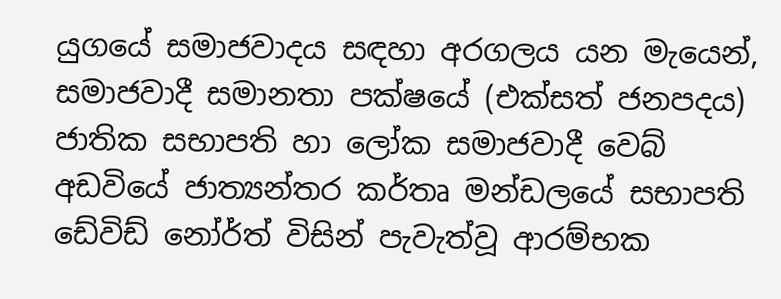යුගයේ සමාජවාදය සඳහා අරගලය යන මැයෙන්, සමාජවාදී සමානතා පක්ෂයේ (එක්සත් ජනපදය) ජාතික සභාපති හා ලෝක සමාජවාදී වෙබ් අඩවියේ ජාත්‍යන්තර කර්තෘ මන්ඩලයේ සභාපති ඩේවිඩ් නෝර්ත් විසින් පැවැත්වූ ආරම්භක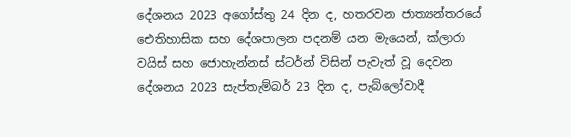දේශනය 2023 අගෝස්තු 24 දින ද, හතරවන ජාත්‍යන්තරයේ ඓතිහාසික සහ දේශපාලන පදනම් යන මැයෙන්, ක්ලාරා වයිස් සහ ජොහැන්නස් ස්ටර්න් විසින් පැවැත් වූ දෙවන දේශනය 2023 සැප්තැම්බර් 23 දින ද, පැබ්ලෝවාදී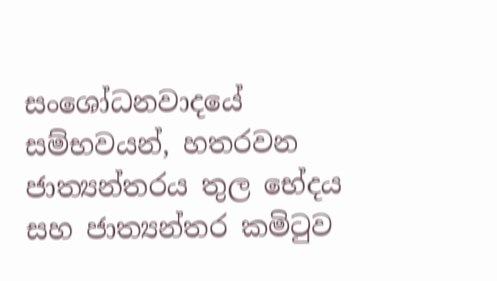සංශෝධනවාදයේ සම්භවයන්, හතරවන ජාත්‍යන්තරය තුල භේදය සහ ජාත්‍යන්තර කමිටුව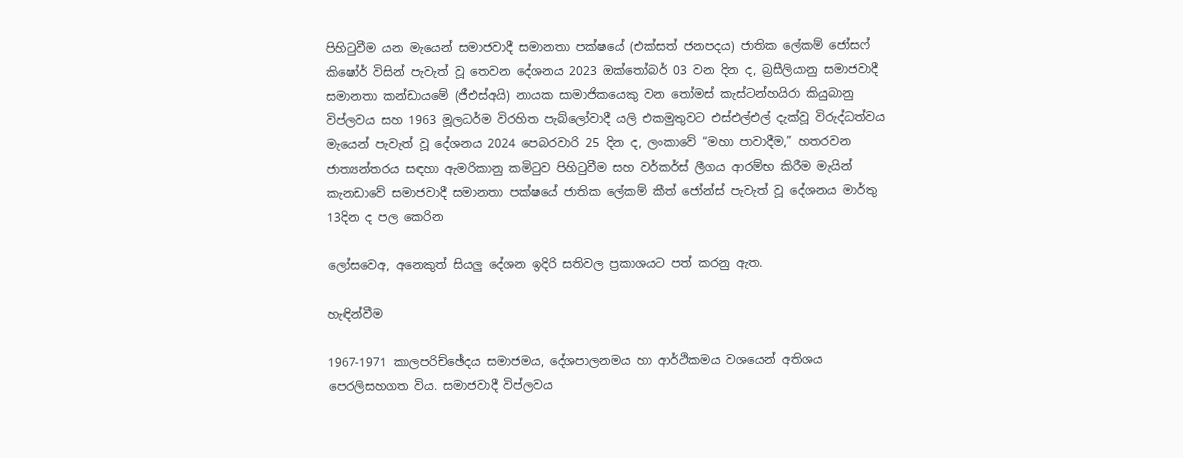පිහිටුවීම යන මැයෙන් සමාජවාදී සමානතා පක්ෂයේ (එක්සත් ජනපදය) ජාතික ලේකම් ජෝසෆ් කිෂෝර් විසින් පැවැත් වූ තෙවන දේශනය 2023 ඔක්තෝබර් 03 වන දින ද, බ්‍රසීලියානු සමාජවාදී සමානතා කන්ඩායමේ (ජීඑස්අයි) නායක සාමාජිකයෙකු වන තෝමස් කැස්ටන්හයිරා කියුබානු විප්ලවය සහ 1963 මූලධර්ම විරහිත පැබ්ලෝවාදී යලි එකමුතුවට එස්එල්එල් දැක්වූ විරුද්ධත්වය මැයෙන් පැවැත් වූ දේශනය 2024 පෙබරවාරි 25 දින ද, ලංකාවේ “මහා පාවාදීම,” හතරවන ජාත්‍යන්තරය සඳහා ඇමරිකානු කමිටුව පිහිටුවීම සහ වර්කර්ස් ලීගය ආරම්භ කිරීම මැයින් කැනඩාවේ සමාජවාදී සමානතා පක්ෂයේ ජාතික ලේකම් කීත් ජෝන්ස් පැවැත් වූ දේශනය මාර්තු 13දින ද පල කෙරින

ලෝසවෙඅ, අනෙකුත් සියලු දේශන ඉදිරි සතිවල ප්‍රකාශයට පත් කරනු ඇත.

හැඳින්වීම

1967-1971 කාලපරිච්ඡේදය සමාජමය, දේශපාලනමය හා ආර්ථිකමය වශයෙන් අතිශය පෙරලිසහගත විය. සමාජවාදී විප්ලවය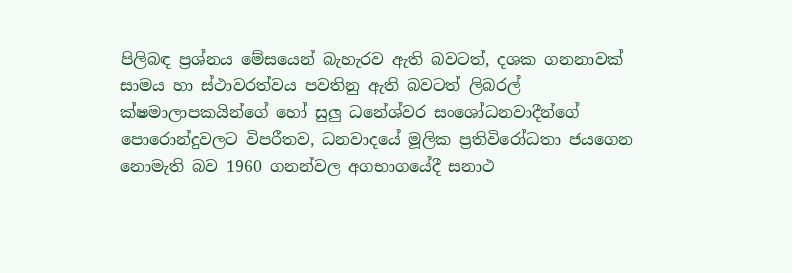පිලිබඳ ප්‍රශ්නය මේසයෙන් බැහැරව ඇති බවටත්, දශක ගනනාවක් සාමය හා ස්ථාවරත්වය පවතිනු ඇති බවටත් ලිබරල් ක්ෂමාලාපකයින්ගේ හෝ සුලු ධනේශ්වර සංශෝධනවාදීන්ගේ පොරොන්දුවලට විපරීතව, ධනවාදයේ මූලික ප්‍රතිවිරෝධතා ජයගෙන නොමැති බව 1960 ගනන්වල අගභාගයේදී සනාථ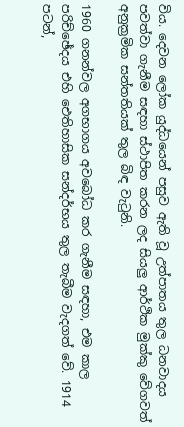විය. දෙවන ලෝක යුද්ධයෙන් පසුව ඇති වූ උත්පාතය තුල ධනවාදය පවත්වා ගැනීම සඳහා ස්ථාපිත කරන ලද සියලු ආර්ථික මුක්කු වේගවත් අනුක්‍රමික සන්තතියක් තුල බිඳ වැටුනි.

1960 ගනන්වල අගභාගය අවබෝධ කර ගැනීම සඳහා, එම කාල පරිච්ඡේදය එහි ඓතිහාසික සන්දර්භය තුල තැබීම වැදගත් වේ. 1914 පටන්,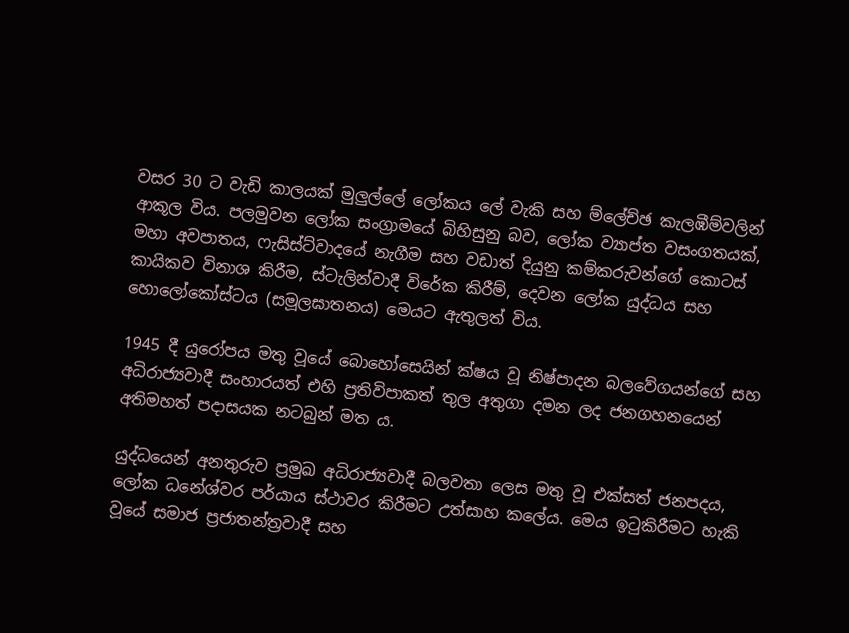වසර 30 ට වැඩි කාලයක් මුලුල්ලේ ලෝකය ලේ වැකි සහ ම්ලේච්ඡ කැලඹීම්වලින් ආකූල විය. පලමුවන ලෝක සංග්‍රාමයේ බිහිසුනු බව, ලෝක ව්‍යාප්ත වසංගතයක්, මහා අවපාතය, ෆැසිස්ට්වාදයේ නැගීම සහ වඩාත් දියුනු කම්කරුවන්ගේ කොටස් කායිකව විනාශ කිරීම, ස්ටැලින්වාදී විරේක කිරීම්, දෙවන ලෝක යුද්ධය සහ හොලෝකෝස්ටය (සමූලඝාතනය) මෙයට ඇතුලත් විය.

1945 දී යුරෝපය මතු වූයේ බොහෝසෙයින් ක්ෂය වූ නිෂ්පාදන බලවේගයන්ගේ සහ අධිරාජ්‍යවාදී සංහාරයත් එහි ප්‍රතිවිපාකත් තුල අතුගා දමන ලද ජනගහනයෙන් අතිමහත් පදාසයක නටබුන් මත ය.

යුද්ධයෙන් අනතුරුව ප්‍රමුඛ අධිරාජ්‍යවාදී බලවතා ලෙස මතු වූ එක්සත් ජනපදය, ලෝක ධනේශ්වර පර්යාය ස්ථාවර කිරීමට උත්සාහ කලේය. මෙය ඉටුකිරීමට හැකි වූයේ සමාජ ප්‍රජාතන්ත්‍රවාදී සහ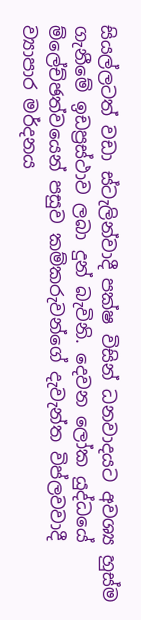සියල්ලටත් වඩා ස්ටැලින්වාදී පක්ෂ විසින් ධනවාදයට අවශ්‍ය හුස්ම ගැනීමේ ඉඩප්‍රස්ථාව ලබා දුන් බැවිනි. දෙවන ලෝක යුද්ධයේ ම්ලේච්ඡත්වයෙන් පසුව කම්කරුවන්ගේ දැවැන්ත විප්ලවවාදී ව්‍යාපාර මර්දනය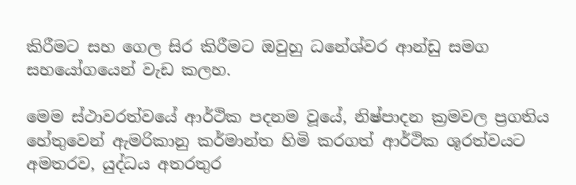කිරීමට සහ ගෙල සිර කිරීමට ඔවුහු ධනේශ්වර ආන්ඩු සමග සහයෝගයෙන් වැඩ කලහ.

මෙම ස්ථාවරත්වයේ ආර්ථික පදනම වූයේ, නිෂ්පාදන ක්‍රමවල ප්‍රගතිය හේතුවෙන් ඇමරිකානු කර්මාන්ත හිමි කරගත් ආර්ථික ශූරත්වයට අමතරව, යුද්ධය අතරතුර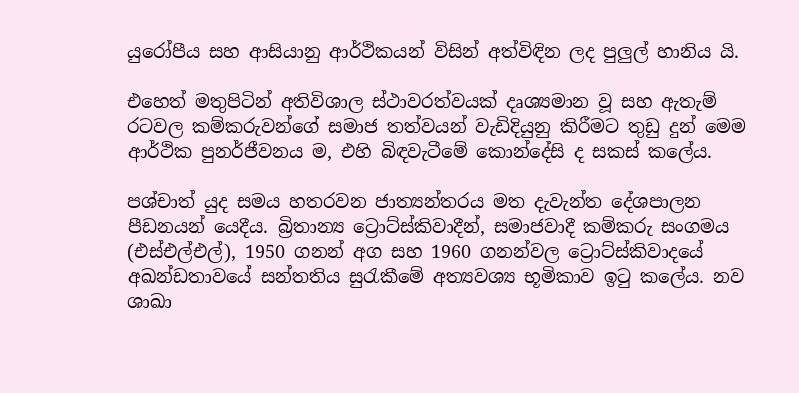යුරෝපීය සහ ආසියානු ආර්ථිකයන් විසින් අත්විඳින ලද පුලුල් හානිය යි.

එහෙත් මතුපිටින් අතිවිශාල ස්ථාවරත්වයක් දෘශ්‍යමාන වූ සහ ඇතැම් රටවල කම්කරුවන්ගේ සමාජ තත්වයන් වැඩිදියුනු කිරීමට තුඩු දුන් මෙම ආර්ථික පුනර්ජීවනය ම, එහි බිඳවැටීමේ කොන්දේසි ද සකස් කලේය.

පශ්චාත් යුද සමය හතරවන ජාත්‍යන්තරය මත දැවැන්ත දේශපාලන පීඩනයන් යෙදීය. බ්‍රිතාන්‍ය ට්‍රොට්ස්කිවාදීන්, සමාජවාදී කම්කරු සංගමය (එස්එල්එල්), 1950 ගනන් අග සහ 1960 ගනන්වල ට්‍රොට්ස්කිවාදයේ අඛන්ඩතාවයේ සන්තතිය සුරැකීමේ අත්‍යවශ්‍ය භූමිකාව ඉටු කලේය. නව ශාඛා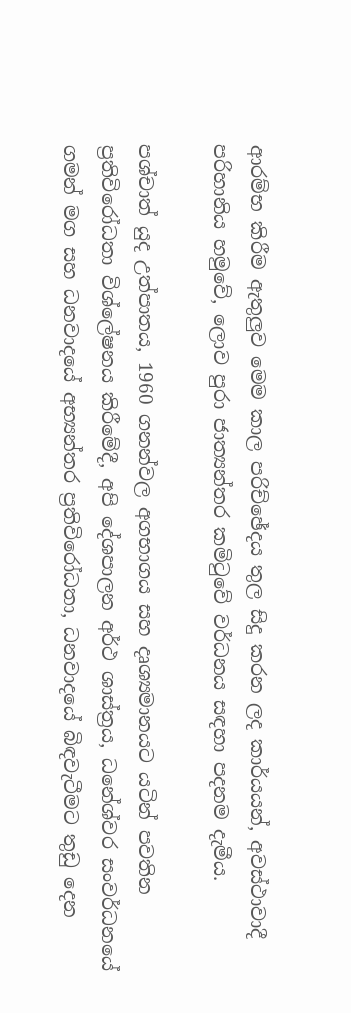ආරම්භ කිරීම ඇතුලුව මෙම කාල පරිච්ඡේදය තුල සිදු කරන ලද කාර්යයන්, අවස්ථාවාදී පරිහානිය හමුවේ, ලොව පුරා ජාත්‍යන්තර කමිටුවේ වර්ධනය සඳහා පදනම දැමීය.

පශ්චාත් යුද උත්පාතය, 1960 ගනන්වල අගභාගය සහ දෘශ්‍යමානයට යටින් පවතින ප්‍රතිවිරෝධතා විශ්ලේෂනය කිරීමේදී, අපි දේශපාලන අර්ථ ශාස්ත්‍රය, ධනේශ්වර සංවර්ධනයේ ගමන් මග සහ ධනවාදයේ අභ්‍යන්තර ප්‍රතිවිරෝධතා, ධනවාදයේ බිඳවැටීමට තුඩු දෙන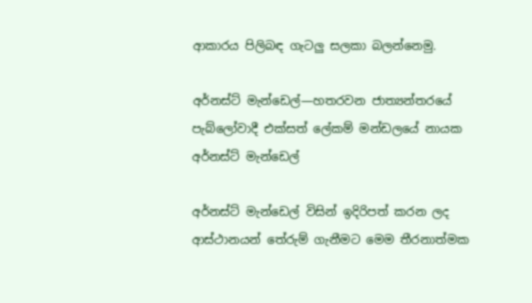ආකාරය පිලිබඳ ගැටලු සලකා බලන්නෙමු.

අර්නස්ට් මැන්ඩෙල්—හතරවන ජාත්‍යන්තරයේ පැබ්ලෝවාදී එක්සත් ලේකම් මන්ඩලයේ නායක
අර්නස්ට් මැන්ඩෙල්

අර්නස්ට් මැන්ඩෙල් විසින් ඉදිරිපත් කරන ලද ආස්ථානයන් තේරුම් ගැනීමට මෙම තීරනාත්මක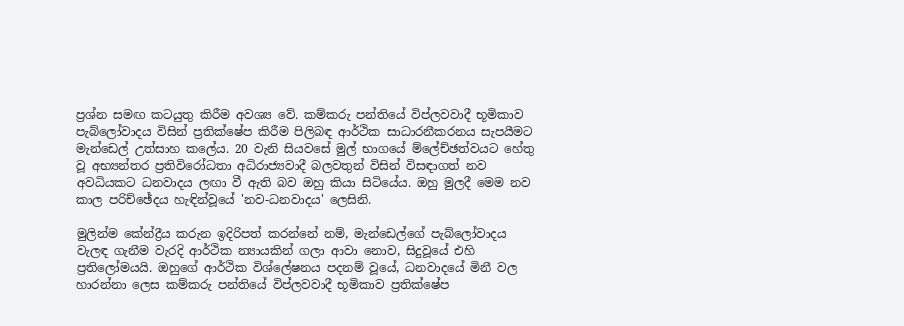ප්‍රශ්න සමඟ කටයුතු කිරීම අවශ්‍ය වේ. කම්කරු පන්තියේ විප්ලවවාදී භූමිකාව පැබ්ලෝවාදය විසින් ප්‍රතික්ෂේප කිරීම පිලිබඳ ආර්ථික සාධාරනීකරනය සැපයීමට මැන්ඩෙල් උත්සාහ කලේය. 20 වැනි සියවසේ මුල් භාගයේ ම්ලේච්ඡත්වයට හේතු වූ අභ්‍යන්තර ප්‍රතිවිරෝධතා අධිරාජ්‍යවාදී බලවතුන් විසින් විසඳාගත් නව අවධියකට ධනවාදය ලඟා වී ඇති බව ඔහු කියා සිටියේය. ඔහු මුලදී මෙම නව කාල පරිච්ඡේදය හැඳින්වූයේ 'නව-ධනවාදය' ලෙසිනි.

මුලින්ම කේන්ද්‍රීය කරුන ඉදිරිපත් කරන්නේ නම්, මැන්ඩෙල්ගේ පැබ්ලෝවාදය වැලඳ ගැනීම වැරදි ආර්ථික න්‍යායකින් ගලා ආවා නොව, සිදුවූයේ එහි ප්‍රතිලෝමයයි. ඔහුගේ ආර්ථික විශ්ලේෂනය පදනම් වූයේ, ධනවාදයේ මිනී වල හාරන්නා ලෙස කම්කරු පන්තියේ විප්ලවවාදී භූමිකාව ප්‍රතික්ෂේප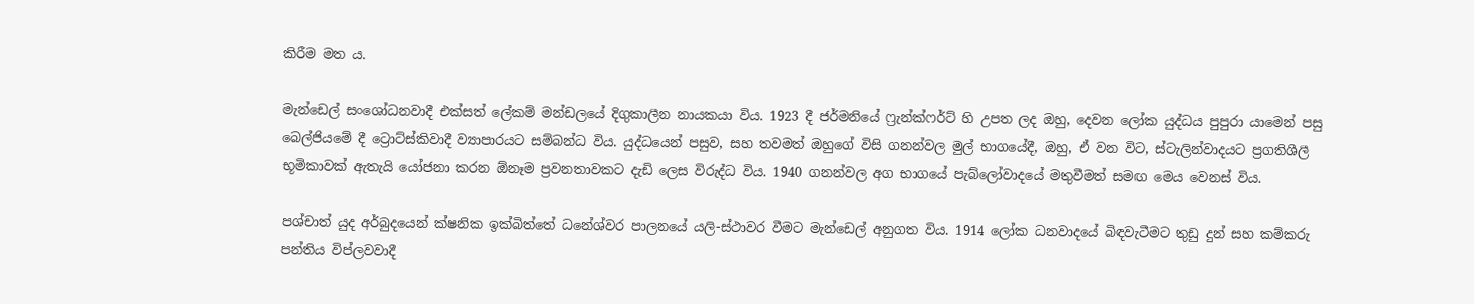කිරීම මත ය.

මැන්ඩෙල් සංශෝධනවාදී එක්සත් ලේකම් මන්ඩලයේ දිගුකාලීන නායකයා විය. 1923 දී ජර්මනියේ ෆ්‍රැන්ක්ෆර්ට් හි උපත ලද ඔහු, දෙවන ලෝක යුද්ධය පුපුරා යාමෙන් පසු බෙල්ජියමේ දී ට්‍රොට්ස්කිවාදී ව්‍යාපාරයට සම්බන්ධ විය. යුද්ධයෙන් පසුව, සහ තවමත් ඔහුගේ විසි ගනන්වල මුල් භාගයේදී, ඔහු, ඒ වන විට, ස්ටැලින්වාදයට ප්‍රගතිශීලී භූමිකාවක් ඇතැයි යෝජනා කරන ඕනෑම ප්‍රවනතාවකට දැඩි ලෙස විරුද්ධ විය. 1940 ගනන්වල අග භාගයේ පැබ්ලෝවාදයේ මතුවීමත් සමඟ මෙය වෙනස් විය.

පශ්චාත් යුද අර්බුදයෙන් ක්ෂනික ඉක්බිත්තේ ධනේශ්වර පාලනයේ යලි-ස්ථාවර වීමට මැන්ඩෙල් අනුගත විය. 1914 ලෝක ධනවාදයේ බිඳවැටීමට තුඩු දුන් සහ කම්කරු පන්තිය විප්ලවවාදී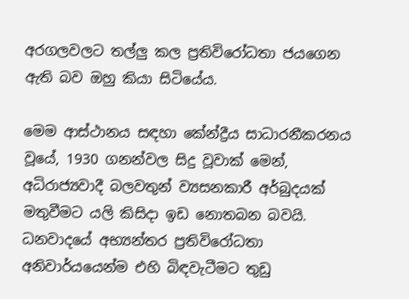අරගලවලට තල්ලු කල ප්‍රතිවිරෝධතා ජයගෙන ඇති බව ඔහු කියා සිටියේය.

මෙම ආස්ථානය සඳහා කේන්ද්‍රීය සාධාරනීකරනය වූයේ, 1930 ගනන්වල සිදු වූවාක් මෙන්, අධිරාජ්‍යවාදී බලවතුන් ව්‍යසනකාරී අර්බුදයක් මතුවීමට යලි කිසිදා ඉඩ නොතබන බවයි. ධනවාදයේ අභ්‍යන්තර ප්‍රතිවිරෝධතා අනිවාර්යයෙන්ම එහි බිඳවැටීමට තුඩු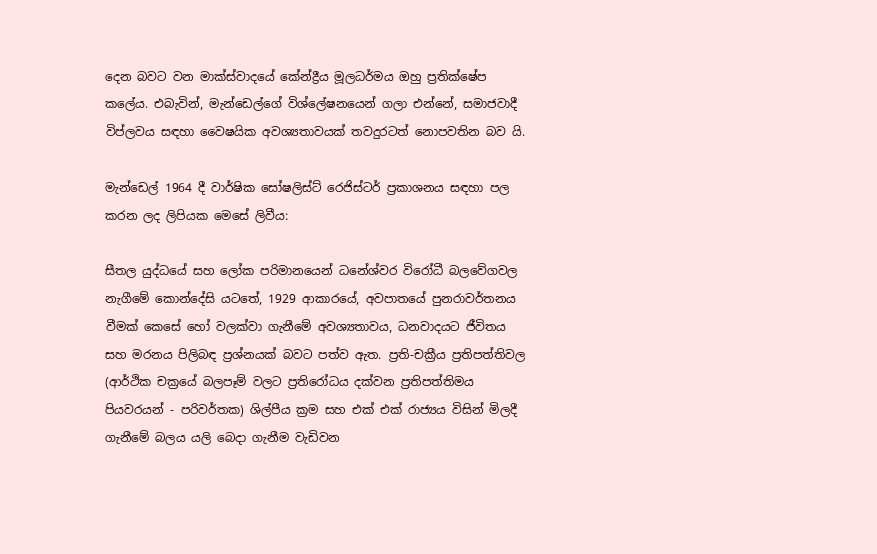දෙන බවට වන මාක්ස්වාදයේ කේන්ද්‍රීය මූලධර්මය ඔහු ප්‍රතික්ෂේප කලේය. එබැවින්, මැන්ඩෙල්ගේ විශ්ලේෂනයෙන් ගලා එන්නේ, සමාජවාදී විප්ලවය සඳහා වෛෂයික අවශ්‍යතාවයක් තවදුරටත් නොපවතින බව යි.

මැන්ඩෙල් 1964 දී වාර්ෂික සෝෂලිස්ට් රෙජිස්ටර් ප්‍රකාශනය සඳහා පල කරන ලද ලිපියක මෙසේ ලිවීය:

සීතල යුද්ධයේ සහ ලෝක පරිමානයෙන් ධනේශ්වර විරෝධී බලවේගවල නැගීමේ කොන්දේසි යටතේ, 1929 ආකාරයේ, අවපාතයේ පුනරාවර්තනය වීමක් කෙසේ හෝ වලක්වා ගැනීමේ අවශ්‍යතාවය, ධනවාදයට ජීවිතය සහ මරනය පිලිබඳ ප්‍රශ්නයක් බවට පත්ව ඇත. ප්‍රති-චක්‍රීය ප්‍රතිපත්තිවල (ආර්ථික චක්‍රයේ බලපෑම් වලට ප්‍රතිරෝධය දක්වන ප්‍රතිපත්තිමය පියවරයන් - පරිවර්තක) ශිල්පීය ක්‍රම සහ එක් එක් රාජ්‍යය විසින් මිලදී ගැනීමේ බලය යලි බෙදා ගැනීම වැඩිවන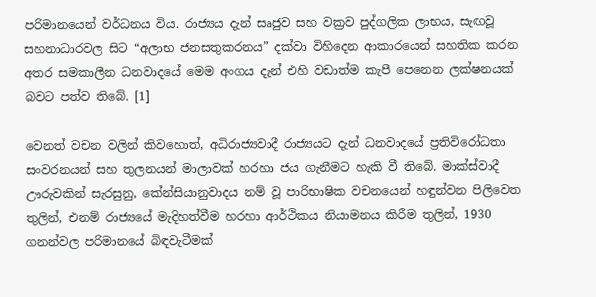පරිමානයෙන් වර්ධනය විය. රාජ්‍යය දැන් සෘජුව සහ වක්‍රව පුද්ගලික ලාභය, සැඟවූ සහනාධාරවල සිට “අලාභ ජනසතුකරනය” දක්වා විහිදෙන ආකාරයෙන් සහතික කරන අතර සමකාලීන ධනවාදයේ මෙම අංගය දැන් එහි වඩාත්ම කැපී පෙනෙන ලක්ෂනයක් බවට පත්ව තිබේ. [1]

වෙනත් වචන වලින් කිවහොත්, අධිරාජ්‍යවාදී රාජ්‍යයට දැන් ධනවාදයේ ප්‍රතිවිරෝධතා සංවරනයන් සහ තුලනයන් මාලාවක් හරහා ජය ගැනීමට හැකි වී තිබේ. මාක්ස්වාදී ඌරුවකින් සැරසුනු, කේන්සියානුවාදය නම් වූ පාරිභාෂික වචනයෙන් හඳුන්වන පිලිවෙත තුලින්, එනම් රාජ්‍යයේ මැදිහත්වීම හරහා ආර්ථිකය නියාමනය කිරීම තුලින්, 1930 ගනන්වල පරිමානයේ බිඳවැටීමක්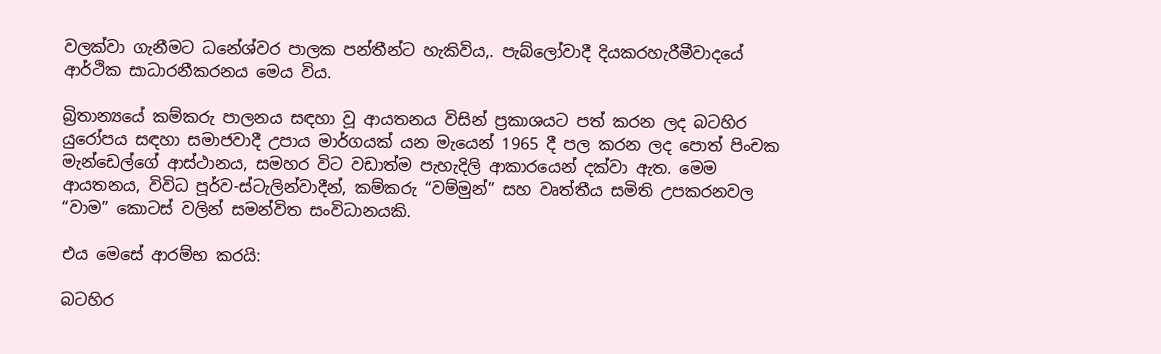වලක්වා ගැනීමට ධනේශ්වර පාලක පන්තීන්ට හැකිවිය,. පැබ්ලෝවාදී දියකරහැරීමීවාදයේ ආර්ථික සාධාරනීකරනය මෙය විය.

බ්‍රිතාන්‍යයේ කම්කරු පාලනය සඳහා වූ ආයතනය විසින් ප්‍රකාශයට පත් කරන ලද බටහිර යුරෝපය සඳහා සමාජවාදී උපාය මාර්ගයක් යන මැයෙන් 1965 දී පල කරන ලද පොත් පිංචක මැන්ඩෙල්ගේ ආස්ථානය, සමහර විට වඩාත්ම පැහැදිලි ආකාරයෙන් දක්වා ඇත. මෙම ආයතනය, විවිධ පූර්ව-ස්ටැලින්වාදීන්, කම්කරු “වම්මුන්” සහ වෘත්තීය සමිති උපකරනවල “වාම” කොටස් වලින් සමන්විත සංවිධානයකි.

එය මෙසේ ආරම්භ කරයි:

බටහිර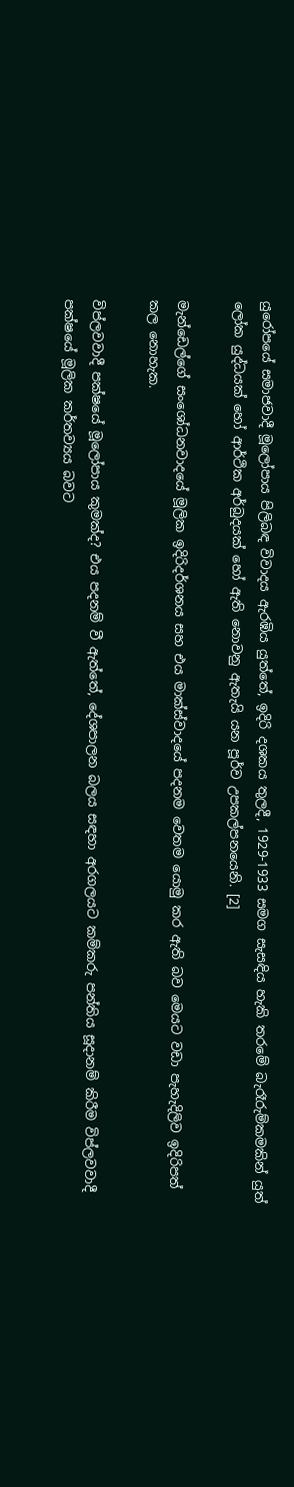යුරෝපයේ සමාජවාදී මූලෝපාය පිලිබඳ විවාදය ඇරඹිය යුත්තේ, ඉදිරි දශකය තුලදී, 1929-1933 සමග සැසඳිය හැකි තරමේ බැරෑරුම්කමකින් යුත් ලෝක යුද්ධයක් හෝ ආර්ථික අර්බුදයක් හෝ ඇති නොවනු ඇතැයි යන පූර්ව උපකල්පනයෙනි. [2]

මැන්ඩෙල්ගේ සංශෝධනවාදයේ මූලික ඉදිරිදර්ශනය සහ එය මාක්ස්වාදයේ පදනම වෙතම යොමු කර ඇති බව මෙයට වඩා පැහැදිලිව ඉදිරිපත් කල නොහැක.

විප්ලවවාදී පක්ෂයේ මූලෝපාය කුමක්ද? එය පදනම් වී ඇත්තේ, දේශපාලන බලය සඳහා අරගලයට කම්කරු පන්තිය සූදානම් කිරීම විප්ලවවාදී පක්ෂයේ මූලික කර්තව්‍යය බවට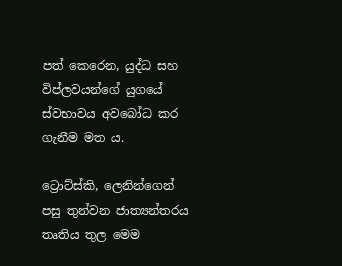පත් කෙරෙන, යුද්ධ සහ විප්ලවයන්ගේ යුගයේ ස්වභාවය අවබෝධ කර ගැනීම මත ය.

ට්‍රොට්ස්කි, ලෙනින්ගෙන් පසු තුන්වන ජාත්‍යන්තරය තෘතිය තුල මෙම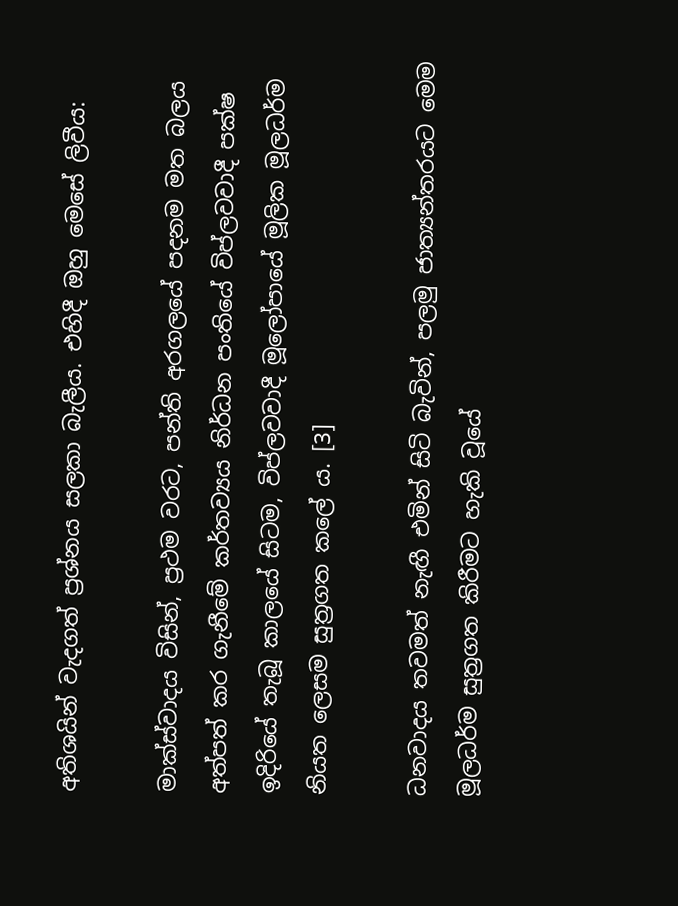අතිශයින් වැදගත් ප්‍රශ්නය සලකා බැලීය. එහිදී ඔහු මෙසේ ලිවීය:

මාක්ස්වාදය විසින්, ප්‍රථම වරට, පන්ති අරගලයේ පදනම මත බලය අත්පත් කර ගැනීමේ කර්තව්‍යය නිර්ධන පංතියේ විප්ලවවාදී පක්ෂ ඉදිරියේ තැබූ කාලයේ සිටම, විප්ලවවාදී මූලෝපායේ මූලික මූලධර්ම නියත ලෙසම සුත්‍රගත කලේ ය. [3]

ධනවාදය තවමත් නැඟී එමින් සිටි බැවින්, පලමු ජාත්‍යන්තරයට මෙම මූලධර්ම සුත්‍රගත කිරීමට හැකි වූයේ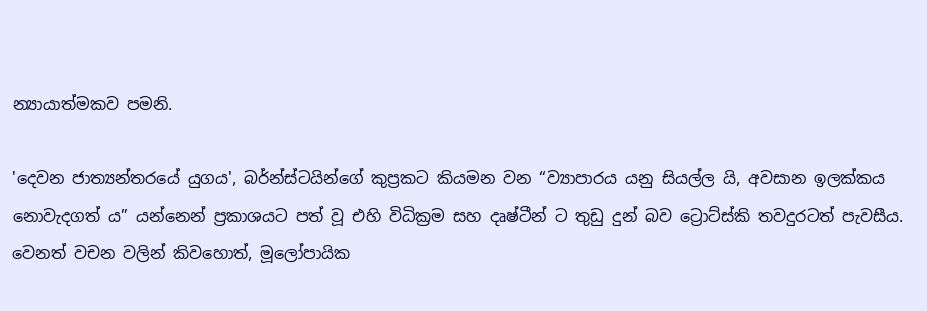න්‍යායාත්මකව පමනි.

'දෙවන ජාත්‍යන්තරයේ යුගය', බර්න්ස්ටයින්ගේ කුප්‍රකට කියමන වන “ව්‍යාපාරය යනු සියල්ල යි, අවසාන ඉලක්කය නොවැදගත් ය” යන්නෙන් ප්‍රකාශයට පත් වූ එහි විධික්‍රම සහ දෘෂ්ටීන් ට තුඩු දුන් බව ට්‍රොට්ස්කි තවදුරටත් පැවසීය. වෙනත් වචන වලින් කිවහොත්, මූලෝපායික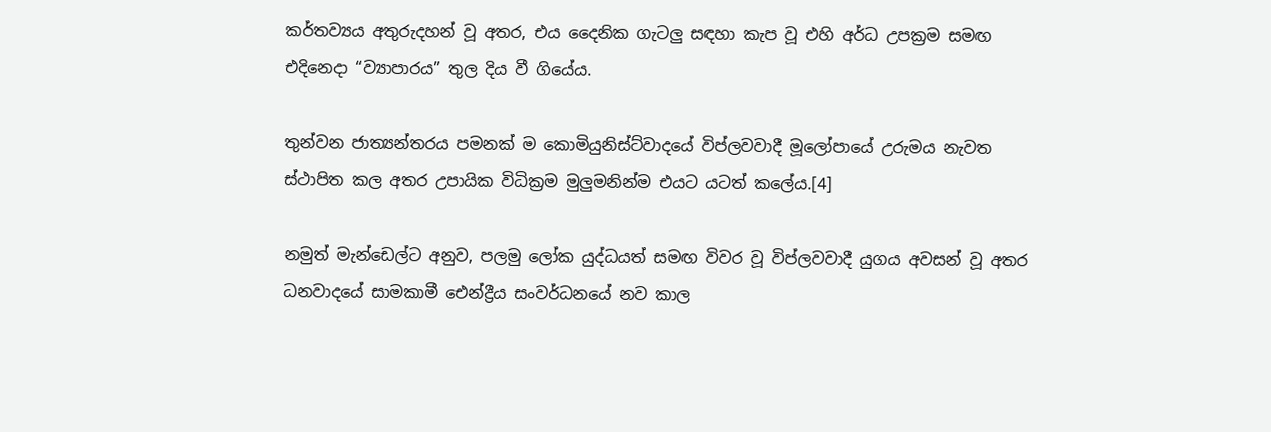කර්තව්‍යය අතුරුදහන් වූ අතර, එය දෛනික ගැටලු සඳහා කැප වූ එහි අර්ධ උපක්‍රම සමඟ එදිනෙදා “ව්‍යාපාරය” තුල දිය වී ගියේය.

තුන්වන ජාත්‍යන්තරය පමනක් ම කොමියුනිස්ට්වාදයේ විප්ලවවාදී මූලෝපායේ උරුමය නැවත ස්ථාපිත කල අතර උපායික විධික්‍රම මුලුමනින්ම එයට යටත් කලේය.[4]

නමුත් මැන්ඩෙල්ට අනුව, පලමු ලෝක යුද්ධයත් සමඟ විවර වූ විප්ලවවාදී යුගය අවසන් වූ අතර ධනවාදයේ සාමකාමී ඓන්ද්‍රීය සංවර්ධනයේ නව කාල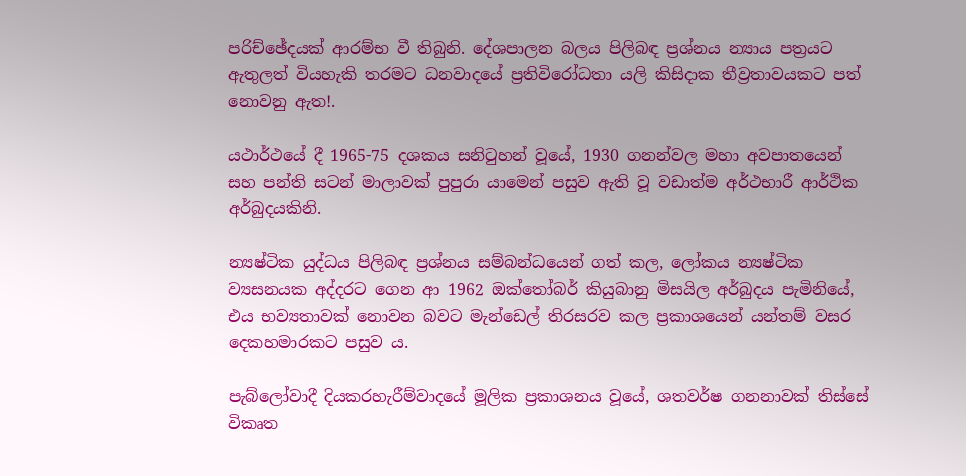පරිච්ඡේදයක් ආරම්භ වී තිබුනි. දේශපාලන බලය පිලිබඳ ප්‍රශ්නය න්‍යාය පත්‍රයට ඇතුලත් වියහැකි තරමට ධනවාදයේ ප්‍රතිවිරෝධතා යලි කිසිදාක තීව්‍රතාවයකට පත් නොවනු ඇත!.

යථාර්ථයේ දී 1965-75 දශකය සනිටුහන් වූයේ, 1930 ගනන්වල මහා අවපාතයෙන් සහ පන්ති සටන් මාලාවක් පුපුරා යාමෙන් පසුව ඇති වූ වඩාත්ම අර්ථභාරී ආර්ථික අර්බුදයකිනි.

න්‍යෂ්ටික යුද්ධය පිලිබඳ ප්‍රශ්නය සම්බන්ධයෙන් ගත් කල, ලෝකය න්‍යෂ්ටික ව්‍යසනයක අද්දරට ගෙන ආ 1962 ඔක්තෝබර් කියුබානු මිසයිල අර්බුදය පැමිනියේ, එය භව්‍යතාවක් නොවන බවට මැන්ඩෙල් තිරසරව කල ප්‍රකාශයෙන් යන්තම් වසර දෙකහමාරකට පසුව ය.

පැබ්ලෝවාදී දියකරහැරීම්වාදයේ මූලික ප්‍රකාශනය වූයේ, ශතවර්ෂ ගනනාවක් තිස්සේ විකෘත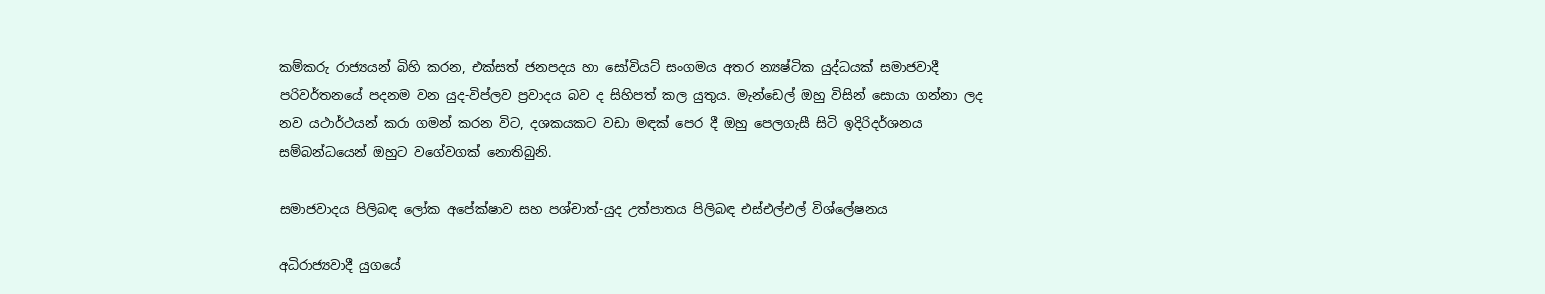කම්කරු රාජ්‍යයන් බිහි කරන, එක්සත් ජනපදය හා සෝවියට් සංගමය අතර න්‍යෂ්ටික යුද්ධයක් සමාජවාදී පරිවර්තනයේ පදනම වන යුද-විප්ලව ප්‍රවාදය බව ද සිහිපත් කල යුතුය. මැන්ඩෙල් ඔහු විසින් සොයා ගන්නා ලද නව යථාර්ථයන් කරා ගමන් කරන විට, දශකයකට වඩා මඳක් පෙර දී ඔහු පෙලගැසී සිටි ඉදිරිදර්ශනය සම්බන්ධයෙන් ඔහුට වගේවගක් නොතිබුනි.

සමාජවාදය පිලිබඳ ලෝක අපේක්ෂාව සහ පශ්චාත්-යුද උත්පාතය පිලිබඳ එස්එල්එල් විශ්ලේෂනය

අධිරාජ්‍යවාදී යුගයේ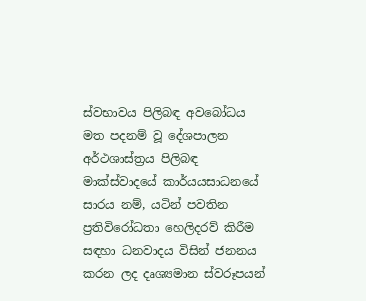ස්වභාවය පිලිබඳ අවබෝධය මත පදනම් වූ දේශපාලන අර්ථශාස්ත්‍රය පිලිබඳ මාක්ස්වාදයේ කාර්යයසාධනයේ සාරය නම්, යටින් පවතින ප්‍රතිවිරෝධතා හෙලිදරව් කිරීම සඳහා ධනවාදය විසින් ජනනය කරන ලද දෘශ්‍යමාන ස්වරූපයන්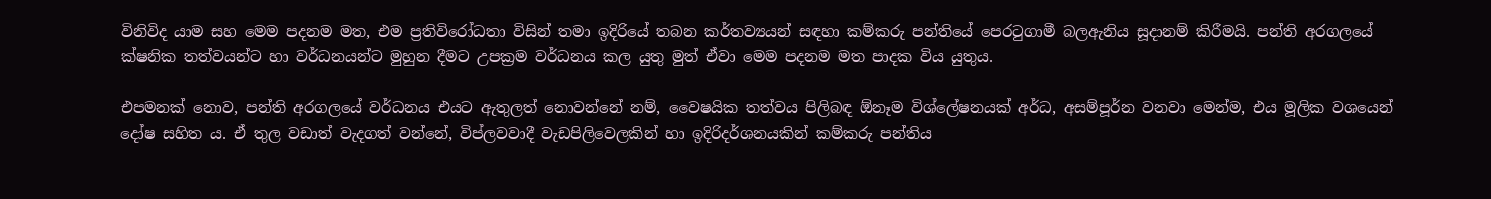විනිවිද යාම සහ මෙම පදනම මත, එම ප්‍රතිවිරෝධතා විසින් තමා ඉදිරියේ තබන කර්තව්‍යයන් සඳහා කම්කරු පන්තියේ පෙරටුගාමී බලඇනිය සූදානම් කිරීමයි. පන්ති අරගලයේ ක්ෂනික තත්වයන්ට හා වර්ධනයන්ට මුහුන දීමට උපක්‍රම වර්ධනය කල යුතු මුත් ඒවා මෙම පදනම මත පාදක විය යුතුය.

එපමනක් නොව, පන්ති අරගලයේ වර්ධනය එයට ඇතුලත් නොවන්නේ නම්, වෛෂයික තත්වය පිලිබඳ ඕනෑම විශ්ලේෂනයක් අර්ධ, අසම්පූර්න වනවා මෙන්ම, එය මූලික වශයෙන් දෝෂ සහිත ය. ඒ තුල වඩාත් වැදගත් වන්නේ, විප්ලවවාදී වැඩපිලිවෙලකින් හා ඉදිරිදර්ශනයකින් කම්කරු පන්තිය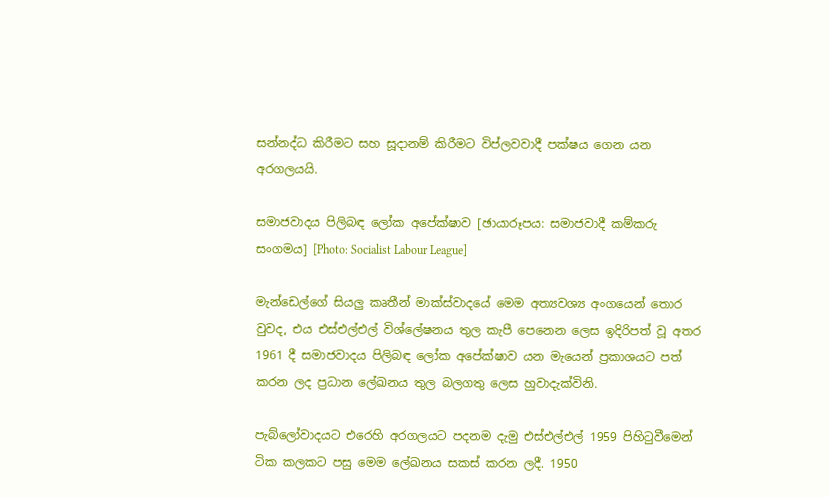සන්නද්ධ කිරීමට සහ සූදානම් කිරීමට විප්ලවවාදී පක්ෂය ගෙන යන අරගලයයි.

සමාජවාදය පිලිබඳ ලෝක අපේක්ෂාව [ඡායාරූපය: සමාජවාදී කම්කරු සංගමය] [Photo: Socialist Labour League]

මැන්ඩෙල්ගේ සියලු කෘතීන් මාක්ස්වාදයේ මෙම අත්‍යවශ්‍ය අංගයෙන් තොර වුවද, එය එස්එල්එල් විශ්ලේෂනය තුල කැපී පෙනෙන ලෙස ඉදිරිපත් වූ අතර 1961 දී සමාජවාදය පිලිබඳ ලෝක අපේක්ෂාව යන මැයෙන් ප්‍රකාශයට පත් කරන ලද ප්‍රධාන ලේඛනය තුල බලගතු ලෙස හුවාදැක්විනි.

පැබ්ලෝවාදයට එරෙහි අරගලයට පදනම දැමු එස්එල්එල් 1959 පිහිටුවීමෙන් ටික කලකට පසු මෙම ලේඛනය සකස් කරන ලදී. 1950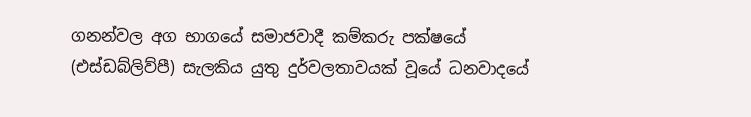ගනන්වල අග භාගයේ සමාජවාදී කම්කරු පක්ෂයේ (එස්ඩබ්ලිව්පී) සැලකිය යුතු දුර්වලතාවයක් වූයේ ධනවාදයේ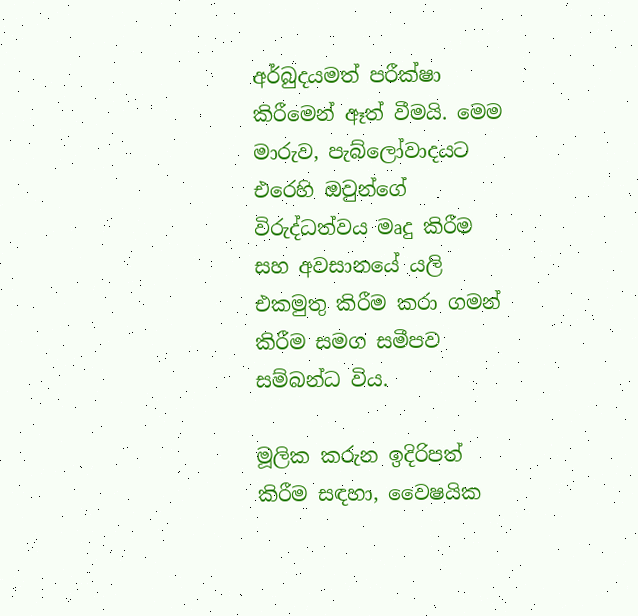අර්බුදයමත් පරීක්ෂා කිරීමෙන් ඈත් වීමයි. මෙම මාරුව, පැබ්ලෝවාදයට එරෙහි ඔවුන්ගේ විරුද්ධත්වය මෘදු කිරීම සහ අවසානයේ යලි එකමුතු කිරීම කරා ගමන් කිරීම සමග සමීපව සම්බන්ධ විය.

මූලික කරුන ඉදිරිපත් කිරීම සඳහා, වෛෂයික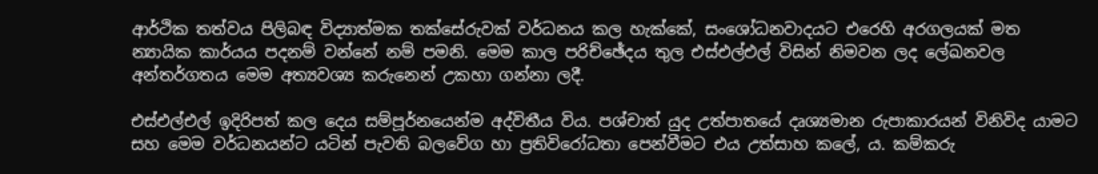ආර්ථික තත්වය පිලිබඳ විද්‍යාත්මක තක්සේරුවක් වර්ධනය කල හැක්කේ, සංශෝධනවාදයට එරෙහි අරගලයක් මත න්‍යායික කාර්යය පදනම් වන්නේ නම් පමනි. මෙම කාල පරිච්ඡේදය තුල එස්එල්එල් විසින් නිමවන ලද ලේඛනවල අන්තර්ගතය මෙම අත්‍යවශ්‍ය කරුනෙන් උකහා ගන්නා ලදී.

එස්එල්එල් ඉදිරිපත් කල දෙය සම්පූර්නයෙන්ම අද්විතීය විය. පශ්චාත් යුද උත්පාතයේ දෘශ්‍යමාන රුපාකාරයන් විනිවිද යාමට සහ මෙම වර්ධනයන්ට යටින් පැවති බලවේග හා ප්‍රතිවිරෝධතා පෙන්වීමට එය උත්සාහ කලේ, ය. කම්කරු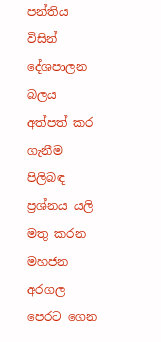පන්තිය විසින් දේශපාලන බලය අත්පත් කර ගැනීම පිලිබඳ ප්‍රශ්නය යලි මතු කරන මහජන අරගල පෙරට ගෙන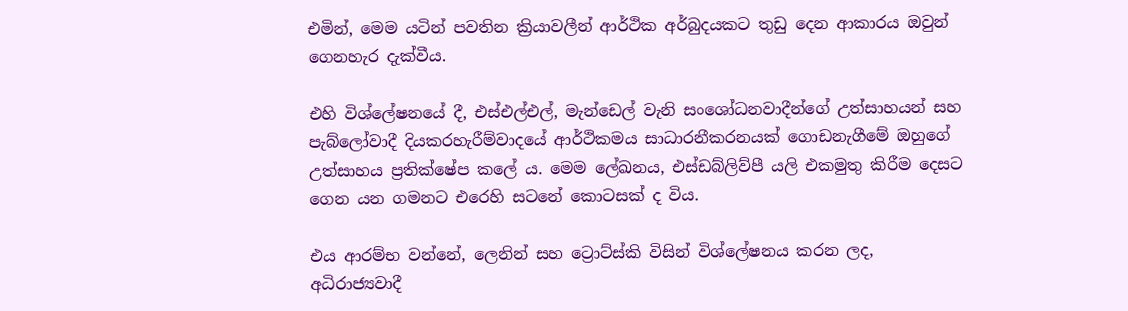එමින්, මෙම යටින් පවතින ක්‍රියාවලීන් ආර්ථික අර්බුදයකට තුඩු දෙන ආකාරය ඔවුන් ගෙනහැර දැක්වීය.

එහි විශ්ලේෂනයේ දී, එස්එල්එල්, මැන්ඩෙල් වැනි සංශෝධනවාදීන්ගේ උත්සාහයන් සහ පැබ්ලෝවාදී දියකරහැරීම්වාදයේ ආර්ථිකමය සාධාරනීකරනයක් ගොඩනැගීමේ ඔහුගේ උත්සාහය ප්‍රතික්ෂේප කලේ ය. මෙම ලේඛනය, එස්ඩබ්ලිව්පී යලි එකමුතු කිරීම දෙසට ගෙන යන ගමනට එරෙහි සටනේ කොටසක් ද විය.

එය ආරම්භ වන්නේ, ලෙනින් සහ ට්‍රොට්ස්කි විසින් විශ්ලේෂනය කරන ලද, අධිරාජ්‍යවාදී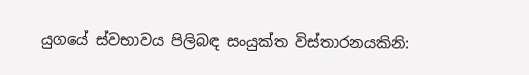යුගයේ ස්වභාවය පිලිබඳ සංයුක්ත විස්තාරනයකිනි: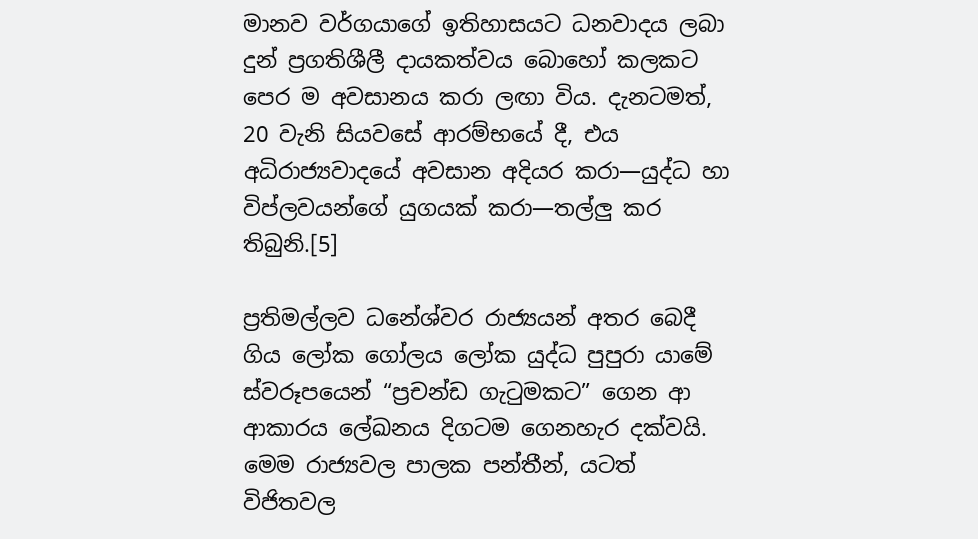මානව වර්ගයාගේ ඉතිහාසයට ධනවාදය ලබා දුන් ප්‍රගතිශීලී දායකත්වය බොහෝ කලකට පෙර ම අවසානය කරා ලඟා විය. දැනටමත්, 20 වැනි සියවසේ ආරම්භයේ දී, එය අධිරාජ්‍යවාදයේ අවසාන අදියර කරා—යුද්ධ හා විප්ලවයන්ගේ යුගයක් කරා—තල්ලු කර තිබුනි.[5]

ප්‍රතිමල්ලව ධනේශ්වර රාජ්‍යයන් අතර බෙදී ගිය ලෝක ගෝලය ලෝක යුද්ධ පුපුරා යාමේ ස්වරූපයෙන් “ප්‍රචන්ඩ ගැටුමකට” ගෙන ආ ආකාරය ලේඛනය දිගටම ගෙනහැර දක්වයි. මෙම රාජ්‍යවල පාලක පන්තීන්, යටත් විජිතවල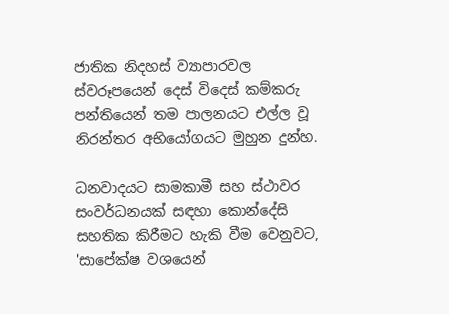ජාතික නිදහස් ව්‍යාපාරවල ස්වරූපයෙන් දෙස් විදෙස් කම්කරු පන්තියෙන් තම පාලනයට එල්ල වූ නිරන්තර අභියෝගයට මුහුන දුන්හ.

ධනවාදයට සාමකාමී සහ ස්ථාවර සංවර්ධනයක් සඳහා කොන්දේසි සහතික කිරීමට හැකි වීම වෙනුවට, 'සාපේක්ෂ වශයෙන්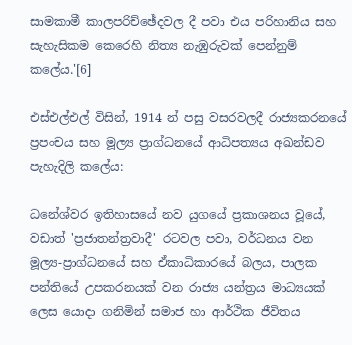සාමකාමී කාලපරිච්ඡේදවල දී පවා එය පරිහානිය සහ සැහැසිකම කෙරෙහි නිත්‍ය නැඹුරුවක් පෙන්නුම් කලේය.'[6]

එස්එල්එල් විසින්, 1914 න් පසු වසරවලදී රාජ්‍යකරනයේ ප්‍රපංචය සහ මූල්‍ය ප්‍රාග්ධනයේ ආධිපත්‍යය අඛන්ඩව පැහැදිලි කලේය:

ධනේශ්වර ඉතිහාසයේ නව යුගයේ ප්‍රකාශනය වූයේ, වඩාත් 'ප්‍රජාතන්ත්‍රවාදී' රටවල පවා, වර්ධනය වන මූල්‍ය-ප්‍රාග්ධනයේ සහ ඒකාධිකාරයේ බලය, පාලක පන්තියේ උපකරනයක් වන රාජ්‍ය යන්ත්‍රය මාධ්‍යයක් ලෙස යොදා ගනිමින් සමාජ හා ආර්ථික ජීවිතය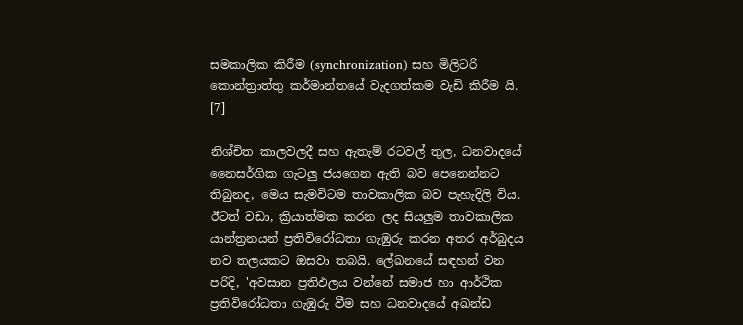සමකාලික කිරීම (synchronization) සහ මිලිටරි කොන්ත්‍රාත්තු කර්මාන්තයේ වැදගත්කම වැඩි කිරීම යි. [7]

නිශ්චිත කාලවලදී සහ ඇතැම් රටවල් තුල, ධනවාදයේ නෛසර්ගික ගැටලු ජයගෙන ඇති බව පෙනෙන්නට තිබුනද, මෙය සැමවිටම තාවකාලික බව පැහැදිලි විය. ඊටත් වඩා, ක්‍රියාත්මක කරන ලද සියලුම තාවකාලික යාන්ත්‍රනයන් ප්‍රතිවිරෝධතා ගැඹුරු කරන අතර අර්බුදය නව තලයකට ඔසවා තබයි. ලේඛනයේ සඳහන් වන පරිදි, 'අවසාන ප්‍රතිඵලය වන්නේ සමාජ හා ආර්ථික ප්‍රතිවිරෝධතා ගැඹුරු වීම සහ ධනවාදයේ අඛන්ඩ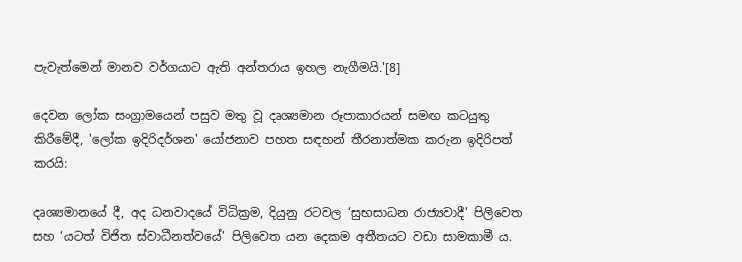පැවැත්මෙන් මානව වර්ගයාට ඇති අන්තරාය ඉහල නැගීමයි.'[8]

දෙවන ලෝක සංග්‍රාමයෙන් පසුව මතු වූ දෘශ්‍යමාන රූපාකාරයන් සමඟ කටයුතු කිරීමේදී, 'ලෝක ඉදිරිදර්ශන' යෝජනාව පහත සඳහන් තීරනාත්මක කරුන ඉදිරිපත් කරයි:

දෘශ්‍යමානයේ දී, අද ධනවාදයේ විධික්‍රම, දියුනු රටවල ‘සුභසාධන රාජ්‍යවාදී’ පිලිවෙත සහ ‘යටත් විජිත ස්වාධීනත්වයේ’ පිලිවෙත යන දෙකම අතීතයට වඩා සාමකාමී ය.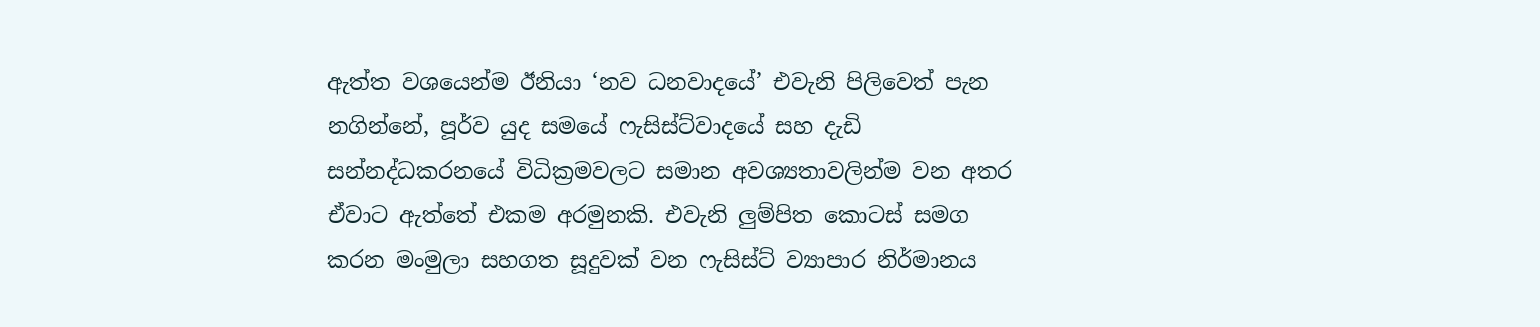ඇත්ත වශයෙන්ම ඊනියා ‘නව ධනවාදයේ’ එවැනි පිලිවෙත් පැන නගින්නේ, පූර්ව යුද සමයේ ෆැසිස්ට්වාදයේ සහ දැඩි සන්නද්ධකරනයේ විධික්‍රමවලට සමාන අවශ්‍යතාවලින්ම වන අතර ඒවාට ඇත්තේ එකම අරමුනකි. එවැනි ලුම්පිත කොටස් සමග කරන මංමුලා සහගත සූදුවක් වන ෆැසිස්ට් ව්‍යාපාර නිර්මානය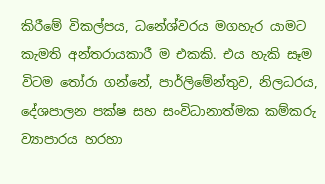කිරීමේ විකල්පය, ධනේශ්වරය මගහැර යාමට කැමති අන්තරායකාරී ම එකකි. එය හැකි සෑම විටම තෝරා ගන්නේ, පාර්ලිමේන්තුව, නිලධරය, දේශපාලන පක්ෂ සහ සංවිධානාත්මක කම්කරු ව්‍යාපාරය හරහා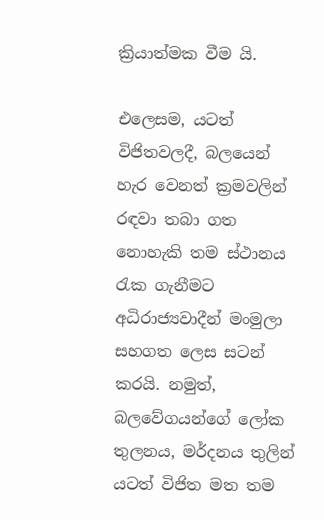ක්‍රියාත්මක වීම යි.

එලෙසම, යටත් විජිතවලදී, බලයෙන් හැර වෙනත් ක්‍රමවලින් රඳවා තබා ගත නොහැකි තම ස්ථානය රැක ගැනීමට අධිරාජ්‍යවාදීන් මංමුලා සහගත ලෙස සටන් කරයි. නමුත්, බලවේගයන්ගේ ලෝක තුලනය, මර්දනය තුලින් යටත් විජිත මත තම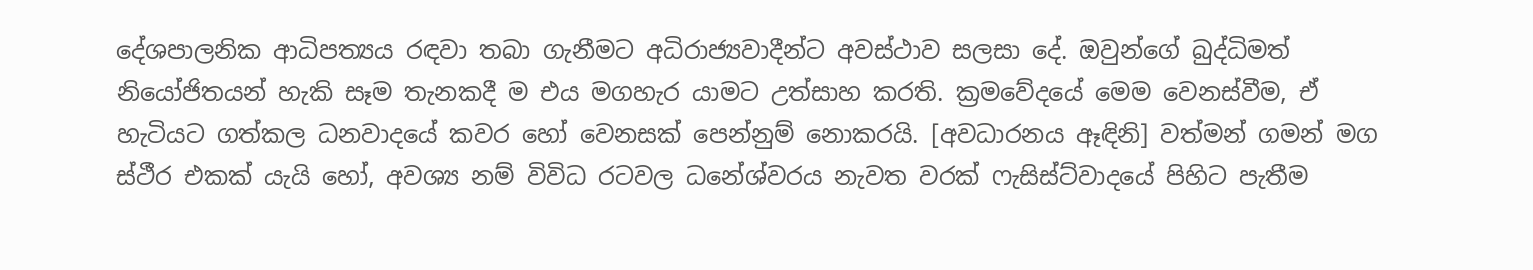දේශපාලනික ආධිපත්‍යය රඳවා තබා ගැනීමට අධිරාජ්‍යවාදීන්ට අවස්ථාව සලසා දේ. ඔවුන්ගේ බුද්ධිමත් නියෝජිතයන් හැකි සෑම තැනකදී ම එය මගහැර යාමට උත්සාහ කරති. ක්‍රමවේදයේ මෙම වෙනස්වීම, ඒ හැටියට ගත්කල ධනවාදයේ කවර හෝ වෙනසක් පෙන්නුම් නොකරයි. [අවධාරනය ඈඳිනි] වත්මන් ගමන් මග ස්ථීර එකක් යැයි හෝ, අවශ්‍ය නම් විවිධ රටවල ධනේශ්වරය නැවත වරක් ෆැසිස්ට්වාදයේ පිහිට පැතීම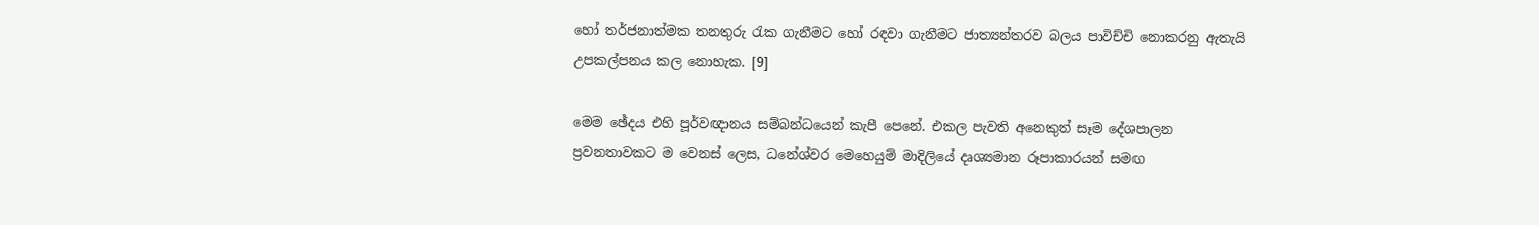හෝ තර්ජනාත්මක තනතුරු රැක ගැනීමට හෝ රඳවා ගැනීමට ජාත්‍යන්තරව බලය පාවිච්චි නොකරනු ඇතැයි උපකල්පනය කල නොහැක. [9]

මෙම ඡේදය එහි පූර්වඥානය සම්බන්ධයෙන් කැපී පෙනේ. එකල පැවති අනෙකුත් සෑම දේශපාලන ප්‍රවනතාවකට ම වෙනස් ලෙස, ධනේශ්වර මෙහෙයුම් මාදිලියේ දෘශ්‍යමාන රූපාකාරයන් සමඟ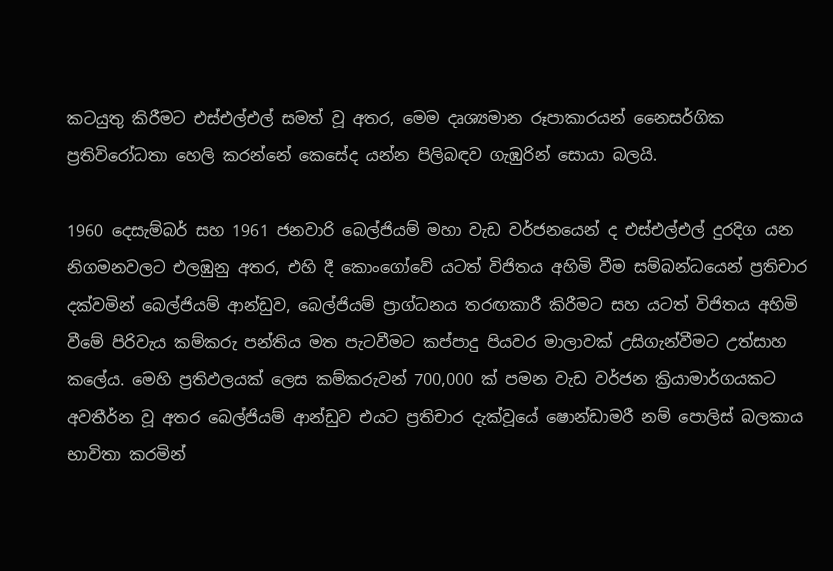කටයුතු කිරීමට එස්එල්එල් සමත් වූ අතර, මෙම දෘශ්‍යමාන රූපාකාරයන් නෛසර්ගික ප්‍රතිවිරෝධතා හෙලි කරන්නේ කෙසේද යන්න පිලිබඳව ගැඹුරින් සොයා බලයි.

1960 දෙසැම්බර් සහ 1961 ජනවාරි බෙල්ජියම් මහා වැඩ වර්ජනයෙන් ද එස්එල්එල් දුරදිග යන නිගමනවලට එලඹුනු අතර, එහි දී කොංගෝවේ යටත් විජිතය අහිමි වීම සම්බන්ධයෙන් ප්‍රතිචාර දක්වමින් බෙල්ජියම් ආන්ඩුව, බෙල්ජියම් ප්‍රාග්ධනය තරඟකාරී කිරීමට සහ යටත් විජිතය අහිමි වීමේ පිරිවැය කම්කරු පන්තිය මත පැටවීමට කප්පාදු පියවර මාලාවක් උසිගැන්වීමට උත්සාහ කලේය. මෙහි ප්‍රතිඵලයක් ලෙස කම්කරුවන් 700,000 ක් පමන වැඩ වර්ජන ක්‍රියාමාර්ගයකට අවතීර්න වූ අතර බෙල්ජියම් ආන්ඩුව එයට ප්‍රතිචාර දැක්වූයේ ෂොන්ඩාමරී නම් පොලිස් බලකාය භාවිතා කරමින්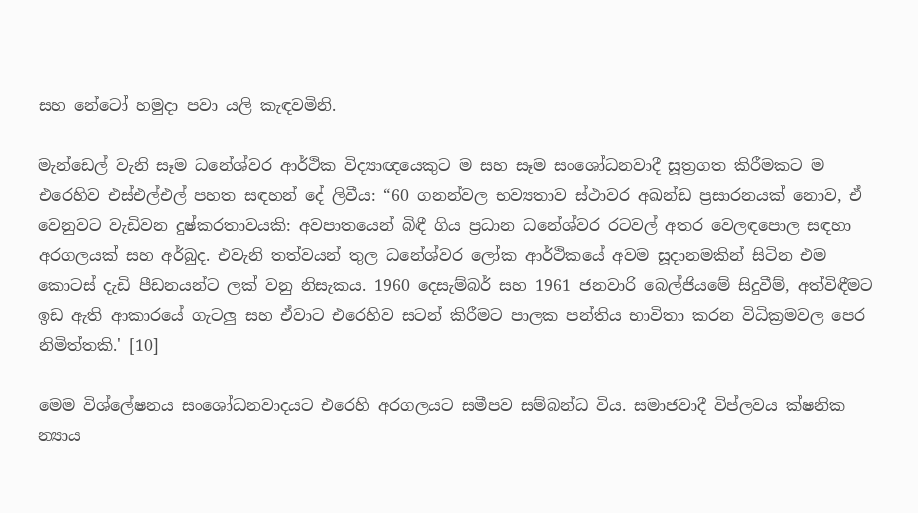සහ නේටෝ හමුදා පවා යලි කැඳවමිනි.

මැන්ඩෙල් වැනි සෑම ධනේශ්වර ආර්ථික විද්‍යාඥයෙකුට ම සහ සෑම සංශෝධනවාදී සූත්‍රගත කිරීමකට ම එරෙහිව එස්එල්එල් පහත සඳහන් දේ ලිවීය: “60 ගනන්වල භව්‍යතාව ස්ථාවර අඛන්ඩ ප්‍රසාරනයක් නොව, ඒ වෙනුවට වැඩිවන දුෂ්කරතාවයකි: අවපාතයෙන් බිඳී ගිය ප්‍රධාන ධනේශ්වර රටවල් අතර වෙලඳපොල සඳහා අරගලයක් සහ අර්බුද. එවැනි තත්වයන් තුල ධනේශ්වර ලෝක ආර්ථිකයේ අවම සූදානමකින් සිටින එම කොටස් දැඩි පීඩනයන්ට ලක් වනු නිසැකය. 1960 දෙසැම්බර් සහ 1961 ජනවාරි බෙල්ජියමේ සිදුවීම්, අත්විඳීමට ඉඩ ඇති ආකාරයේ ගැටලු සහ ඒවාට එරෙහිව සටන් කිරීමට පාලක පන්තිය භාවිතා කරන විධික්‍රමවල පෙර නිමිත්තකි.' [10]

මෙම විශ්ලේෂනය සංශෝධනවාදයට එරෙහි අරගලයට සමීපව සම්බන්ධ විය. සමාජවාදී විප්ලවය ක්ෂනික න්‍යාය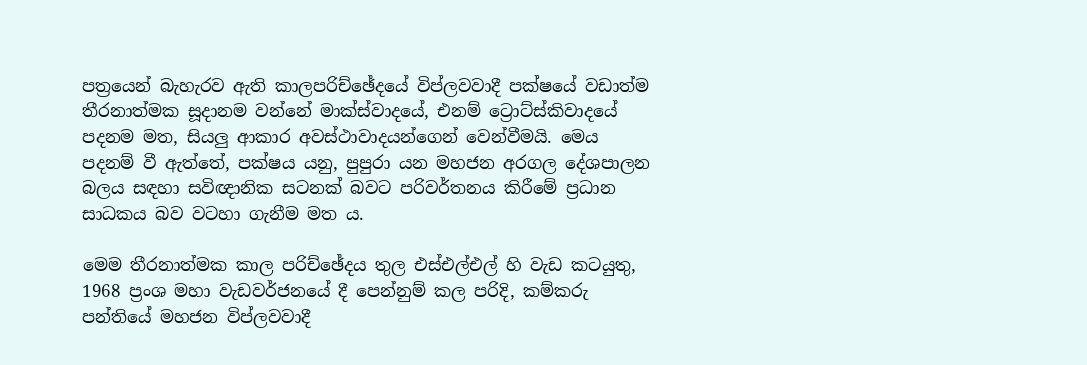පත්‍රයෙන් බැහැරව ඇති කාලපරිච්ඡේදයේ විප්ලවවාදී පක්ෂයේ වඩාත්ම තීරනාත්මක සූදානම වන්නේ මාක්ස්වාදයේ, එනම් ට්‍රොට්ස්කිවාදයේ පදනම මත, සියලු ආකාර අවස්ථාවාදයන්ගෙන් වෙන්වීමයි. මෙය පදනම් වී ඇත්තේ, පක්ෂය යනු, පුපුරා යන මහජන අරගල දේශපාලන බලය සඳහා සවිඥානික සටනක් බවට පරිවර්තනය කිරීමේ ප්‍රධාන සාධකය බව වටහා ගැනීම මත ය.

මෙම තීරනාත්මක කාල පරිච්ඡේදය තුල එස්එල්එල් හි වැඩ කටයුතු, 1968 ප්‍රංශ මහා වැඩවර්ජනයේ දී පෙන්නුම් කල පරිදි, කම්කරු පන්තියේ මහජන විප්ලවවාදී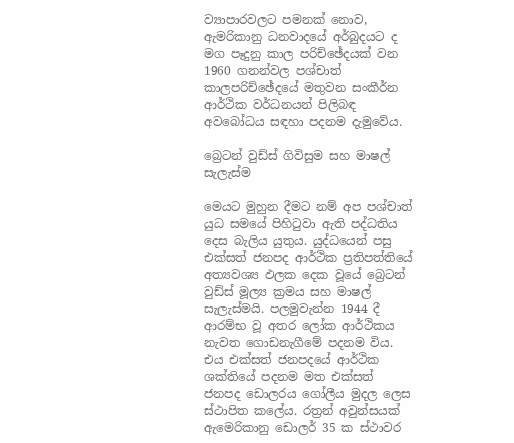ව්‍යාපාරවලට පමනක් නොව, ඇමරිකානු ධනවාදයේ අර්බුදයට ද මග පෑදුනු කාල පරිච්ඡේදයක් වන 1960 ගනන්වල පශ්චාත් කාලපරිච්ඡේදයේ මතුවන සංකීර්න ආර්ථික වර්ධනයන් පිලිබඳ අවබෝධය සඳහා පදනම දැමුවේය.

බ්‍රෙටන් වුඩ්ස් ගිවිසුම සහ මාෂල් සැලැස්ම

මෙයට මුහුන දීමට නම් අප පශ්චාත් යුධ සමයේ පිහිටුවා ඇති පද්ධතිය දෙස බැලිය යුතුය. යුද්ධයෙන් පසු එක්සත් ජනපද ආර්ථික ප්‍රතිපත්තියේ අත්‍යවශ්‍ය ඵලක දෙක වූයේ බ්‍රෙටන් වුඩ්ස් මූල්‍ය ක්‍රමය සහ මාෂල් සැලැස්මයි. පලමුවැන්න 1944 දී ආරම්භ වූ අතර ලෝක ආර්ථිකය නැවත ගොඩනැගීමේ පදනම විය. එය එක්සත් ජනපදයේ ආර්ථික ශක්තියේ පදනම මත එක්සත් ජනපද ඩොලරය ගෝලීය මුදල ලෙස ස්ථාපිත කලේය. රත්‍රන් අවුන්සයක් ඇමෙරිකානු ඩොලර් 35 ක ස්ථාවර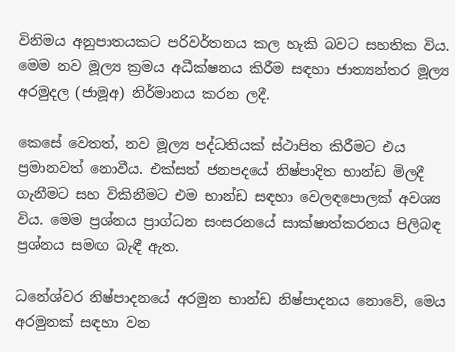විනිමය අනුපාතයකට පරිවර්තනය කල හැකි බවට සහතික විය. මෙම නව මූල්‍ය ක්‍රමය අධීක්ෂනය කිරීම සඳහා ජාත්‍යන්තර මූල්‍ය අරමුදල (ජාමූඅ) නිර්මානය කරන ලදී.

කෙසේ වෙතත්, නව මූල්‍ය පද්ධතියක් ස්ථාපිත කිරීමට එය ප්‍රමානවත් නොවීය. එක්සත් ජනපදයේ නිෂ්පාදිත භාන්ඩ මිලදී ගැනීමට සහ විකිනීමට එම භාන්ඩ සඳහා වෙලඳපොලක් අවශ්‍ය විය. මෙම ප්‍රශ්නය ප්‍රාග්ධන සංසරනයේ සාක්ෂාත්කරනය පිලිබඳ ප්‍රශ්නය සමඟ බැඳී ඇත.

ධනේශ්වර නිෂ්පාදනයේ අරමුන භාන්ඩ නිෂ්පාදනය නොවේ, මෙය අරමුනක් සඳහා වන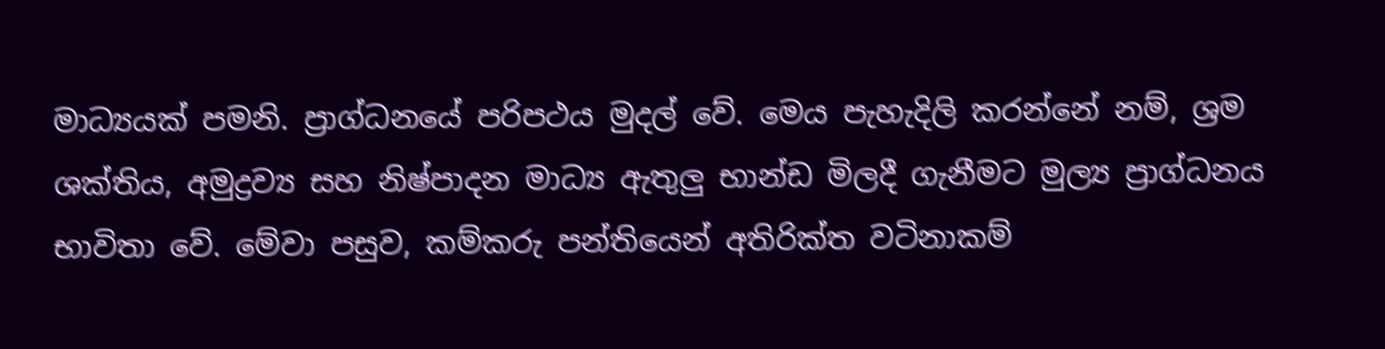මාධ්‍යයක් පමනි. ප්‍රාග්ධනයේ පරිපථය මුදල් වේ. මෙය පැහැදිලි කරන්නේ නම්, ශ්‍රම ශක්තිය, අමුද්‍රව්‍ය සහ නිෂ්පාදන මාධ්‍ය ඇතුලු භාන්ඩ මිලදී ගැනීමට මුල්‍ය ප්‍රාග්ධනය භාවිතා වේ. මේවා පසුව, කම්කරු පන්තියෙන් අතිරික්ත වටිනාකම්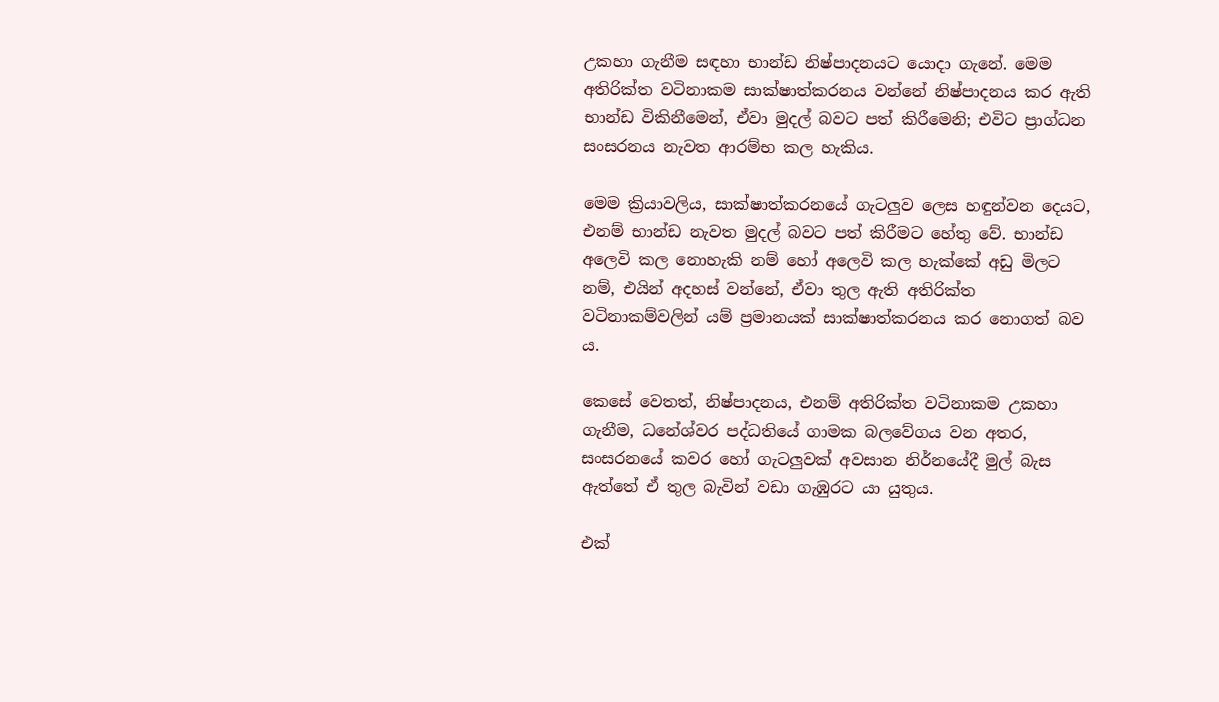උකහා ගැනීම සඳහා භාන්ඩ නිෂ්පාදනයට යොදා ගැනේ. මෙම අතිරික්ත වටිනාකම සාක්ෂාත්කරනය වන්නේ නිෂ්පාදනය කර ඇති භාන්ඩ විකිනීමෙන්, ඒවා මුදල් බවට පත් කිරීමෙනි; එවිට ප්‍රාග්ධන සංසරනය නැවත ආරම්භ කල හැකිය.

මෙම ක්‍රියාවලිය, සාක්ෂාත්කරනයේ ගැටලුව ලෙස හඳුන්වන දෙයට, එනම් භාන්ඩ නැවත මුදල් බවට පත් කිරීමට හේතු වේ. භාන්ඩ අලෙවි කල නොහැකි නම් හෝ අලෙවි කල හැක්කේ අඩු මිලට නම්, එයින් අදහස් වන්නේ, ඒවා තුල ඇති අතිරික්ත වටිනාකම්වලින් යම් ප්‍රමානයක් සාක්ෂාත්කරනය කර නොගත් බව ය.

කෙසේ වෙතත්, නිෂ්පාදනය, එනම් අතිරික්ත වටිනාකම උකහා ගැනීම, ධනේශ්වර පද්ධතියේ ගාමක බලවේගය වන අතර, සංසරනයේ කවර හෝ ගැටලුවක් අවසාන නිර්නයේදී මුල් බැස ඇත්තේ ඒ තුල බැවින් වඩා ගැඹුරට යා යුතුය.

එක්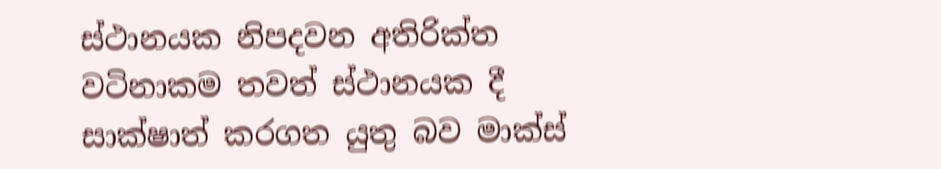ස්ථානයක නිපදවන අතිරික්ත වටිනාකම තවත් ස්ථානයක දී සාක්ෂාත් කරගත යුතු බව මාක්ස්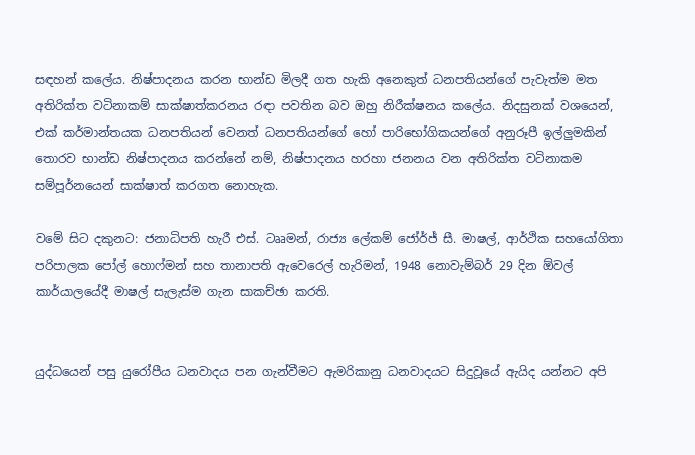සඳහන් කලේය. නිෂ්පාදනය කරන භාන්ඩ මිලදී ගත හැකි අනෙකුත් ධනපතියන්ගේ පැවැත්ම මත අතිරික්ත වටිනාකම් සාක්ෂාත්කරනය රඳා පවතින බව ඔහු නිරීක්ෂනය කලේය. නිදසුනක් වශයෙන්, එක් කර්මාන්තයක ධනපතියන් වෙනත් ධනපතියන්ගේ හෝ පාරිභෝගිකයන්ගේ අනුරූපී ඉල්ලුමකින් තොරව භාන්ඩ නිෂ්පාදනය කරන්නේ නම්, නිෂ්පාදනය හරහා ජනනය වන අතිරික්ත වටිනාකම සම්පූර්නයෙන් සාක්ෂාත් කරගත නොහැක.

වමේ සිට දකුනට: ජනාධිපති හැරී එස්. ටෲමන්, රාජ්‍ය ලේකම් ජෝර්ජ් සී. මාෂල්, ආර්ථික සහයෝගිතා පරිපාලක පෝල් හොෆ්මන් සහ තානාපති ඇවෙරෙල් හැරිමන්, 1948 නොවැම්බර් 29 දින ඕවල් කාර්යාලයේදී මාෂල් සැලැස්ම ගැන සාකච්ඡා කරති.


යුද්ධයෙන් පසු යුරෝපීය ධනවාදය පන ගැන්වීමට ඇමරිකානු ධනවාදයට සිදුවූයේ ඇයිද යන්නට අපි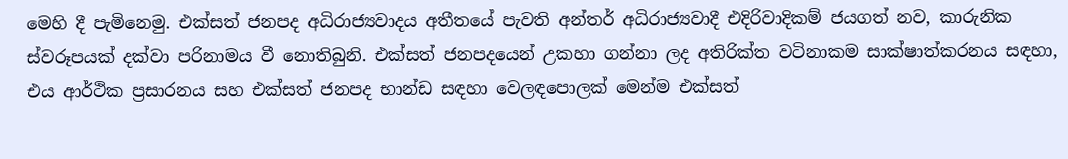මෙහි දී පැමිනෙමු. එක්සත් ජනපද අධිරාජ්‍යවාදය අතීතයේ පැවති අන්තර් අධිරාජ්‍යවාදී එදිරිවාදිකම් ජයගත් නව, කාරුනික ස්වරූපයක් දක්වා පරිනාමය වී නොතිබුනි. එක්සත් ජනපදයෙන් උකහා ගන්නා ලද අතිරික්ත වටිනාකම සාක්ෂාත්කරනය සඳහා, එය ආර්ථික ප්‍රසාරනය සහ එක්සත් ජනපද භාන්ඩ සඳහා වෙලඳපොලක් මෙන්ම එක්සත්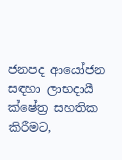ජනපද ආයෝජන සඳහා ලාභදායී ක්ෂේත්‍ර සහතික කිරීමට,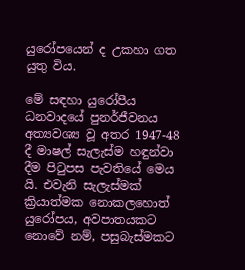යුරෝපයෙන් ද උකහා ගත යුතු විය.

මේ සඳහා යුරෝපීය ධනවාදයේ පුනර්ජීවනය අත්‍යවශ්‍ය වූ අතර 1947-48 දී මාෂල් සැලැස්ම හඳුන්වා දීම පිටුපස පැවතියේ මෙය යි. එවැනි සැලැස්මක් ක්‍රියාත්මක නොකලහොත් යුරෝපය, අවපාතයකට නොවේ නම්, පසුබැස්මකට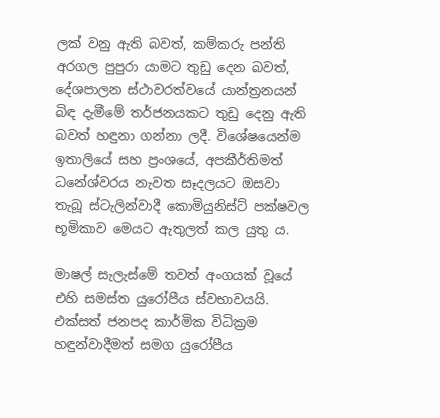ලක් වනු ඇති බවත්, කම්කරු පන්ති අරගල පුපුරා යාමට තුඩු දෙන බවත්, දේශපාලන ස්ථාවරත්වයේ යාන්ත්‍රනයන් බිඳ දැමීමේ තර්ජනයකට තුඩු දෙනු ඇති බවත් හඳුනා ගන්නා ලදී. විශේෂයෙන්ම ඉතාලියේ සහ ප්‍රංශයේ, අපකීර්තිමත් ධනේශ්වරය නැවත සෑදලයට ඔසවා තැබූ ස්ටැලින්වාදී කොමියුනිස්ට් පක්ෂවල භූමිකාව මෙයට ඇතුලත් කල යුතු ය.

මාෂල් සැලැස්මේ තවත් අංගයක් වූයේ එහි සමස්ත යුරෝපීය ස්වභාවයයි. එක්සත් ජනපද කාර්මික විධික්‍රම හඳුන්වාදීමත් සමග යුරෝපීය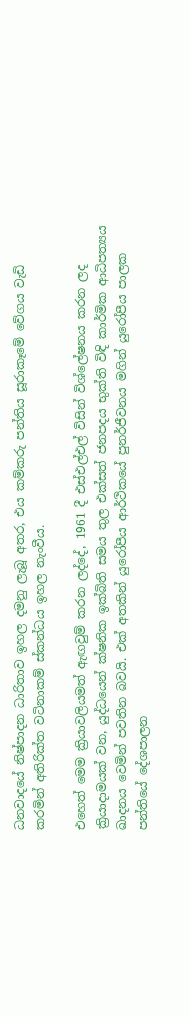ධනවාදයේ නිෂ්පාදන ධාරිතාව ඉහල දමනු ලැබූ අතර, එය කම්කරු පන්තිය සූරාකෑමේ වේගය වැඩි කරමින් අතිරික්ත වටිනාකම් ස්කන්ධය ඉහල නැංවීය.

එහෙත් මෙම ක්‍රියාවලියමත් ඇඟවුම් කරන ලද්දේ, 1961 දී එස්එල්එල් විසින් විශ්ලේෂනය කරන ලද ක්‍රියාදාමයක් වන, යුද්ධයෙන් ක්ෂනික ඉක්බිති සමය තුල එක්සත් ජනපදය භුක්ති විඳි කාර්මික ආධිපත්‍යය ඛාදනය වෙමින් පවතින බවයි. එක් අතකින් යුරෝපීය ආර්ථිකයේ පුනර්ජීවනය මගින් යුරෝපීය පාලක පන්තියේ දේශපාලන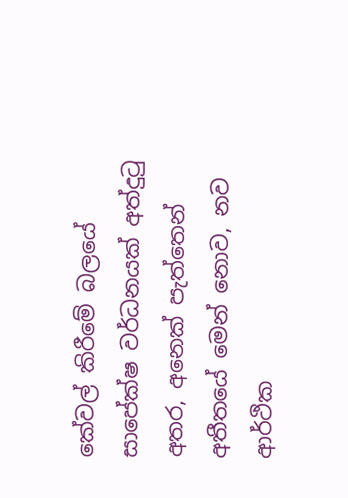කේවල් කිරීමේ බලයේ සාපේක්ෂ වර්ධනයක් අත්දුටු අතර, අනෙක් පැත්තෙන් අතීතයේ මෙන් නොව, නව ආර්ථික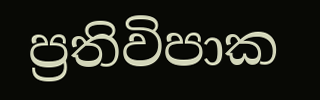ප්‍රතිවිපාක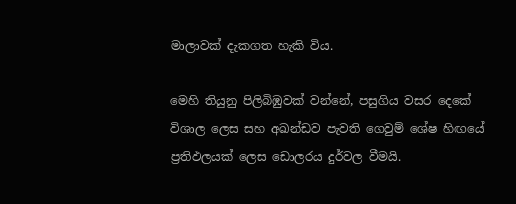මාලාවක් දැකගත හැකි විය.

මෙහි තියුනු පිලිබිඹුවක් වන්නේ, පසුගිය වසර දෙකේ විශාල ලෙස සහ අඛන්ඩව පැවති ගෙවුම් ශේෂ හිඟයේ ප්‍රතිඵලයක් ලෙස ඩොලරය දුර්වල වීමයි.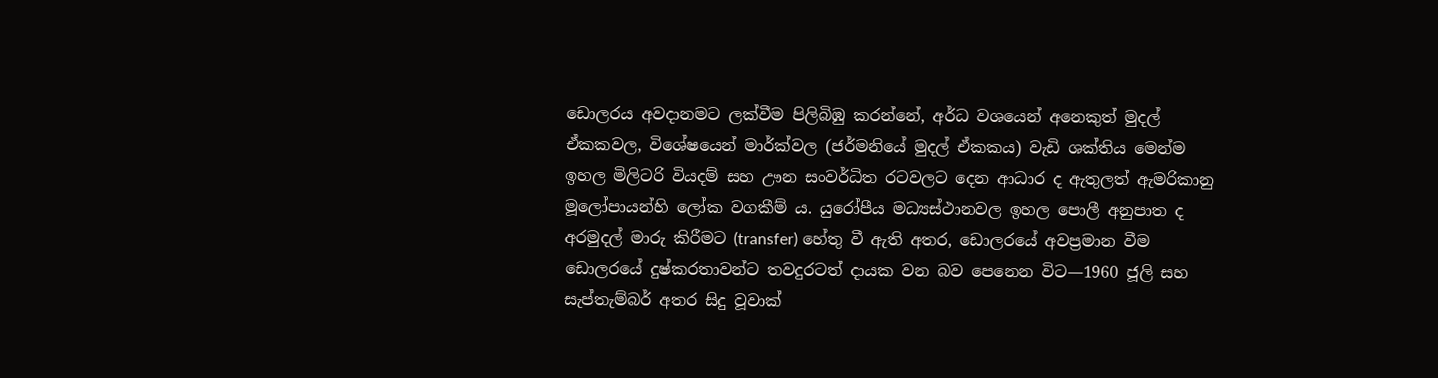ඩොලරය අවදානමට ලක්වීම පිලිබිඹු කරන්නේ, අර්ධ වශයෙන් අනෙකුත් මුදල් ඒකකවල, විශේෂයෙන් මාර්ක්වල (ජර්මනියේ මුදල් ඒකකය) වැඩි ශක්තිය මෙන්ම ඉහල මිලිටරි වියදම් සහ ඌන සංවර්ධිත රටවලට දෙන ආධාර ද ඇතුලත් ඇමරිකානු මූලෝපායන්හි ලෝක වගකීම් ය. යුරෝපීය මධ්‍යස්ථානවල ඉහල පොලී අනුපාත ද අරමුදල් මාරු කිරීමට (transfer) හේතු වී ඇති අතර, ඩොලරයේ අවප්‍රමාන වීම ඩොලරයේ දුෂ්කරතාවන්ට තවදුරටත් දායක වන බව පෙනෙන විට—1960 ජූලි සහ සැප්තැම්බර් අතර සිදු වූවාක්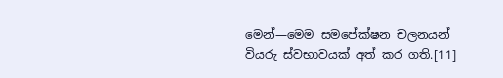මෙන්—මෙම සමපේක්ෂන චලනයන් වියරු ස්වභාවයක් අත් කර ගති.[11]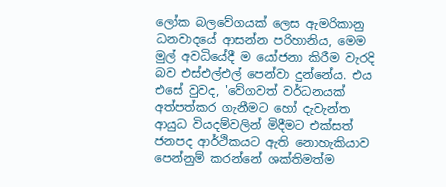ලෝක බලවේගයක් ලෙස ඇමරිකානු ධනවාදයේ ආසන්න පරිහානිය, මෙම මුල් අවධියේදී ම යෝජනා කිරීම වැරදි බව එස්එල්එල් පෙන්වා දුන්නේය. එය එසේ වුවද, 'වේගවත් වර්ධනයක් අත්පත්කර ගැනීමට හෝ දැවැන්ත ආයුධ වියදම්වලින් මිදීමට එක්සත් ජනපද ආර්ථිකයට ඇති නොහැකියාව පෙන්නුම් කරන්නේ ශක්තිමත්ම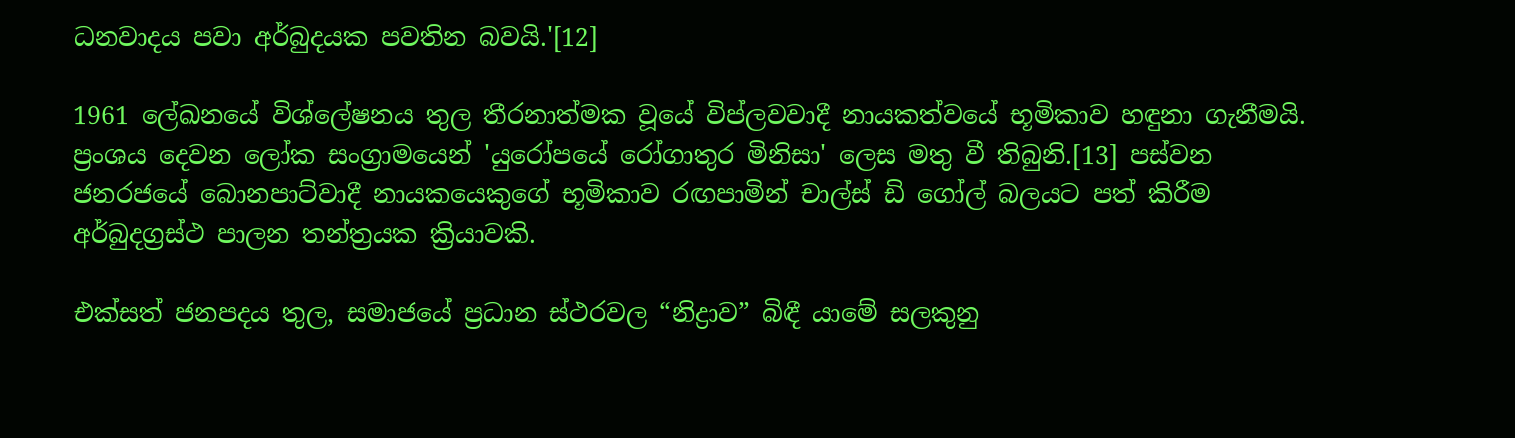ධනවාදය පවා අර්බුදයක පවතින බවයි.'[12]

1961 ලේඛනයේ විශ්ලේෂනය තුල තීරනාත්මක වූයේ විප්ලවවාදී නායකත්වයේ භූමිකාව හඳුනා ගැනීමයි. ප්‍රංශය දෙවන ලෝක සංග්‍රාමයෙන් 'යුරෝපයේ රෝගාතුර මිනිසා' ලෙස මතු වී තිබුනි.[13] පස්වන ජනරජයේ බොනපාට්වාදී නායකයෙකුගේ භූමිකාව රඟපාමින් චාල්ස් ඩි ගෝල් බලයට පත් කිරීම අර්බුදග්‍රස්ථ පාලන තන්ත්‍රයක ක්‍රියාවකි.

එක්සත් ජනපදය තුල, සමාජයේ ප්‍රධාන ස්ථරවල “නිද්‍රාව” බිඳී යාමේ සලකුනු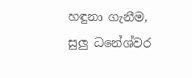හඳුනා ගැනීම, සුලු ධනේශ්වර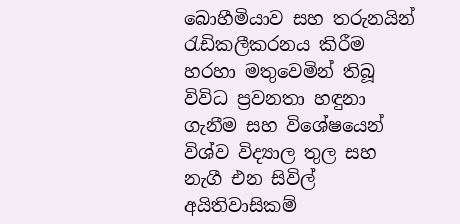බොහීමියාව සහ තරුනයින් රැඩිකලීකරනය කිරීම හරහා මතුවෙමින් තිබූ විවිධ ප්‍රවනතා හඳුනා ගැනීම සහ විශේෂයෙන් විශ්ව විද්‍යාල තුල සහ නැගී එන සිවිල් අයිතිවාසිකම්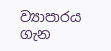ව්‍යාපාරය ගැන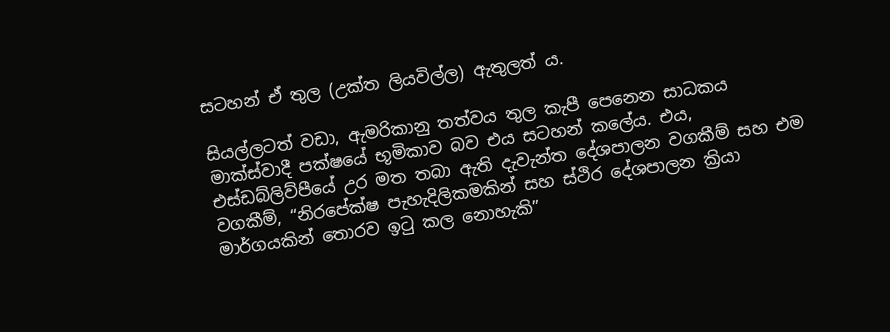සටහන් ඒ තුල (උක්ත ලියවිල්ල) ඇතුලත් ය.

සියල්ලටත් වඩා, ඇමරිකානු තත්වය තුල කැපී පෙනෙන සාධකය මාක්ස්වාදී පක්ෂයේ භූමිකාව බව එය සටහන් කලේය. එය, එස්ඩබ්ලිව්පීයේ උර මත තබා ඇති දැවැන්ත දේශපාලන වගකීම් සහ එම වගකීම්, “නිරපේක්ෂ පැහැදිලිකමකින් සහ ස්ථිර දේශපාලන ක්‍රියා මාර්ගයකින් තොරව ඉටු කල නොහැකි”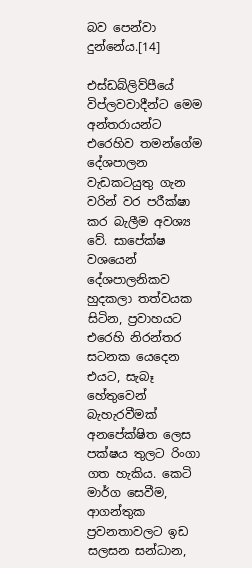බව පෙන්වා දුන්නේය.[14]

එස්ඩබ්ලිව්පීයේ විප්ලවවාදීන්ට මෙම අන්තරායන්ට එරෙහිව තමන්ගේම දේශපාලන වැඩකටයුතු ගැන වරින් වර පරීක්ෂා කර බැලීම අවශ්‍ය වේ. සාපේක්ෂ වශයෙන් දේශපාලනිකව හුදකලා තත්වයක සිටින, ප්‍රවාහයට එරෙහි නිරන්තර සටනක යෙදෙන එයට, සැබෑ හේතුවෙන් බැහැරවීමක් අනපේක්ෂිත ලෙස පක්ෂය තුලට රිංගා ගත හැකිය. කෙටි මාර්ග සෙවීම, ආගන්තුක ප්‍රවනතාවලට ඉඩ සලසන සන්ධාන,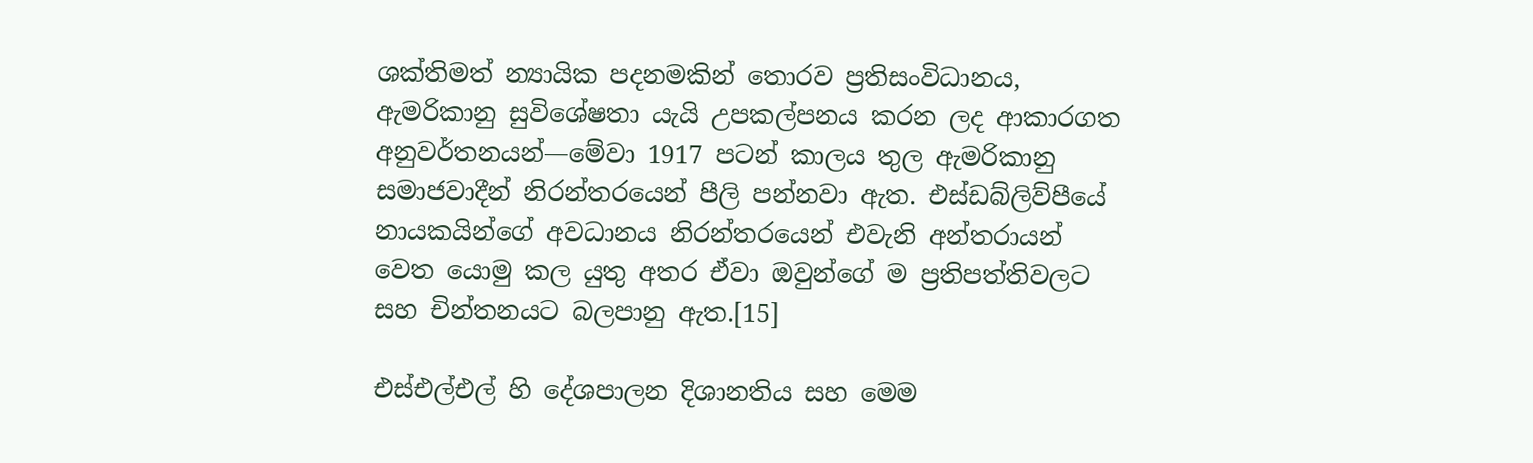ශක්තිමත් න්‍යායික පදනමකින් තොරව ප්‍රතිසංවිධානය, ඇමරිකානු සුවිශේෂතා යැයි උපකල්පනය කරන ලද ආකාරගත අනුවර්තනයන්—මේවා 1917 පටන් කාලය තුල ඇමරිකානු සමාජවාදීන් නිරන්තරයෙන් පීලි පන්නවා ඇත. එස්ඩබ්ලිව්පීයේ නායකයින්ගේ අවධානය නිරන්තරයෙන් එවැනි අන්තරායන් වෙත යොමු කල යුතු අතර ඒවා ඔවුන්ගේ ම ප්‍රතිපත්තිවලට සහ චින්තනයට බලපානු ඇත.[15]

එස්එල්එල් හි දේශපාලන දිශානතිය සහ මෙම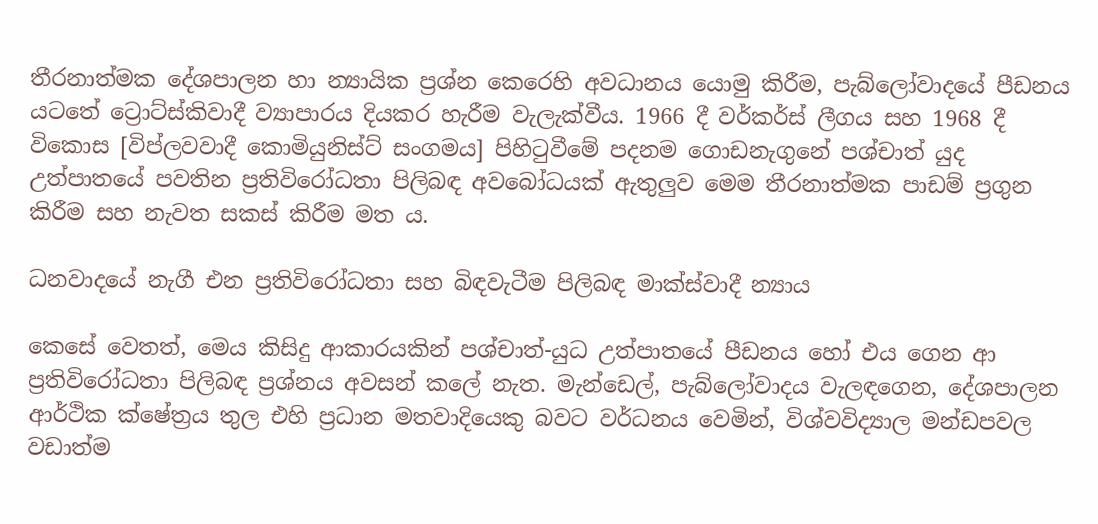තීරනාත්මක දේශපාලන හා න්‍යායික ප්‍රශ්න කෙරෙහි අවධානය යොමු කිරීම, පැබ්ලෝවාදයේ පීඩනය යටතේ ට්‍රොට්ස්කිවාදී ව්‍යාපාරය දියකර හැරීම වැලැක්වීය. 1966 දී වර්කර්ස් ලීගය සහ 1968 දී විකොස [විප්ලවවාදී කොමියුනිස්ට් සංගමය] පිහිටුවීමේ පදනම ගොඩනැගුනේ පශ්චාත් යුද උත්පාතයේ පවතින ප්‍රතිවිරෝධතා පිලිබඳ අවබෝධයක් ඇතුලුව මෙම තීරනාත්මක පාඩම් ප්‍රගුන කිරීම සහ නැවත සකස් කිරීම මත ය.

ධනවාදයේ නැගී එන ප්‍රතිවිරෝධතා සහ බිඳවැටීම පිලිබඳ මාක්ස්වාදී න්‍යාය

කෙසේ වෙතත්, මෙය කිසිදු ආකාරයකින් පශ්චාත්-යුධ උත්පාතයේ පීඩනය හෝ එය ගෙන ආ ප්‍රතිවිරෝධතා පිලිබඳ ප්‍රශ්නය අවසන් කලේ නැත. මැන්ඩෙල්, පැබ්ලෝවාදය වැලඳගෙන, දේශපාලන ආර්ථික ක්ෂේත්‍රය තුල එහි ප්‍රධාන මතවාදියෙකු බවට වර්ධනය වෙමින්, විශ්වවිද්‍යාල මන්ඩපවල වඩාත්ම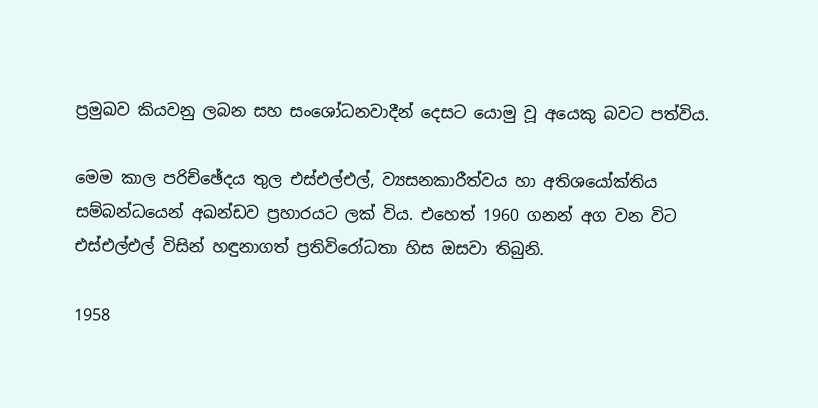ප්‍රමුඛව කියවනු ලබන සහ සංශෝධනවාදීන් දෙසට යොමු වූ අයෙකු බවට පත්විය.

මෙම කාල පරිච්ඡේදය තුල එස්එල්එල්, ව්‍යසනකාරීත්වය හා අතිශයෝක්තිය සම්බන්ධයෙන් අඛන්ඩව ප්‍රහාරයට ලක් විය. එහෙත් 1960 ගනන් අග වන විට එස්එල්එල් විසින් හඳුනාගත් ප්‍රතිවිරෝධතා හිස ඔසවා තිබුනි.

1958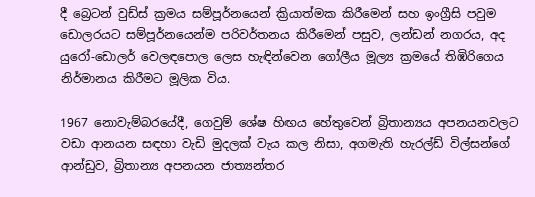දී බ්‍රෙටන් වුඩ්ස් ක්‍රමය සම්පූර්නයෙන් ක්‍රියාත්මක කිරීමෙන් සහ ඉංග්‍රීසි පවුම ඩොලරයට සම්පූර්නයෙන්ම පරිවර්තනය කිරීමෙන් පසුව, ලන්ඩන් නගරය, අද යුරෝ-ඩොලර් වෙලඳපොල ලෙස හැඳින්වෙන ගෝලීය මූල්‍ය ක්‍රමයේ තිඹිරිගෙය නිර්මානය කිරීමට මූලික විය.

1967 නොවැම්බරයේදී, ගෙවුම් ශේෂ හිඟය හේතුවෙන් බ්‍රිතාන්‍යය අපනයනවලට වඩා ආනයන සඳහා වැඩි මුදලක් වැය කල නිසා, අගමැති හැරල්ඩ් විල්සන්ගේ ආන්ඩුව, බ්‍රිතාන්‍ය අපනයන ජාත්‍යන්තර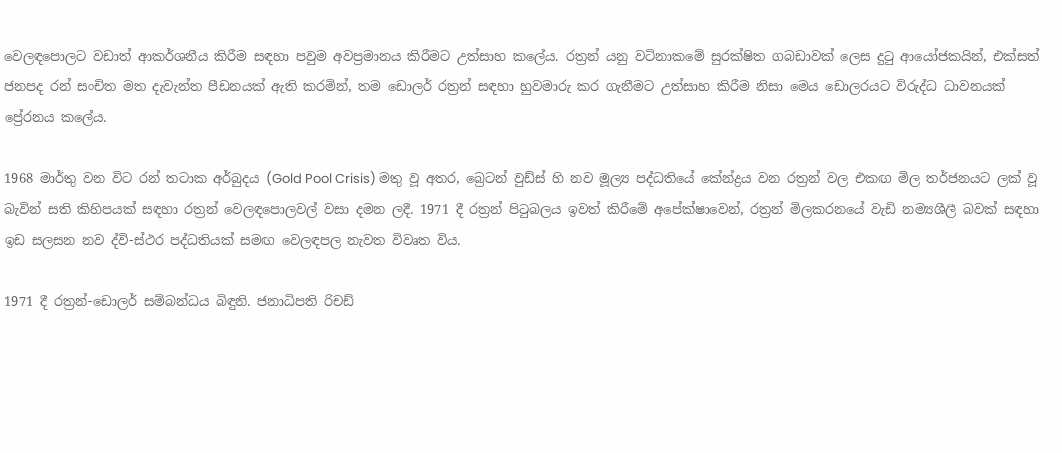වෙලඳපොලට වඩාත් ආකර්ශනීය කිරීම සඳහා පවුම අවප්‍රමානය කිරීමට උත්සාහ කලේය. රත්‍රන් යනු වටිනාකමේ සුරක්ෂිත ගබඩාවක් ලෙස දුටු ආයෝජකයින්, එක්සත් ජනපද රන් සංචිත මත දැවැන්ත පීඩනයක් ඇති කරමින්, තම ඩොලර් රත්‍රන් සඳහා හුවමාරු කර ගැනීමට උත්සාහ කිරීම නිසා මෙය ඩොලරයට විරුද්ධ ධාවනයක් ප්‍රේරනය කලේය.

1968 මාර්තු වන විට රන් තටාක අර්බුදය (Gold Pool Crisis) මතු වූ අතර, බ්‍රෙටන් වුඩ්ස් හි නව මූල්‍ය පද්ධතියේ කේන්ද්‍රය වන රත්‍රන් වල එකඟ මිල තර්ජනයට ලක් වූ බැවින් සති කිහිපයක් සඳහා රත්‍රන් වෙලඳපොලවල් වසා දමන ලදී. 1971 දී රත්‍රන් පිටුබලය ඉවත් කිරීමේ අපේක්ෂාවෙන්, රත්‍රන් මිලකරනයේ වැඩි නම්‍යශීලී බවක් සඳහා ඉඩ සලසන නව ද්වි-ස්ථර පද්ධතියක් සමඟ වෙලඳපල නැවත විවෘත විය.

1971 දී රත්‍රන්-ඩොලර් සම්බන්ධය බිඳුනි. ජනාධිපති රිචඩ්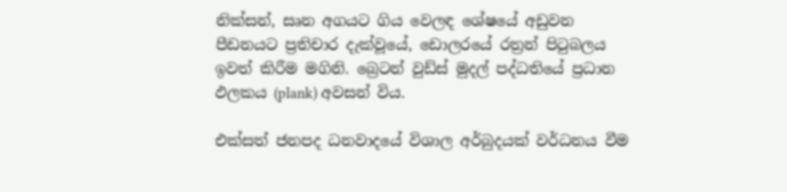නික්සන්, සෘන අගයට ගිය වෙලඳ ශේෂයේ අඩුවන පීඩනයට ප්‍රතිචාර දැක්වූයේ, ඩොලරයේ රත්‍රන් පිටුබලය ඉවත් කිරීම මගිනි. බ්‍රෙටන් වුඩ්ස් මුදල් පද්ධතියේ ප්‍රධාන ඵලකය (plank) අවසන් විය.

එක්සත් ජනපද ධනවාදයේ විශාල අර්බුදයක් වර්ධනය වීම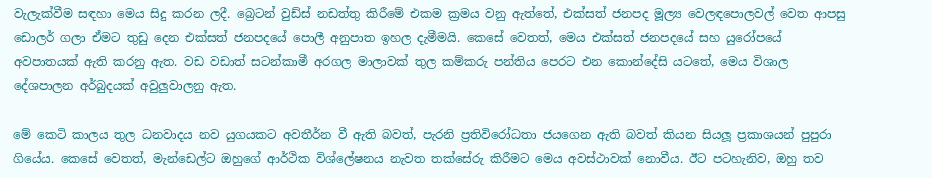වැලැක්වීම සඳහා මෙය සිදු කරන ලදී. බ්‍රෙටන් වුඩ්ස් නඩත්තු කිරීමේ එකම ක්‍රමය වනු ඇත්තේ, එක්සත් ජනපද මූල්‍ය වෙලඳපොලවල් වෙත ආපසු ඩොලර් ගලා ඒමට තුඩු දෙන එක්සත් ජනපදයේ පොලී අනුපාත ඉහල දැමීමයි. කෙසේ වෙතත්, මෙය එක්සත් ජනපදයේ සහ යුරෝපයේ අවපාතයක් ඇති කරනු ඇත. වඩ වඩාත් සටන්කාමී අරගල මාලාවක් තුල කම්කරු පන්තිය පෙරට එන කොන්දේසි යටතේ, මෙය විශාල දේශපාලන අර්බුදයක් අවුලුවාලනු ඇත.

මේ කෙටි කාලය තුල ධනවාදය නව යුගයකට අවතීර්න වී ඇති බවත්, පැරනි ප්‍රතිවිරෝධතා ජයගෙන ඇති බවත් කියන සියලූ ප්‍රකාශයන් පුපුරා ගියේය. කෙසේ වෙතත්, මැන්ඩෙල්ට ඔහුගේ ආර්ථික විශ්ලේෂනය නැවත තක්සේරු කිරීමට මෙය අවස්ථාවක් නොවීය. ඊට පටහැනිව, ඔහු තව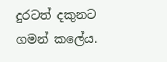දුරටත් දකුනට ගමන් කලේය.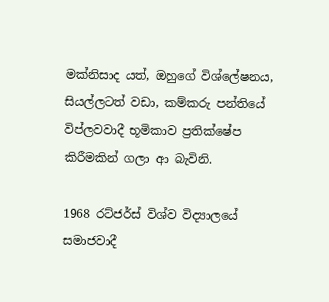මක්නිසාද යත්, ඔහුගේ විශ්ලේෂනය, සියල්ලටත් වඩා, කම්කරු පන්තියේ විප්ලවවාදී භූමිකාව ප්‍රතික්ෂේප කිරීමකින් ගලා ආ බැවිනි.

1968 රට්ජර්ස් විශ්ව විද්‍යාලයේ සමාජවාදී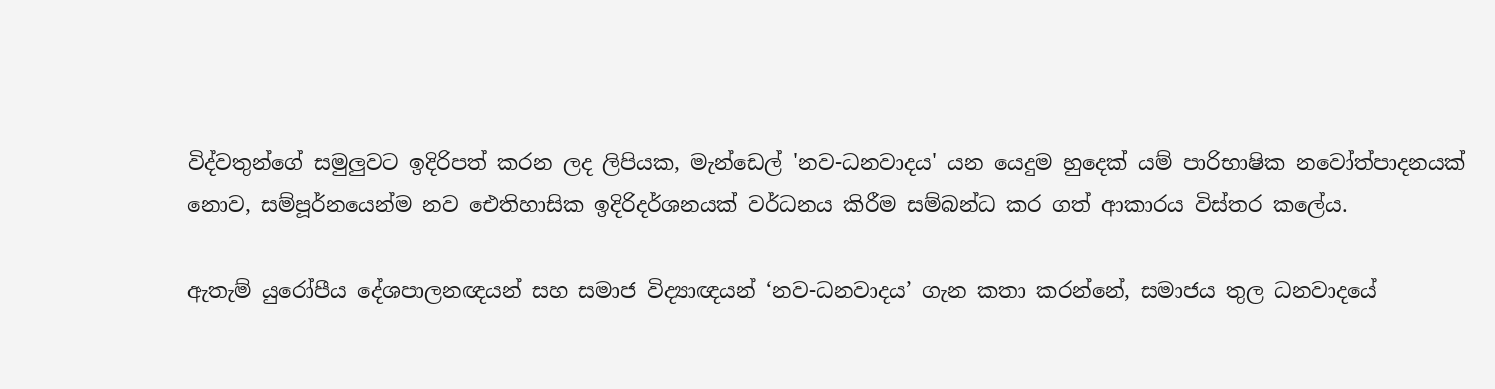විද්වතුන්ගේ සමුලුවට ඉදිරිපත් කරන ලද ලිපියක, මැන්ඩෙල් 'නව-ධනවාදය' යන යෙදුම හුදෙක් යම් පාරිභාෂික නවෝත්පාදනයක් නොව, සම්පූර්නයෙන්ම නව ඓතිහාසික ඉදිරිදර්ශනයක් වර්ධනය කිරීම සම්බන්ධ කර ගත් ආකාරය විස්තර කලේය.

ඇතැම් යුරෝපීය දේශපාලනඥයන් සහ සමාජ විද්‍යාඥයන් ‘නව-ධනවාදය’ ගැන කතා කරන්නේ, සමාජය තුල ධනවාදයේ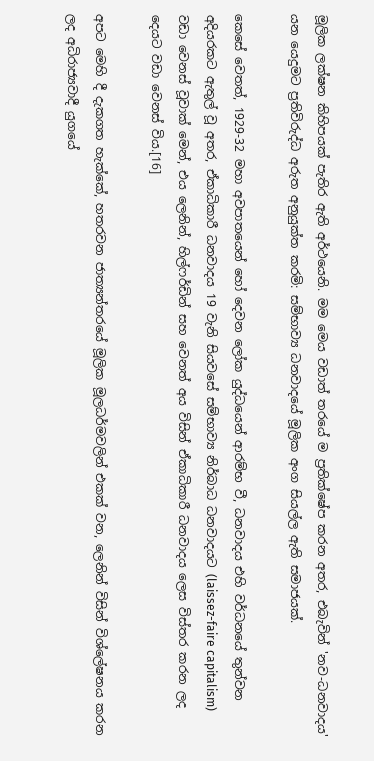මූලික ලක්ෂන කිහිපයක් පැතිර ඇති අර්ථයෙනි. මම මෙය වඩාත් තරයේ ම ප්‍රතික්ෂේප කරන අතර, එබැවින් 'නව-ධනවාදය' යන යෙදුමට ප්‍රතිවිරුද්ධ අරුත අනුයුක්ත කරමි: සම්භාව්‍ය ධනවාදයේ මූලික අංග සියල්ල ඇති සමාජයක්.

කෙසේ වෙතත්, 1929-32 මහා අවපාතයෙන් හෝ දෙවන ලෝක යුද්ධයෙන් ආරම්භ වී, ධනවාදය එහි වර්ධනයේ තුන්වන අදියරකට ඇතුල් වූ අතර, ඒකාධිකාරී ධනවාදය 19 වැනි සියවසේ සම්භාව්‍ය නිර්බාධ ධනවාදයට (laissez-faire capitalism) වඩා වෙනස් වූවාක් මෙන්, එය ලෙනින්, හිල්ෆර්ඩින් සහ වෙනත් අය විසින් ඒකාධිකාරී ධනවාදය ලෙස විස්තර කරන ලද දෙයට වඩා වෙනස් විය.[16]

අපට මෙහි දී දැකගත හැක්කේ, හතරවන ජාත්‍යන්තරයේ මූලික මූලධර්මවලින් එකක් වන, ලෙනින් විසින් විශ්ලේෂනය කරන ලද අධිරාජ්‍යවාදී යුගයේ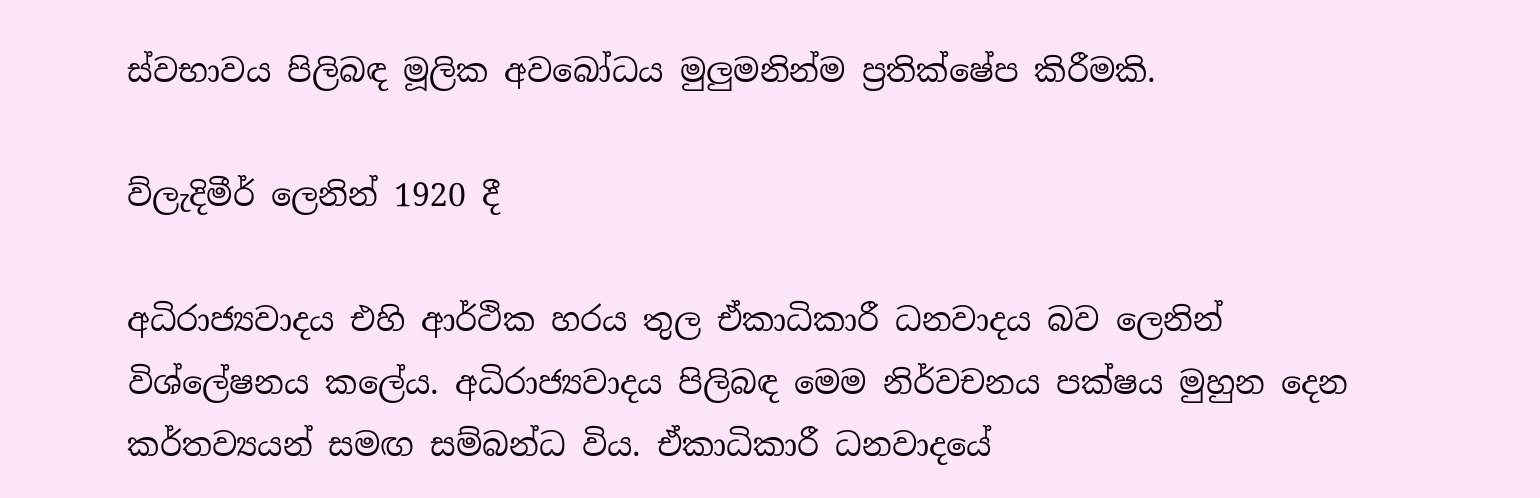ස්වභාවය පිලිබඳ මූලික අවබෝධය මුලුමනින්ම ප්‍රතික්ෂේප කිරීමකි.

ව්ලැදිමීර් ලෙනින් 1920 දී

අධිරාජ්‍යවාදය එහි ආර්ථික හරය තුල ඒකාධිකාරී ධනවාදය බව ලෙනින් විශ්ලේෂනය කලේය. අධිරාජ්‍යවාදය පිලිබඳ මෙම නිර්වචනය පක්ෂය මුහුන දෙන කර්තව්‍යයන් සමඟ සම්බන්ධ විය. ඒකාධිකාරී ධනවාදයේ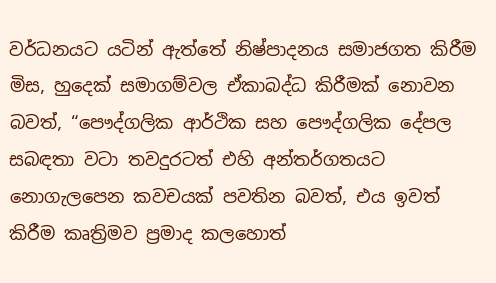වර්ධනයට යටින් ඇත්තේ නිෂ්පාදනය සමාජගත කිරීම මිස, හුදෙක් සමාගම්වල ඒකාබද්ධ කිරීමක් නොවන බවත්, “පෞද්ගලික ආර්ථික සහ පෞද්ගලික දේපල සබඳතා වටා තවදුරටත් එහි අන්තර්ගතයට නොගැලපෙන කවචයක් පවතින බවත්, එය ඉවත් කිරීම කෘත්‍රිමව ප්‍රමාද කලහොත්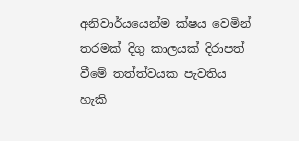අනිවාර්යයෙන්ම ක්ෂය වෙමින් තරමක් දිගු කාලයක් දිරාපත් වීමේ තත්ත්වයක පැවතිය හැකි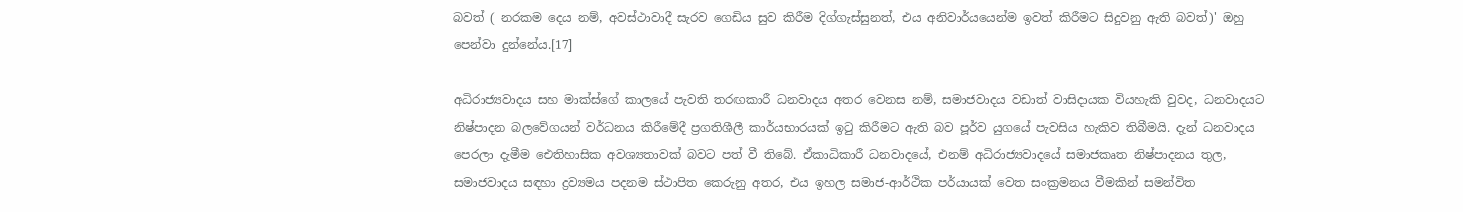බවත් ( නරකම දෙය නම්, අවස්ථාවාදී සැරව ගෙඩිය සුව කිරීම දිග්ගැස්සුනත්, එය අනිවාර්යයෙන්ම ඉවත් කිරීමට සිදුවනු ඇති බවත්)' ඔහු පෙන්වා දුන්නේය.[17]

අධිරාජ්‍යවාදය සහ මාක්ස්ගේ කාලයේ පැවති තරඟකාරී ධනවාදය අතර වෙනස නම්, සමාජවාදය වඩාත් වාසිදායක වියහැකි වුවද, ධනවාදයට නිෂ්පාදන බලවේගයන් වර්ධනය කිරීමේදී ප්‍රගතිශීලී කාර්යභාරයක් ඉටු කිරීමට ඇති බව පූර්ව යුගයේ පැවසිය හැකිව තිබීමයි. දැන් ධනවාදය පෙරලා දැමීම ඓතිහාසික අවශ්‍යතාවක් බවට පත් වී තිබේ. ඒකාධිකාරී ධනවාදයේ, එනම් අධිරාජ්‍යවාදයේ සමාජකෘත නිෂ්පාදනය තුල, සමාජවාදය සඳහා ද්‍රව්‍යමය පදනම ස්ථාපිත කෙරුනු අතර, එය ඉහල සමාජ-ආර්ථික පර්යායක් වෙත සංක්‍රමනය වීමකින් සමන්විත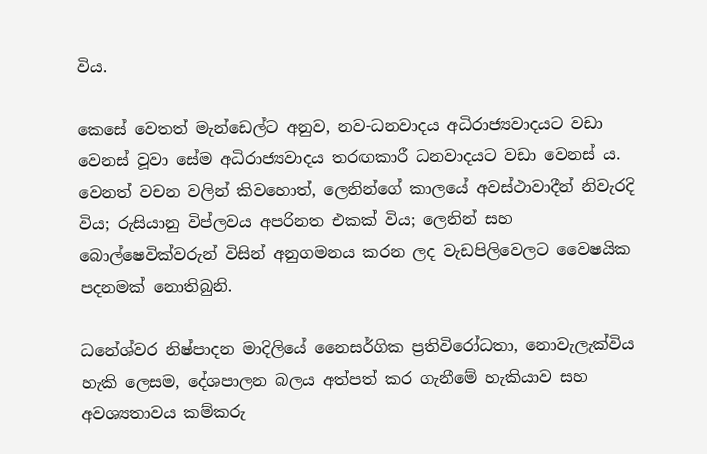විය.

කෙසේ වෙතත් මැන්ඩෙල්ට අනුව, නව-ධනවාදය අධිරාජ්‍යවාදයට වඩා වෙනස් වූවා සේම අධිරාජ්‍යවාදය තරඟකාරී ධනවාදයට වඩා වෙනස් ය. වෙනත් වචන වලින් කිවහොත්, ලෙනින්ගේ කාලයේ අවස්ථාවාදීන් නිවැරදි විය; රුසියානු විප්ලවය අපරිනත එකක් විය; ලෙනින් සහ බොල්ෂෙවික්වරුන් විසින් අනුගමනය කරන ලද වැඩපිලිවෙලට වෛෂයික පදනමක් නොතිබුනි.

ධනේශ්වර නිෂ්පාදන මාදිලියේ නෛසර්ගික ප්‍රතිවිරෝධතා, නොවැලැක්විය හැකි ලෙසම, දේශපාලන බලය අත්පත් කර ගැනීමේ හැකියාව සහ අවශ්‍යතාවය කම්කරු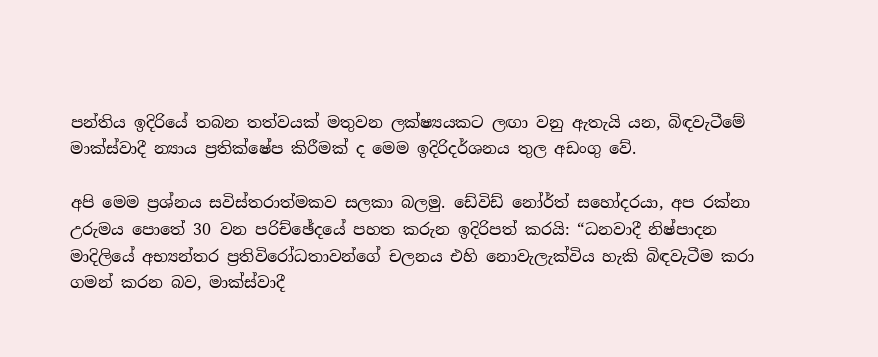පන්තිය ඉදිරියේ තබන තත්වයක් මතුවන ලක්ෂ්‍යයකට ලඟා වනු ඇතැයි යන, බිඳවැටීමේ මාක්ස්වාදී න්‍යාය ප්‍රතික්ෂේප කිරීමක් ද මෙම ඉදිරිදර්ශනය තුල අඩංගු වේ.

අපි මෙම ප්‍රශ්නය සවිස්තරාත්මකව සලකා බලමු. ඩේවිඩ් නෝර්ත් සහෝදරයා, අප රක්නා උරුමය පොතේ 30 වන පරිච්ඡේදයේ පහත කරුන ඉදිරිපත් කරයි: “ධනවාදී නිෂ්පාදන මාදිලියේ අභ්‍යන්තර ප්‍රතිවිරෝධතාවන්ගේ චලනය එහි නොවැලැක්විය හැකි බිඳවැටීම කරා ගමන් කරන බව, මාක්ස්වාදී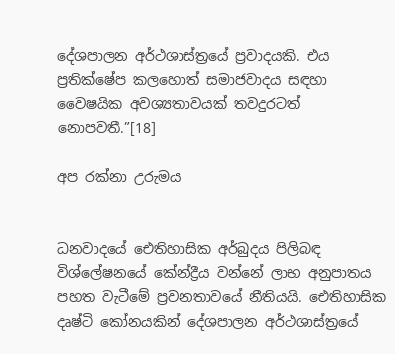දේශපාලන අර්ථශාස්ත්‍රයේ ප්‍රවාදයකි. එය ප්‍රතික්ෂේප කලහොත් සමාජවාදය සඳහා වෛෂයික අවශ්‍යතාවයක් තවදුරටත් නොපවතී.”[18]

අප රක්නා උරුමය


ධනවාදයේ ඓතිහාසික අර්බුදය පිලිබඳ විශ්ලේෂනයේ කේන්ද්‍රීය වන්නේ ලාභ අනුපාතය පහත වැටීමේ ප්‍රවනතාවයේ නීතියයි. ඓතිහාසික දෘෂ්ටි කෝනයකින් දේශපාලන අර්ථශාස්ත්‍රයේ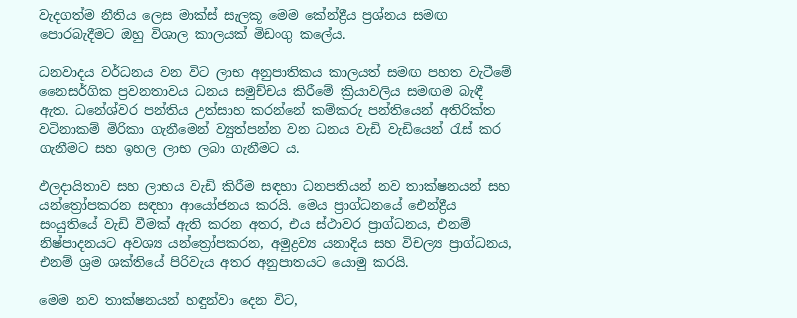වැදගත්ම නීතිය ලෙස මාක්ස් සැලකූ මෙම කේන්ද්‍රීය ප්‍රශ්නය සමඟ පොරබැදීමට ඔහු විශාල කාලයක් මිඩංගු කලේය.

ධනවාදය වර්ධනය වන විට ලාභ අනුපාතිකය කාලයත් සමඟ පහත වැටීමේ නෛසර්ගික ප්‍රවනතාවය ධනය සමුච්චය කිරීමේ ක්‍රියාවලිය සමඟම බැඳී ඇත. ධනේශ්වර පන්තිය උත්සාහ කරන්නේ කම්කරු පන්තියෙන් අතිරික්ත වටිනාකම් මිරිකා ගැනීමෙන් ව්‍යුත්පන්න වන ධනය වැඩි වැඩියෙන් රැස් කර ගැනීමට සහ ඉහල ලාභ ලබා ගැනීමට ය.

ඵලදායිතාව සහ ලාභය වැඩි කිරීම සඳහා ධනපතියන් නව තාක්ෂනයන් සහ යන්ත්‍රෝපකරන සඳහා ආයෝජනය කරයි. මෙය ප්‍රාග්ධනයේ ඓන්ද්‍රීය සංයුතියේ වැඩි වීමක් ඇති කරන අතර, එය ස්ථාවර ප්‍රාග්ධනය, එනම් නිෂ්පාදනයට අවශ්‍ය යන්ත්‍රෝපකරන, අමුද්‍රව්‍ය යනාදිය සහ විචල්‍ය ප්‍රාග්ධනය, එනම් ශ්‍රම ශක්තියේ පිරිවැය අතර අනුපාතයට යොමු කරයි.

මෙම නව තාක්ෂනයන් හඳුන්වා දෙන විට,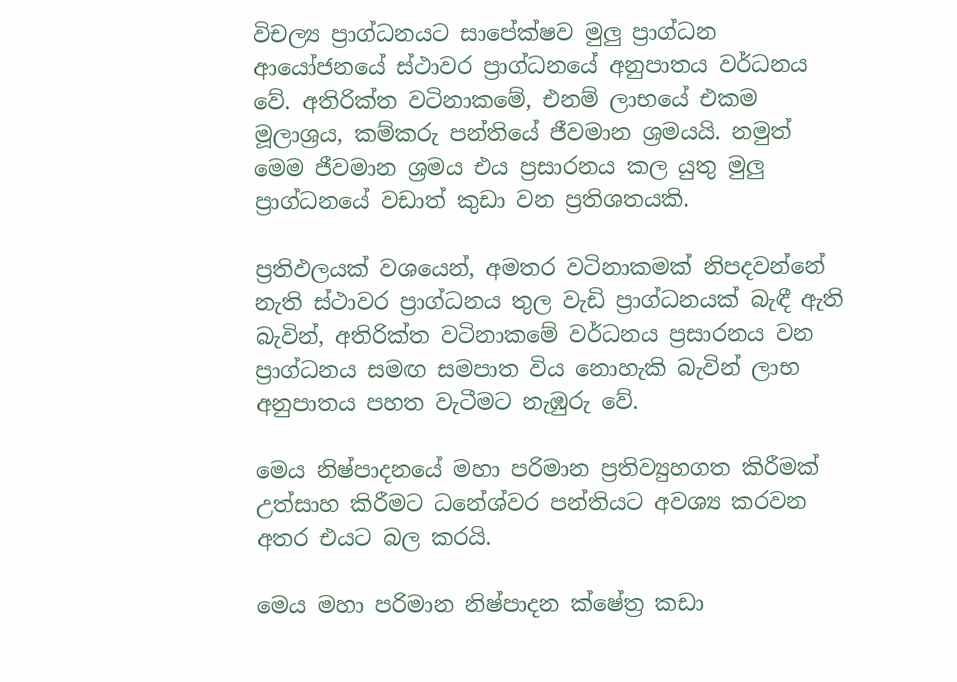විචල්‍ය ප්‍රාග්ධනයට සාපේක්ෂව මුලු ප්‍රාග්ධන ආයෝජනයේ ස්ථාවර ප්‍රාග්ධනයේ අනුපාතය වර්ධනය වේ. අතිරික්ත වටිනාකමේ, එනම් ලාභයේ එකම මූලාශ්‍රය, කම්කරු පන්තියේ ජීවමාන ශ්‍රමයයි. නමුත් මෙම ජීවමාන ශ්‍රමය එය ප්‍රසාරනය කල යුතු මුලු ප්‍රාග්ධනයේ වඩාත් කුඩා වන ප්‍රතිශතයකි.

ප්‍රතිඵලයක් වශයෙන්, අමතර වටිනාකමක් නිපදවන්නේ නැති ස්ථාවර ප්‍රාග්ධනය තුල වැඩි ප්‍රාග්ධනයක් බැඳී ඇති බැවින්, අතිරික්ත වටිනාකමේ වර්ධනය ප්‍රසාරනය වන ප්‍රාග්ධනය සමඟ සමපාත විය නොහැකි බැවින් ලාභ අනුපාතය පහත වැටීමට නැඹුරු වේ.

මෙය නිෂ්පාදනයේ මහා පරිමාන ප්‍රතිව්‍යුහගත කිරීමක් උත්සාහ කිරීමට ධනේශ්වර පන්තියට අවශ්‍ය කරවන අතර එයට බල කරයි.

මෙය මහා පරිමාන නිෂ්පාදන ක්ෂේත්‍ර කඩා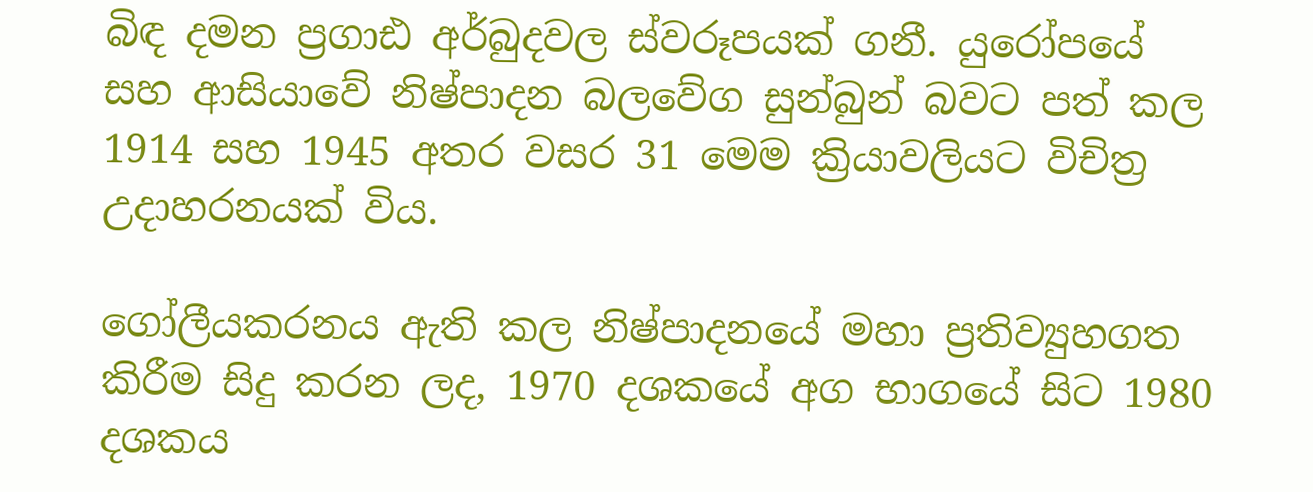බිඳ දමන ප්‍රගාඪ අර්බුදවල ස්වරූපයක් ගනී. යුරෝපයේ සහ ආසියාවේ නිෂ්පාදන බලවේග සුන්බුන් බවට පත් කල 1914 සහ 1945 අතර වසර 31 මෙම ක්‍රියාවලියට විචිත්‍ර උදාහරනයක් විය.

ගෝලීයකරනය ඇති කල නිෂ්පාදනයේ මහා ප්‍රතිව්‍යුහගත කිරීම සිදු කරන ලද, 1970 දශකයේ අග භාගයේ සිට 1980 දශකය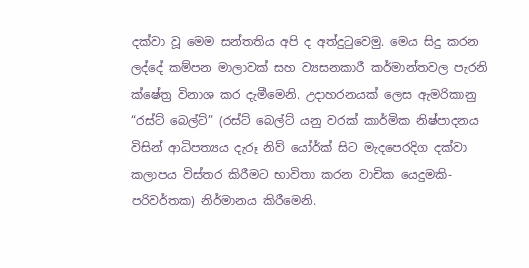දක්වා වූ මෙම සන්තතිය අපි ද අත්දුටුවෙමු. මෙය සිදු කරන ලද්දේ කම්පන මාලාවක් සහ ව්‍යසනකාරී කර්මාන්තවල පැරනි ක්ෂේත්‍ර විනාශ කර දැමීමෙනි. උදාහරනයක් ලෙස ඇමරිකානු “රස්ට් බෙල්ට්” (රස්ට් බෙල්ට් යනු වරක් කාර්මික නිෂ්පාදනය විසින් ආධිපත්‍යය දැරූ නිව් යෝර්ක් සිට මැදපෙරදිග දක්වා කලාපය විස්තර කිරීමට භාවිතා කරන වාචික යෙදුමකි- පරිවර්තක) නිර්මානය කිරීමෙනි.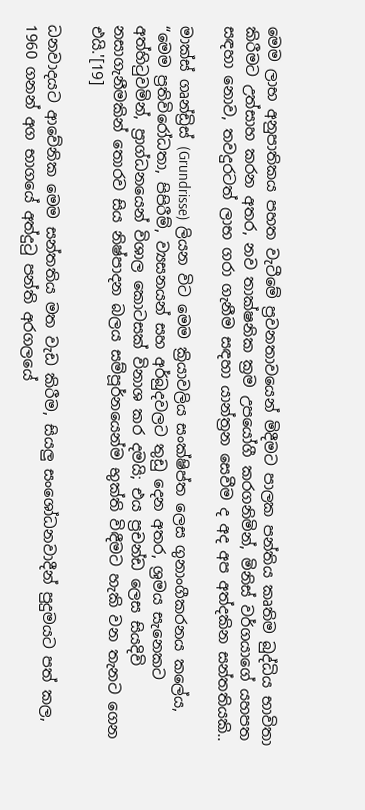මෙම ලාභ අනුපාතිකය පහත වැටීමේ ප්‍රවනතාවයෙන් මිදීමට පාලක පන්තිය කෘතිම බුද්ධිය භාවිතා කිරීමට උත්සාහ කරන අතර, නව තාක්ෂනික ක්‍රම උපයෝගී කරගනිමින්, මිනිස් වර්ගයාගේ යහපත සඳහා නොව, තවදුරටත් ලාභ ගරා ගැනීම සඳහා යාන්ත්‍රන සෙවීම ද අද අප අත්දකින සන්තතියකි..

මාක්ස් ගෘන්ඩ්‍රිස් (Grundrisse) ලියන විට මෙම ක්‍රියාවලිය සංක්ෂිප්ත ලෙස ගුනාංගීකරනය කලේය, “මෙම ප්‍රතිවිරෝධතා, පිපිරීම්, ව්‍යසනයන් සහ අර්බුදවලට තුඩු දෙන අතර, ශ්‍රමය සැනෙකට අත්හිටුවමින්, ප්‍රාග්ධනයෙන් විශාල කොටසක් විනාශ කර දමයි; එය ප්‍රචන්ඩ ලෙස සියදිවි නසාගැනීමකින් තොරව සිය නිෂ්පාදන බලය සම්පූර්නයෙන්ම භුක්ති විඳීමට හැකි වන තැනට ගෙන එයි.'[19]

ධනවාදයට ආවේනික මෙම සන්තතිය මත වැඩ කිරීම, සියලු සංශෝධනවාදීන් පුදුමයට පත් කල, 1960 ගනන් අග භාගයේ අත්දුටු පන්ති අරගලයේ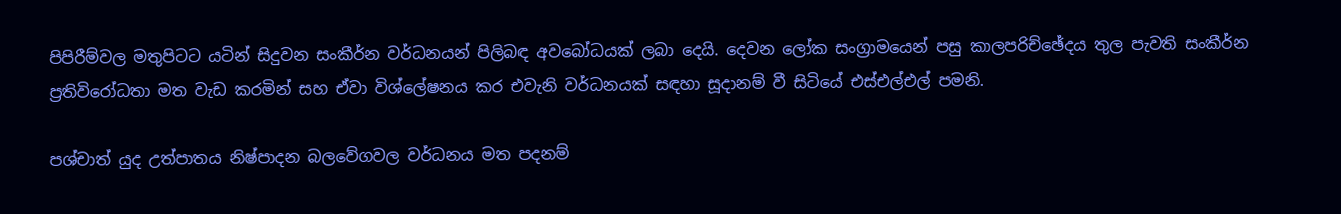පිපිරීම්වල මතුපිටට යටින් සිදුවන සංකීර්න වර්ධනයන් පිලිබඳ අවබෝධයක් ලබා දෙයි. දෙවන ලෝක සංග්‍රාමයෙන් පසු කාලපරිච්ඡේදය තුල පැවති සංකීර්න ප්‍රතිවිරෝධතා මත වැඩ කරමින් සහ ඒවා විශ්ලේෂනය කර එවැනි වර්ධනයක් සඳහා සූදානම් වී සිටියේ එස්එල්එල් පමනි.

පශ්චාත් යුද උත්පාතය නිෂ්පාදන බලවේගවල වර්ධනය මත පදනම්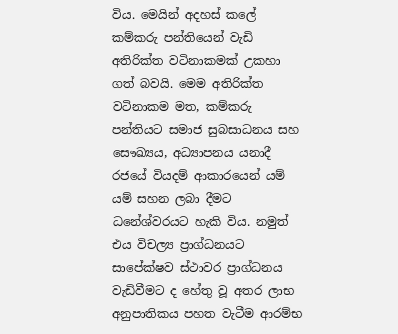විය. මෙයින් අදහස් කලේ කම්කරු පන්තියෙන් වැඩි අතිරික්ත වටිනාකමක් උකහා ගත් බවයි. මෙම අතිරික්ත වටිනාකම මත, කම්කරු පන්තියට සමාජ සුබසාධනය සහ සෞඛ්‍යය, අධ්‍යාපනය යනාදී රජයේ වියදම් ආකාරයෙන් යම් යම් සහන ලබා දීමට ධනේශ්වරයට හැකි විය. නමුත් එය විචල්‍ය ප්‍රාග්ධනයට සාපේක්ෂව ස්ථාවර ප්‍රාග්ධනය වැඩිවීමට ද හේතු වූ අතර ලාභ අනුපාතිකය පහත වැටීම ආරම්භ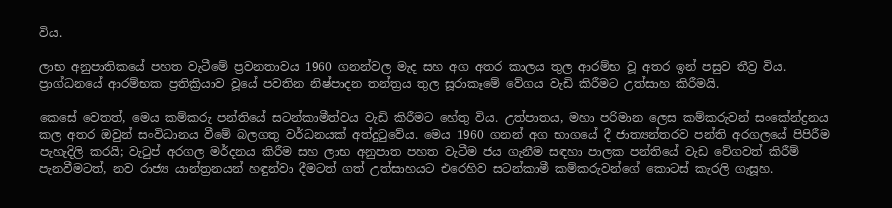විය.

ලාභ අනුපාතිකයේ පහත වැටීමේ ප්‍රවනතාවය 1960 ගනන්වල මැද සහ අග අතර කාලය තුල ආරම්භ වූ අතර ඉන් පසුව තීව්‍ර විය. ප්‍රාග්ධනයේ ආරම්භක ප්‍රතික්‍රියාව වූයේ පවතින නිෂ්පාදන තන්ත්‍රය තුල සූරාකෑමේ වේගය වැඩි කිරීමට උත්සාහ කිරීමයි.

කෙසේ වෙතත්, මෙය කම්කරු පන්තියේ සටන්කාමීත්වය වැඩි කිරීමට හේතු විය. උත්පාතය, මහා පරිමාන ලෙස කම්කරුවන් සංකේන්ද්‍රනය කල අතර ඔවුන් සංවිධානය වීමේ බලගතු වර්ධනයක් අත්දුටුවේය. මෙය 1960 ගනන් අග භාගයේ දී ජාත්‍යන්තරව පන්ති අරගලයේ පිපිරීම පැහැදිලි කරයි; වැටුප් අරගල මර්දනය කිරීම සහ ලාභ අනුපාත පහත වැටීම ජය ගැනීම සඳහා පාලක පන්තියේ වැඩ වේගවත් කිරීම් පැනවීමටත්, නව රාජ්‍ය යාන්ත්‍රනයන් හඳුන්වා දීමටත් ගත් උත්සාහයට එරෙහිව සටන්කාමී කම්කරුවන්ගේ කොටස් කැරලි ගැසූහ.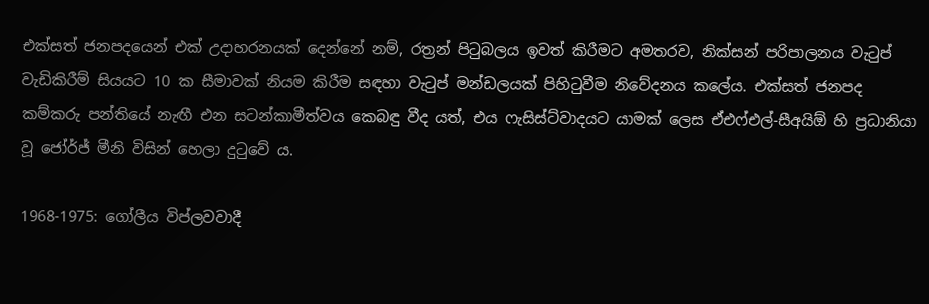එක්සත් ජනපදයෙන් එක් උදාහරනයක් දෙන්නේ නම්, රත්‍රන් පිටුබලය ඉවත් කිරීමට අමතරව, නික්සන් පරිපාලනය වැටුප් වැඩිකිරීම් සියයට 10 ක සීමාවක් නියම කිරීම සඳහා වැටුප් මන්ඩලයක් පිහිටුවීම නිවේදනය කලේය. එක්සත් ජනපද කම්කරු පන්තියේ නැඟී එන සටන්කාමීත්වය කෙබඳු වීද යත්, එය ෆැසිස්ට්වාදයට යාමක් ලෙස ඒඑෆ්එල්-සීඅයිඕ හි ප්‍රධානියා වූ ජෝර්ජ් මීනි විසින් හෙලා දුටුවේ ය.

1968-1975: ගෝලීය විප්ලවවාදී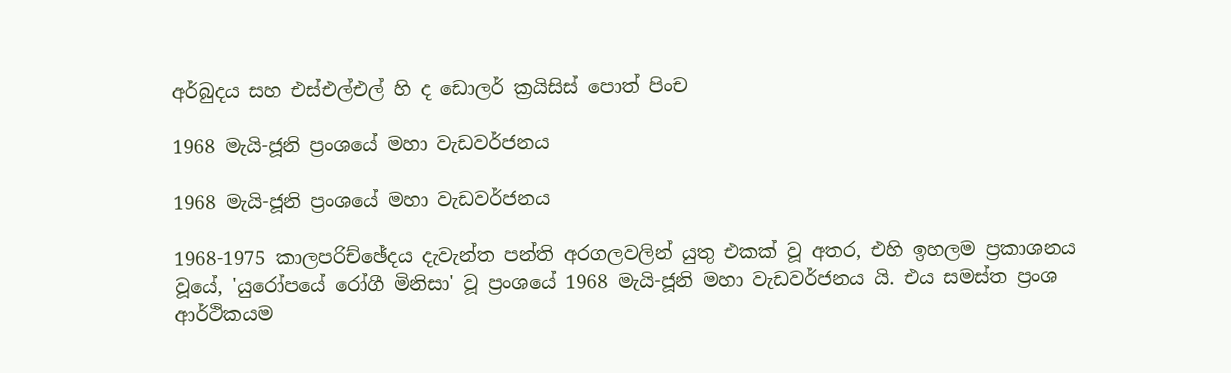අර්බුදය සහ එස්එල්එල් හි ද ඩොලර් ක්‍රයිසිස් පොත් පිංච

1968 මැයි-ජූනි ප්‍රංශයේ මහා වැඩවර්ජනය

1968 මැයි-ජූනි ප්‍රංශයේ මහා වැඩවර්ජනය

1968-1975 කාලපරිච්ඡේදය දැවැන්ත පන්ති අරගලවලින් යුතු එකක් වූ අතර, එහි ඉහලම ප්‍රකාශනය වූයේ, 'යුරෝපයේ රෝගී මිනිසා' වූ ප්‍රංශයේ 1968 මැයි-ජූනි මහා වැඩවර්ජනය යි. එය සමස්ත ප්‍රංශ ආර්ථිකයම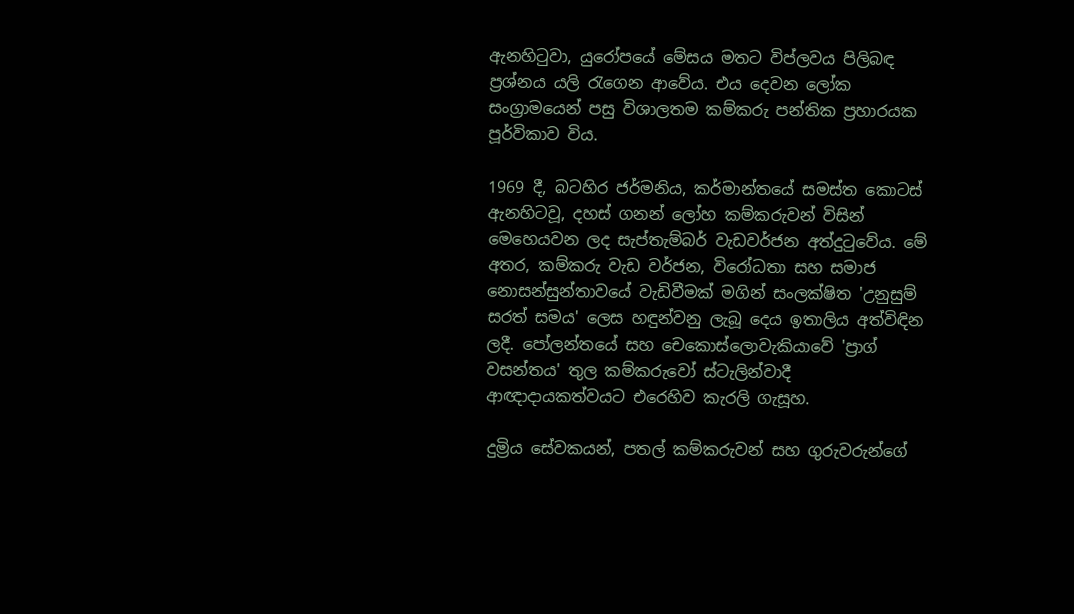ඇනහිටුවා, යුරෝපයේ මේසය මතට විප්ලවය පිලිබඳ ප්‍රශ්නය යලි රැගෙන ආවේය. එය දෙවන ලෝක සංග්‍රාමයෙන් පසු විශාලතම කම්කරු පන්තික ප්‍රහාරයක පූර්විකාව විය.

1969 දී, බටහිර ජර්මනිය, කර්මාන්තයේ සමස්ත කොටස් ඇනහිටවූ, දහස් ගනන් ලෝහ කම්කරුවන් විසින් මෙහෙයවන ලද සැප්තැම්බර් වැඩවර්ජන අත්දුටුවේය. මේ අතර, කම්කරු වැඩ වර්ජන, විරෝධතා සහ සමාජ නොසන්සුන්තාවයේ වැඩිවීමක් මගින් සංලක්ෂිත 'උනුසුම් සරත් සමය' ලෙස හඳුන්වනු ලැබූ දෙය ඉතාලිය අත්විඳින ලදී. පෝලන්තයේ සහ චෙකොස්ලොවැකියාවේ 'ප්‍රාග් වසන්තය' තුල කම්කරුවෝ ස්ටැලින්වාදී ආඥාදායකත්වයට එරෙහිව කැරලි ගැසූහ.

දුම්‍රිය සේවකයන්, පතල් කම්කරුවන් සහ ගුරුවරුන්ගේ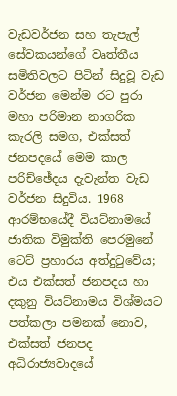වැඩවර්ජන සහ තැපැල් සේවකයන්ගේ වෘත්තීය සමිතිවලට පිටින් සිදුවූ වැඩ වර්ජන මෙන්ම රට පුරා මහා පරිමාන නාගරික කැරලි සමග, එක්සත් ජනපදයේ මෙම කාල පරිච්ඡේදය දැවැන්ත වැඩ වර්ජන සිදුවිය. 1968 ආරම්භයේදී වියට්නාමයේ ජාතික විමුක්ති පෙරමුනේ ටෙට් ප්‍රහාරය අත්දුටුවේය; එය එක්සත් ජනපදය හා දකුනු වියට්නාමය විශ්මයට පත්කලා පමනක් නොව, එක්සත් ජනපද අධිරාජ්‍යවාදයේ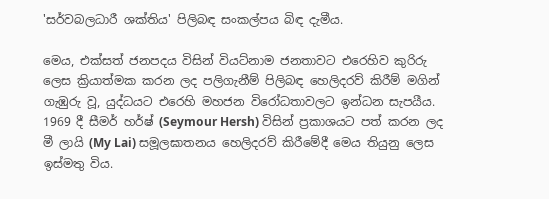'සර්වබලධාරී ශක්තිය' පිලිබඳ සංකල්පය බිඳ දැමීය.

මෙය, එක්සත් ජනපදය විසින් වියට්නාම ජනතාවට එරෙහිව කුරිරු ලෙස ක්‍රියාත්මක කරන ලද පලිගැනීම් පිලිබඳ හෙලිදරව් කිරීම් මගින් ගැඹුරු වූ, යුද්ධයට එරෙහි මහජන විරෝධතාවලට ඉන්ධන සැපයීය. 1969 දී සීමර් හර්ෂ් (Seymour Hersh) විසින් ප්‍රකාශයට පත් කරන ලද මී ලායි (My Lai) සමූලඝාතනය හෙලිදරව් කිරීමේදී මෙය තියුනු ලෙස ඉස්මතු විය.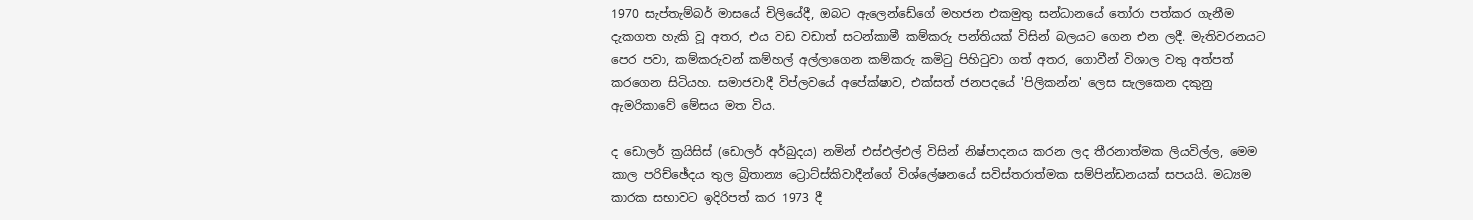1970 සැප්තැම්බර් මාසයේ චිලියේදී, ඔබට ඇලෙන්ඩේගේ මහජන එකමුතු සන්ධානයේ තෝරා පත්කර ගැනීම දැකගත හැකි වූ අතර, එය වඩ වඩාත් සටන්කාමී කම්කරු පන්තියක් විසින් බලයට ගෙන එන ලදී. මැතිවරනයට පෙර පවා, කම්කරුවන් කම්හල් අල්ලාගෙන කම්කරු කමිටු පිහිටුවා ගත් අතර, ගොවීන් විශාල වතු අත්පත් කරගෙන සිටියහ. සමාජවාදී විප්ලවයේ අපේක්ෂාව, එක්සත් ජනපදයේ 'පිලිකන්න' ලෙස සැලකෙන දකුනු ඇමරිකාවේ මේසය මත විය.

ද ඩොලර් ක්‍රයිසිස් (ඩොලර් අර්බුදය) නමින් එස්එල්එල් විසින් නිෂ්පාදනය කරන ලද තීරනාත්මක ලියවිල්ල, මෙම කාල පරිච්ඡේදය තුල බ්‍රිතාන්‍ය ට්‍රොට්ස්කිවාදීන්ගේ විශ්ලේෂනයේ සවිස්තරාත්මක සම්පින්ඩනයක් සපයයි. මධ්‍යම කාරක සභාවට ඉදිරිපත් කර 1973 දී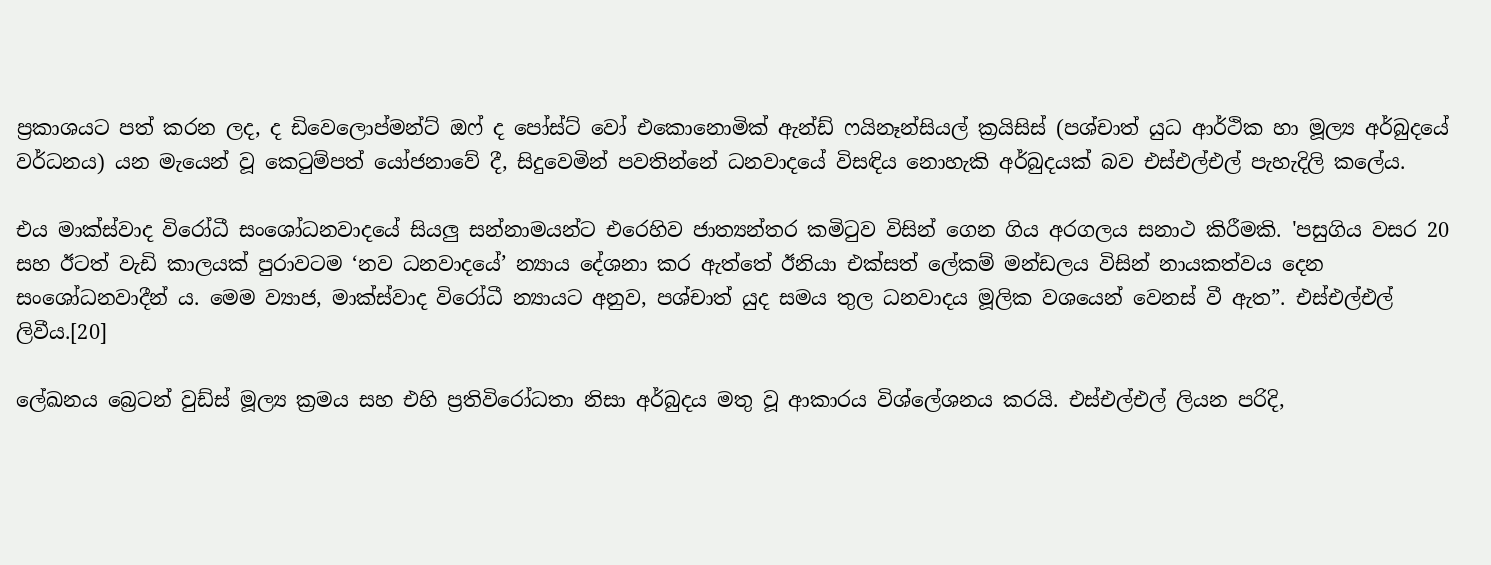ප්‍රකාශයට පත් කරන ලද, ද ඩිවෙලොප්මන්ට් ඔෆ් ද පෝස්ට් වෝ එකොනොමික් ඇන්ඩ් ෆයිනෑන්සියල් ක්‍රයිසිස් (පශ්චාත් යුධ ආර්ථික හා මූල්‍ය අර්බුදයේ වර්ධනය) යන මැයෙන් වූ කෙටුම්පත් යෝජනාවේ දී, සිදුවෙමින් පවතින්නේ ධනවාදයේ විසඳිය නොහැකි අර්බුදයක් බව එස්එල්එල් පැහැදිලි කලේය.

එය මාක්ස්වාද විරෝධී සංශෝධනවාදයේ සියලු සන්නාමයන්ට එරෙහිව ජාත්‍යන්තර කමිටුව විසින් ගෙන ගිය අරගලය සනාථ කිරීමකි. 'පසුගිය වසර 20 සහ ඊටත් වැඩි කාලයක් පුරාවටම ‘නව ධනවාදයේ’ න්‍යාය දේශනා කර ඇත්තේ ඊනියා එක්සත් ලේකම් මන්ඩලය විසින් නායකත්වය දෙන සංශෝධනවාදීන් ය. මෙම ව්‍යාජ, මාක්ස්වාද විරෝධී න්‍යායට අනුව, පශ්චාත් යුද සමය තුල ධනවාදය මූලික වශයෙන් වෙනස් වී ඇත”. එස්එල්එල් ලිවීය.[20]

ලේඛනය බ්‍රෙටන් වුඩ්ස් මූල්‍ය ක්‍රමය සහ එහි ප්‍රතිවිරෝධතා නිසා අර්බුදය මතු වූ ආකාරය විශ්ලේශනය කරයි. එස්එල්එල් ලියන පරිදි,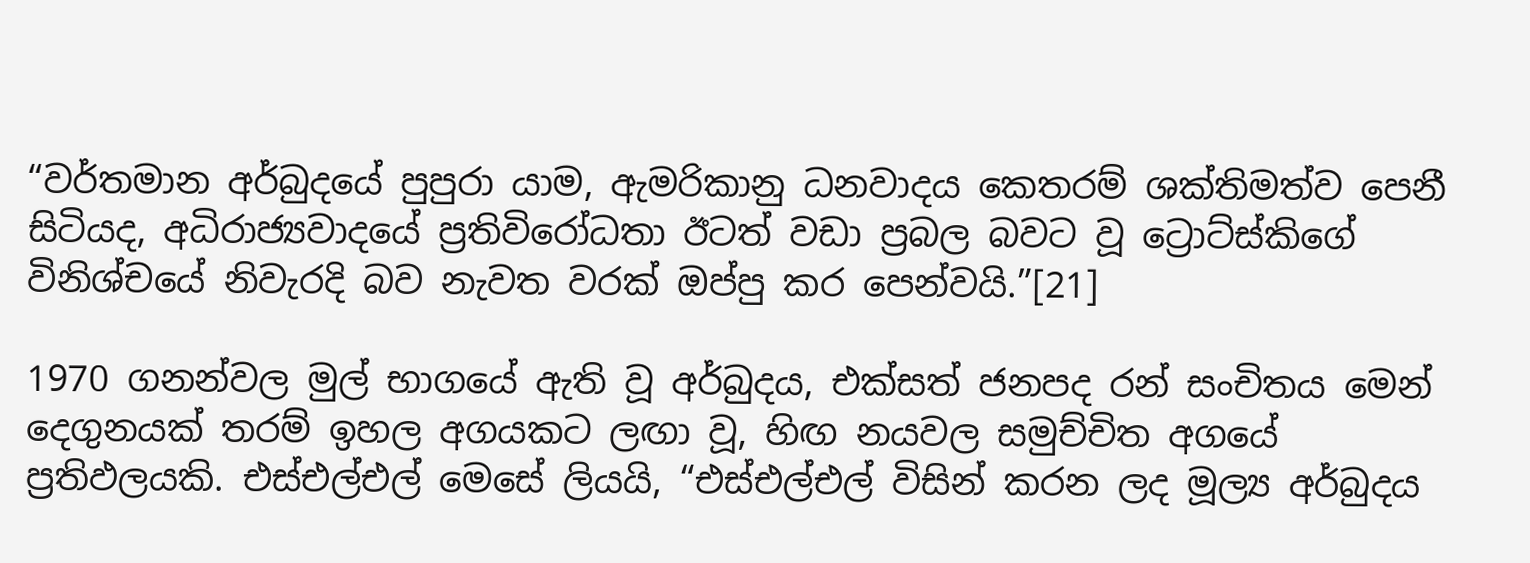“වර්තමාන අර්බුදයේ පුපුරා යාම, ඇමරිකානු ධනවාදය කෙතරම් ශක්තිමත්ව පෙනී සිටියද, අධිරාජ්‍යවාදයේ ප්‍රතිවිරෝධතා ඊටත් වඩා ප්‍රබල බවට වූ ට්‍රොට්ස්කිගේ විනිශ්චයේ නිවැරදි බව නැවත වරක් ඔප්පු කර පෙන්වයි.”[21]

1970 ගනන්වල මුල් භාගයේ ඇති වූ අර්බුදය, එක්සත් ජනපද රන් සංචිතය මෙන් දෙගුනයක් තරම් ඉහල අගයකට ලඟා වූ, හිඟ නයවල සමුච්චිත අගයේ ප්‍රතිඵලයකි. එස්එල්එල් මෙසේ ලියයි, “එස්එල්එල් විසින් කරන ලද මූල්‍ය අර්බුදය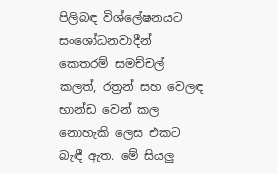පිලිබඳ විශ්ලේෂනයට සංශෝධනවාදීන් කෙතරම් සමච්චල් කලත්, රත්‍රන් සහ වෙලඳ භාන්ඩ වෙන් කල නොහැකි ලෙස එකට බැඳී ඇත. මේ සියලු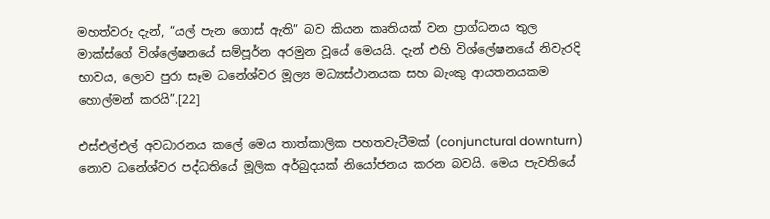මහත්වරු දැන්, “යල් පැන ගොස් ඇති” බව කියන කෘතියක් වන ප්‍රාග්ධනය තුල මාක්ස්ගේ විශ්ලේෂනයේ සම්පූර්න අරමුන වූයේ මෙයයි. දැන් එහි විශ්ලේෂනයේ නිවැරදි භාවය, ලොව පුරා සෑම ධනේශ්වර මූල්‍ය මධ්‍යස්ථානයක සහ බැංකු ආයතනයකම හොල්මන් කරයි”.[22]

එස්එල්එල් අවධාරනය කලේ මෙය තාත්කාලික පහතවැටීමක් (conjunctural downturn) නොව ධනේශ්වර පද්ධතියේ මූලික අර්බුදයක් නියෝජනය කරන බවයි. මෙය පැවතියේ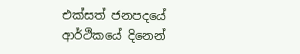එක්සත් ජනපදයේ ආර්ථිකයේ දිනෙන්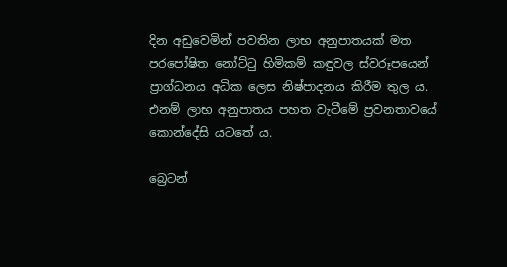දින අඩුවෙමින් පවතින ලාභ අනුපාතයක් මත පරපෝෂිත නෝට්ටු හිමිකම් කඳුවල ස්වරූපයෙන් ප්‍රාග්ධනය අධික ලෙස නිෂ්පාදනය කිරීම තුල ය. එනම් ලාභ අනුපාතය පහත වැටීමේ ප්‍රවනතාවයේ කොන්දේසි යටතේ ය.

බ්‍රෙටන්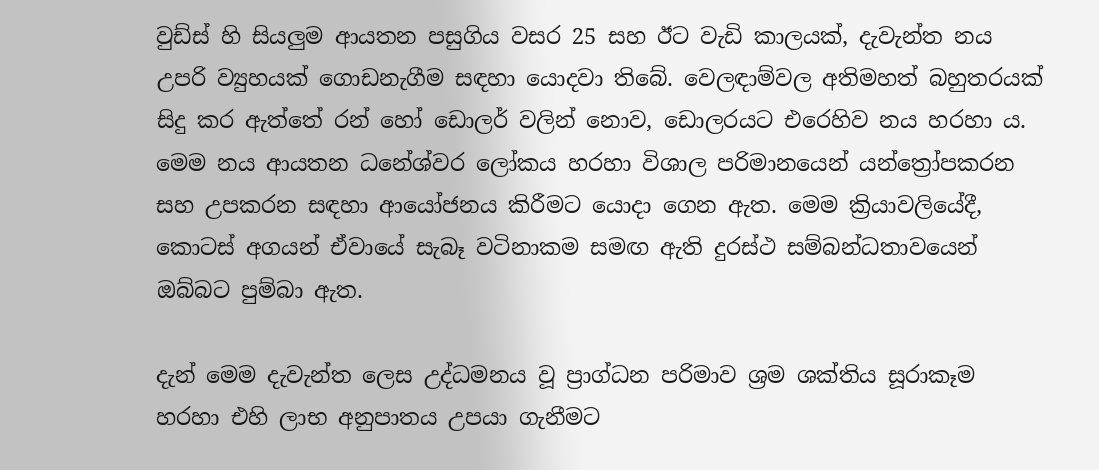වුඩ්ස් හි සියලුම ආයතන පසුගිය වසර 25 සහ ඊට වැඩි කාලයක්, දැවැන්ත නය උපරි ව්‍යුහයක් ගොඩනැගීම සඳහා යොදවා තිබේ. වෙලඳාම්වල අතිමහත් බහුතරයක් සිදු කර ඇත්තේ රන් හෝ ඩොලර් වලින් නොව, ඩොලරයට එරෙහිව නය හරහා ය. මෙම නය ආයතන ධනේශ්වර ලෝකය හරහා විශාල පරිමානයෙන් යන්ත්‍රෝපකරන සහ උපකරන සඳහා ආයෝජනය කිරීමට යොදා ගෙන ඇත. මෙම ක්‍රියාවලියේදී, කොටස් අගයන් ඒවායේ සැබෑ වටිනාකම සමඟ ඇති දුරස්ථ සම්බන්ධතාවයෙන් ඔබ්බට පුම්බා ඇත.

දැන් මෙම දැවැන්ත ලෙස උද්ධමනය වූ ප්‍රාග්ධන පරිමාව ශ්‍රම ශක්තිය සූරාකෑම හරහා එහි ලාභ අනුපාතය උපයා ගැනීමට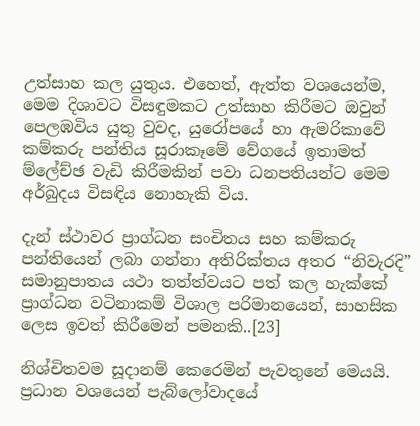උත්සාහ කල යුතුය. එහෙත්, ඇත්ත වශයෙන්ම, මෙම දිශාවට විසඳුමකට උත්සාහ කිරීමට ඔවුන් පෙලඹවිය යුතු වුවද, යුරෝපයේ හා ඇමරිකාවේ කම්කරු පන්තිය සූරාකෑමේ වේගයේ ඉතාමත් ම්ලේච්ඡ වැඩි කිරීමකින් පවා ධනපතියන්ට මෙම අර්බුදය විසඳිය නොහැකි විය.

දැන් ස්ථාවර ප්‍රාග්ධන සංචිතය සහ කම්කරු පන්තියෙන් ලබා ගන්නා අතිරික්තය අතර “නිවැරදි” සමානුපාතය යථා තත්ත්වයට පත් කල හැක්කේ ප්‍රාග්ධන වටිනාකම් විශාල පරිමානයෙන්, සාහසික ලෙස ඉවත් කිරීමෙන් පමනකි..[23]

නිශ්චිතවම සූදානම් කෙරෙමින් පැවතුනේ මෙයයි. ප්‍රධාන වශයෙන් පැබ්ලෝවාදයේ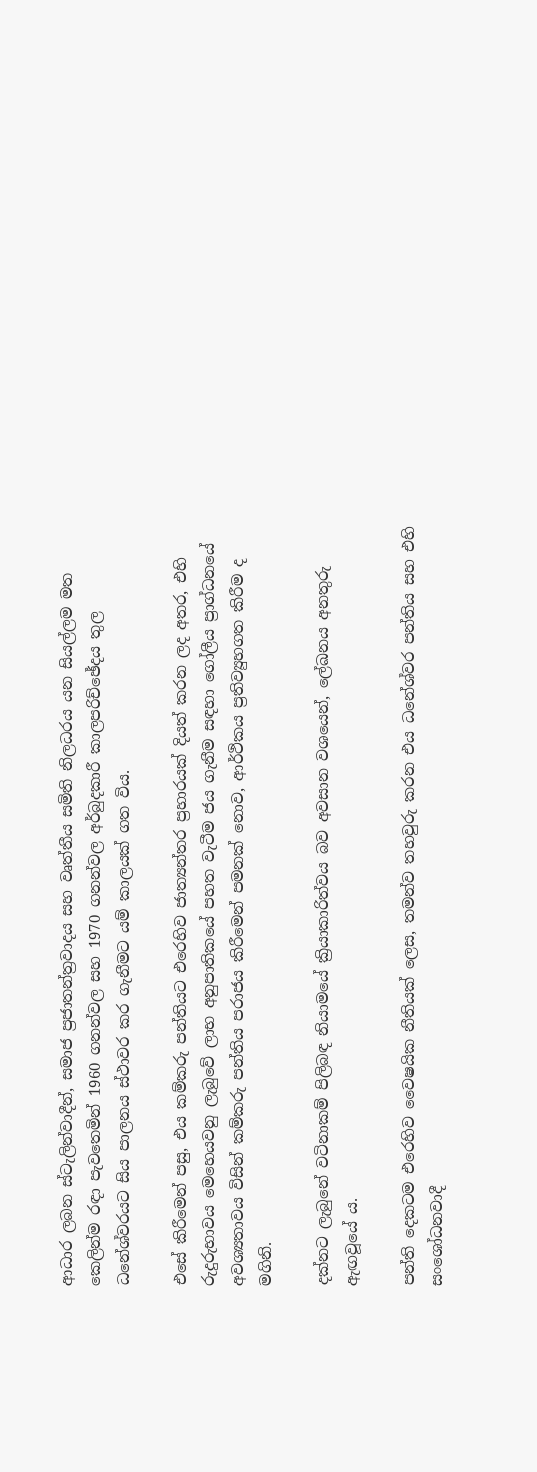ආධාර ලබන ස්ටැලින්වාදීන්, සමාජ ප්‍රජාතන්ත්‍රවාදය සහ වෘත්තීය සමිති නිලධරය යන සියල්ලම මත කෙලින්ම රඳා පැවතෙමින් 1960 ගනන්වල සහ 1970 ගනන්වල අර්බුදකාරී කාලපරිච්ඡේදය තුල ධනේශ්වරයට සිය පාලනය ස්ථාවර කර ගැනීමට යම් කාලයක් ගත විය.

එසේ කිරීමෙන් පසු, එය කම්කරු පන්තියට එරෙහිව ජාත්‍යන්තර ප්‍රහාරයක් දියත් කරන ලද අතර, එහි රුදුරුභාවය මෙහෙයවනු ලැබුවේ ලාභ අනුපාතිකයේ පහත වැටීම ජය ගැනීම සඳහා ගෝලීය ප්‍රාග්ධනයේ අවශ්‍යතාවය විසින් කම්කරු පන්තිය පරාජය කිරීමෙන් පමනක් නොව, ආර්ථිකය ප්‍රතිව්‍යුහගත කිරීම ද මගිනි.

දක්නට ලැබුනේ වටිනාකම් පිලිබඳ නියාමයේ ක්‍රියාකාරිත්වය බව අවසාන වශයෙන්, ලේඛනය අනතුරු ඇඟවූයේ ය.

පන්ති දෙකටම එරෙහිව වෛෂයික නීතියක් ලෙස, තමන්ව තහවුරු කරන එය ධනේශ්වර පන්තිය සහ එහි සංශෝධනවාදී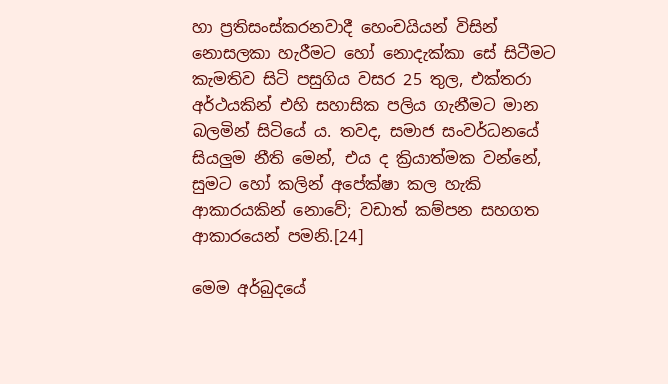හා ප්‍රතිසංස්කරනවාදී හෙංචයියන් විසින් නොසලකා හැරීමට හෝ නොදැක්කා සේ සිටීමට කැමතිව සිටි පසුගිය වසර 25 තුල, එක්තරා අර්ථයකින් එහි සහාසික පලිය ගැනීමට මාන බලමින් සිටියේ ය. තවද, සමාජ සංවර්ධනයේ සියලුම නීති මෙන්, එය ද ක්‍රියාත්මක වන්නේ, සුමට හෝ කලින් අපේක්ෂා කල හැකි ආකාරයකින් නොවේ; වඩාත් කම්පන සහගත ආකාරයෙන් පමනි.[24]

මෙම අර්බුදයේ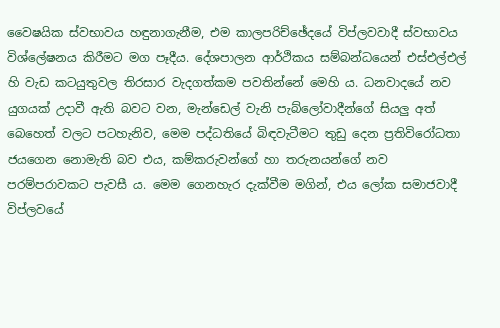වෛෂයික ස්වභාවය හඳුනාගැනීම, එම කාලපරිච්ඡේදයේ විප්ලවවාදී ස්වභාවය විශ්ලේෂනය කිරීමට මග පෑදීය. දේශපාලන ආර්ථිකය සම්බන්ධයෙන් එස්එල්එල් හි වැඩ කටයුතුවල තිරසාර වැදගත්කම පවතින්නේ මෙහි ය. ධනවාදයේ නව යුගයක් උදාවී ඇති බවට වන, මැන්ඩෙල් වැනි පැබ්ලෝවාදීන්ගේ සියලු අත් බෙහෙත් වලට පටහැනිව, මෙම පද්ධතියේ බිඳවැටීමට තුඩු දෙන ප්‍රතිවිරෝධතා ජයගෙන නොමැති බව එය, කම්කරුවන්ගේ හා තරුනයන්ගේ නව පරම්පරාවකට පැවසී ය. මෙම ගෙනහැර දැක්වීම මගින්, එය ලෝක සමාජවාදී විප්ලවයේ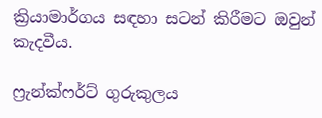ක්‍රියාමාර්ගය සඳහා සටන් කිරීමට ඔවුන් කැදවීය.

ෆ්‍රැන්ක්ෆර්ට් ගුරුකුලය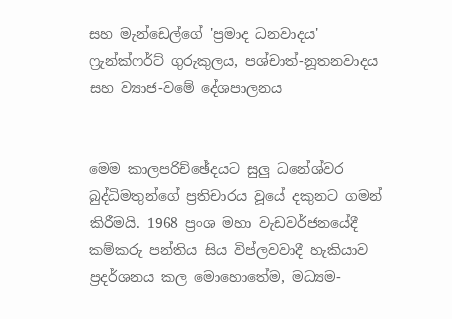සහ මැන්ඩෙල්ගේ 'ප්‍රමාද ධනවාදය'
ෆ්‍රැන්ක්ෆර්ට් ගුරුකුලය, පශ්චාත්-නූතනවාදය සහ ව්‍යාජ-වමේ දේශපාලනය


මෙම කාලපරිච්ඡේදයට සුලු ධනේශ්වර බුද්ධිමතුන්ගේ ප්‍රතිචාරය වූයේ දකුනට ගමන් කිරීමයි. 1968 ප්‍රංශ මහා වැඩවර්ජනයේදී කම්කරු පන්තිය සිය විප්ලවවාදී හැකියාව ප්‍රදර්ශනය කල මොහොතේම, මධ්‍යම-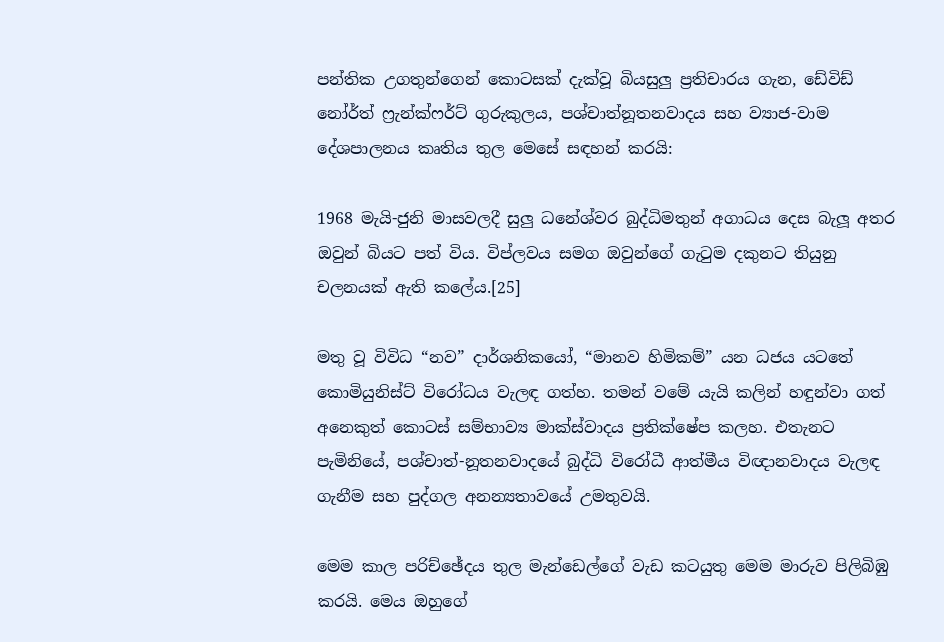පන්තික උගතුන්ගෙන් කොටසක් දැක්වූ බියසුලු ප්‍රතිචාරය ගැන, ඩේවිඩ් නෝර්ත් ෆ්‍රැන්ක්ෆර්ට් ගුරුකුලය, පශ්චාත්නූතනවාදය සහ ව්‍යාජ-වාම දේශපාලනය කෘතිය තුල මෙසේ සඳහන් කරයි:

1968 මැයි-ජුනි මාසවලදී සුලු ධනේශ්වර බුද්ධිමතුන් අගාධය දෙස බැලූ අතර ඔවුන් බියට පත් විය. විප්ලවය සමග ඔවුන්ගේ ගැටුම දකුනට තියුනු චලනයක් ඇති කලේය.[25]

මතු වූ විවිධ “නව” දාර්ශනිකයෝ, “මානව හිමිකම්” යන ධජය යටතේ කොමියුනිස්ට් විරෝධය වැලඳ ගත්හ. තමන් වමේ යැයි කලින් හඳුන්වා ගත් අනෙකුත් කොටස් සම්භාව්‍ය මාක්ස්වාදය ප්‍රතික්ෂේප කලහ. එතැනට පැමිනියේ, පශ්චාත්-නූතනවාදයේ බුද්ධි විරෝධී ආත්මීය විඥානවාදය වැලඳ ගැනීම සහ පුද්ගල අනන්‍යතාවයේ උමතුවයි.

මෙම කාල පරිච්ඡේදය තුල මැන්ඩෙල්ගේ වැඩ කටයුතු මෙම මාරුව පිලිබිඹු කරයි. මෙය ඔහුගේ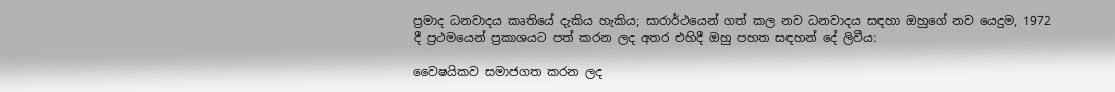ප්‍රමාද ධනවාදය කෘතියේ දැකිය හැකිය; සාරාර්ථයෙන් ගත් කල නව ධනවාදය සඳහා ඔහුගේ නව යෙදුම, 1972 දී ප්‍රථමයෙන් ප්‍රකාශයට පත් කරන ලද අතර එහිදී ඔහු පහත සඳහන් දේ ලිවීය:

වෛෂයිකව සමාජගත කරන ලද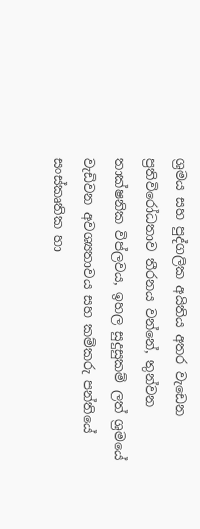ශ්‍රමය සහ පුද්ගලික අයිතිය අතර වැඩෙන ප්‍රතිවිරෝධතාව තීරනය වන්නේ, තුන්වන තාක්ෂනික විප්ලවය, ඉහල සුදුසුකම් ලත් ශ්‍රමයේ වැඩිවන අවශ්‍යතාවය සහ කම්කරු පන්තියේ සංස්කෘතික හා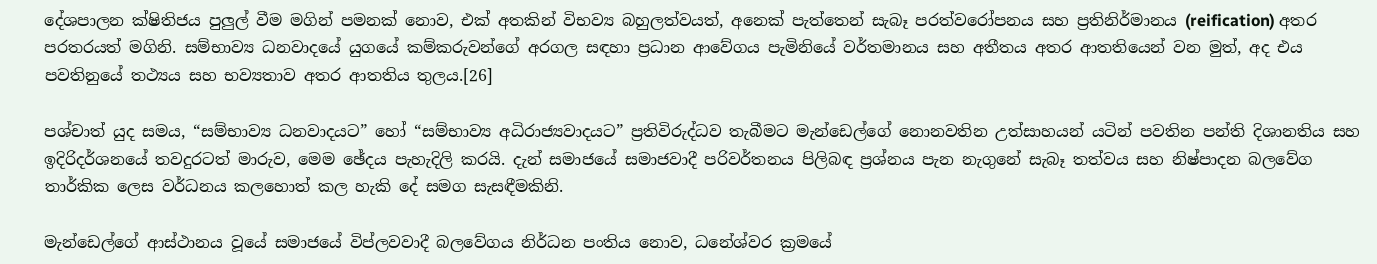දේශපාලන ක්ෂිතිජය පුලුල් වීම මගින් පමනක් නොව, එක් අතකින් විභව්‍ය බහුලත්වයත්, අනෙක් පැත්තෙන් සැබෑ පරත්වරෝපනය සහ ප්‍රතිනිර්මානය (reification) අතර පරතරයත් මගිනි. සම්භාව්‍ය ධනවාදයේ යුගයේ කම්කරුවන්ගේ අරගල සඳහා ප්‍රධාන ආවේගය පැමිනියේ වර්තමානය සහ අතීතය අතර ආතතියෙන් වන මුත්, අද එය පවතිනුයේ තථ්‍යය සහ භව්‍යතාව අතර ආතතිය තුලය.[26]

පශ්චාත් යුද සමය, “සම්භාව්‍ය ධනවාදයට” හෝ “සම්භාව්‍ය අධිරාජ්‍යවාදයට” ප්‍රතිවිරුද්ධව තැබීමට මැන්ඩෙල්ගේ නොනවතින උත්සාහයන් යටින් පවතින පන්ති දිශානතිය සහ ඉදිරිදර්ශනයේ තවදුරටත් මාරුව, මෙම ඡේදය පැහැදිලි කරයි. දැන් සමාජයේ සමාජවාදී පරිවර්තනය පිලිබඳ ප්‍රශ්නය පැන නැගුනේ සැබෑ තත්වය සහ නිෂ්පාදන බලවේග තාර්කික ලෙස වර්ධනය කලහොත් කල හැකි දේ සමග සැසඳීමකිනි.

මැන්ඩෙල්ගේ ආස්ථානය වූයේ සමාජයේ විප්ලවවාදී බලවේගය නිර්ධන පංතිය නොව, ධනේශ්වර ක්‍රමයේ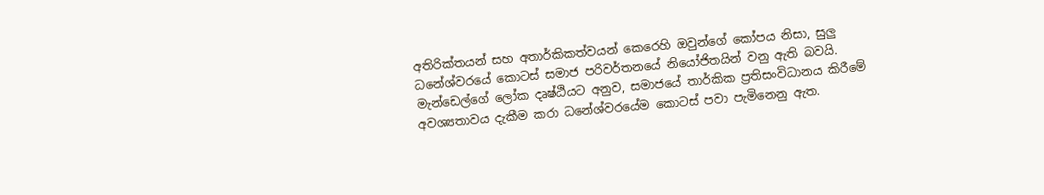අතිරික්තයන් සහ අතාර්කිකත්වයන් කෙරෙහි ඔවුන්ගේ කෝපය නිසා, සුලු ධනේශ්වරයේ කොටස් සමාජ පරිවර්තනයේ නියෝජිතයින් වනු ඇති බවයි. මැන්ඩෙල්ගේ ලෝක දෘෂ්ඨියට අනුව, සමාජයේ තාර්කික ප්‍රතිසංවිධානය කිරීමේ අවශ්‍යතාවය දැකීම කරා ධනේශ්වරයේම කොටස් පවා පැමිනෙනු ඇත.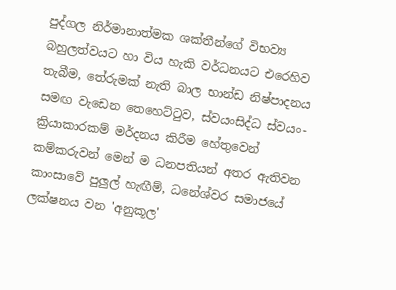පුද්ගල නිර්මානාත්මක ශක්තීන්ගේ විභව්‍ය බහුලත්වයට හා විය හැකි වර්ධනයට එරෙහිව තැබීම, තේරුමක් නැති බාල භාන්ඩ නිෂ්පාදනය සමඟ වැඩෙන තෙහෙට්ටුව, ස්වයංසිද්ධ ස්වයං-ක්‍රියාකාරකම් මර්දනය කිරීම හේතුවෙන් කම්කරුවන් මෙන් ම ධනපතියන් අතර ඇතිවන කාංසාවේ පුලුල් හැඟීම්, ධනේශ්වර සමාජයේ ලක්ෂනය වන 'අනුකූල'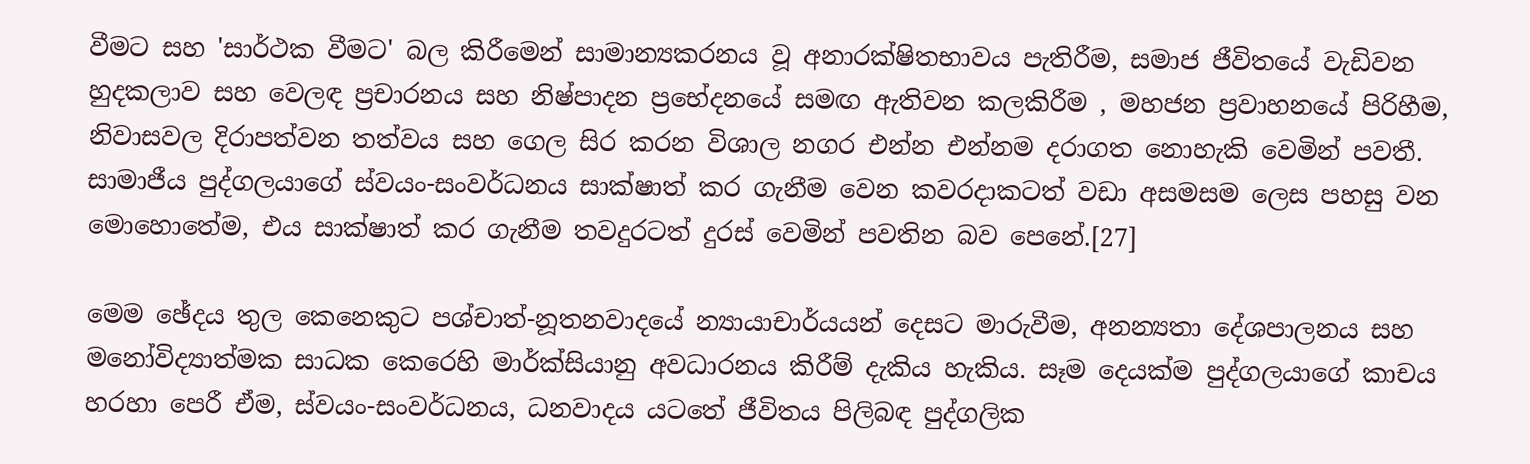වීමට සහ 'සාර්ථක වීමට' බල කිරීමෙන් සාමාන්‍යකරනය වූ අනාරක්ෂිතභාවය පැතිරීම, සමාජ ජීවිතයේ වැඩිවන හුදකලාව සහ වෙලඳ ප්‍රචාරනය සහ නිෂ්පාදන ප්‍රභේදනයේ සමඟ ඇතිවන කලකිරීම , මහජන ප්‍රවාහනයේ පිරිහීම, නිවාසවල දිරාපත්වන තත්වය සහ ගෙල සිර කරන විශාල නගර එන්න එන්නම දරාගත නොහැකි වෙමින් පවතී. සාමාජීය පුද්ගලයාගේ ස්වයං-සංවර්ධනය සාක්ෂාත් කර ගැනීම වෙන කවරදාකටත් වඩා අසමසම ලෙස පහසු වන මොහොතේම, එය සාක්ෂාත් කර ගැනීම තවදුරටත් දුරස් වෙමින් පවතින බව පෙනේ.[27]

මෙම ඡේදය තුල කෙනෙකුට පශ්චාත්-නූතනවාදයේ න්‍යායාචාර්යයන් දෙසට මාරුවීම, අනන්‍යතා දේශපාලනය සහ මනෝවිද්‍යාත්මක සාධක කෙරෙහි මාර්ක්සියානු අවධාරනය කිරීම් දැකිය හැකිය. සෑම දෙයක්ම පුද්ගලයාගේ කාචය හරහා පෙරී ඒම, ස්වයං-සංවර්ධනය, ධනවාදය යටතේ ජීවිතය පිලිබඳ පුද්ගලික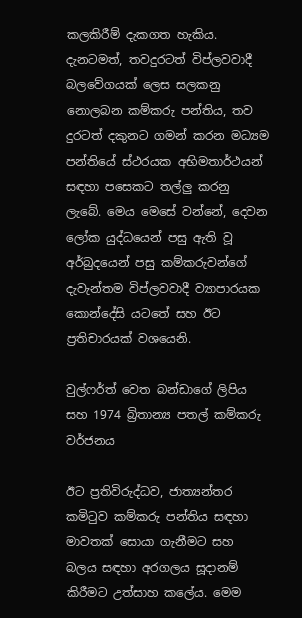කලකිරීම් දැකගත හැකිය. දැනටමත්, තවදුරටත් විප්ලවවාදී බලවේගයක් ලෙස සලකනු නොලබන කම්කරු පන්තිය, තව දුරටත් දකුනට ගමන් කරන මධ්‍යම පන්තියේ ස්ථරයක අභිමතාර්ථයන් සඳහා පසෙකට තල්ලු කරනු ලැබේ. මෙය මෙසේ වන්නේ, දෙවන ලෝක යුද්ධයෙන් පසු ඇති වූ අර්බුදයෙන් පසු කම්කරුවන්ගේ දැවැන්තම විප්ලවවාදී ව්‍යාපාරයක කොන්දේසි යටතේ සහ ඊට ප්‍රතිචාරයක් වශයෙනි.

වුල්ෆර්ත් වෙත බන්ඩාගේ ලිපිය සහ 1974 බ්‍රිතාන්‍ය පතල් කම්කරු වර්ජනය

ඊට ප්‍රතිවිරුද්ධව, ජාත්‍යන්තර කමිටුව කම්කරු පන්තිය සඳහා මාවතක් සොයා ගැනීමට සහ බලය සඳහා අරගලය සූදානම් කිරීමට උත්සාහ කලේය. මෙම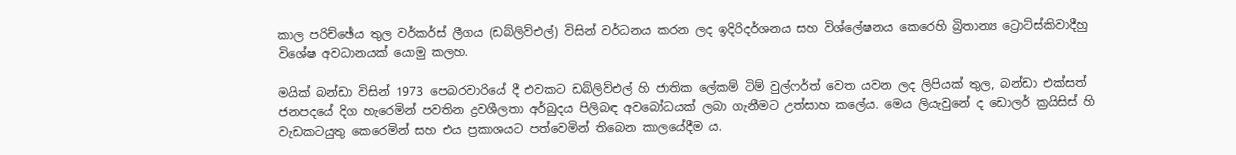කාල පරිච්ඡේය තුල වර්කර්ස් ලීගය (ඩබ්ලිව්එල්) විසින් වර්ධනය කරන ලද ඉදිරිදර්ශනය සහ විශ්ලේෂනය කෙරෙහි බ්‍රිතාන්‍ය ට්‍රොට්ස්කිවාදීහු විශේෂ අවධානයක් යොමු කලහ.

මයික් බන්ඩා විසින් 1973 පෙබරවාරියේ දී එවකට ඩබ්ලිව්එල් හි ජාතික ලේකම් ටිම් වුල්ෆර්ත් වෙත යවන ලද ලිපියක් තුල, බන්ඩා එක්සත් ජනපදයේ දිග හැරෙමින් පවතින ද්‍රවශීලතා අර්බුදය පිලිබඳ අවබෝධයක් ලබා ගැනීමට උත්සාහ කලේය. මෙය ලියැවුනේ ද ඩොලර් ක්‍රයිසිස් හි වැඩකටයුතු කෙරෙමින් සහ එය ප්‍රකාශයට පත්වෙමින් තිබෙන කාලයේදීම ය.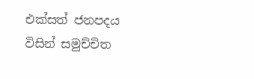එක්සත් ජනපදය විසින් සමුච්චිත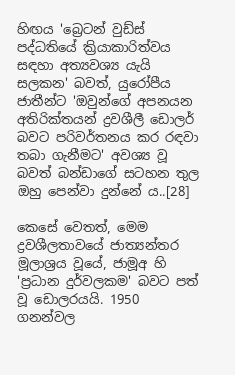හිඟය 'බ්‍රෙටන් වුඩ්ස් පද්ධතියේ ක්‍රියාකාරිත්වය සඳහා අත්‍යවශ්‍ය යැයි සලකන' බවත්, යුරෝපීය ජාතීන්ට 'ඔවුන්ගේ අපනයන අතිරික්තයන් ද්‍රවශීලී ඩොලර් බවට පරිවර්තනය කර රඳවා තබා ගැනීමට' අවශ්‍ය වූ බවත් බන්ඩාගේ සටහන තුල ඔහු පෙන්වා දුන්නේ ය..[28]

කෙසේ වෙතත්, මෙම ද්‍රවශීලතාවයේ ජාත්‍යන්තර මූලාශ්‍රය වූයේ, ජාමූඅ හි 'ප්‍රධාන දුර්වලකම' බවට පත් වූ ඩොලරයයි. 1950 ගනන්වල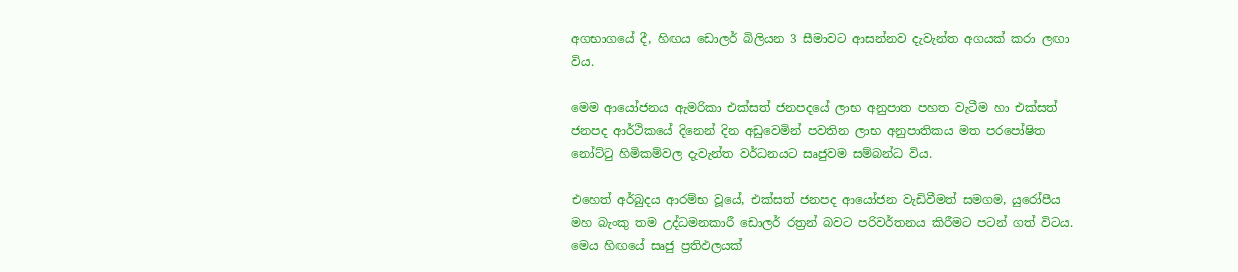අගභාගයේ දී, හිඟය ඩොලර් බිලියන 3 සීමාවට ආසන්නව දැවැන්ත අගයක් කරා ලඟා විය.

මෙම ආයෝජනය ඇමරිකා එක්සත් ජනපදයේ ලාභ අනුපාත පහත වැටීම හා එක්සත් ජනපද ආර්ථිකයේ දිනෙන් දින අඩුවෙමින් පවතින ලාභ අනුපාතිකය මත පරපෝෂිත නෝට්ටු හිමිකම්වල දැවැන්ත වර්ධනයට සෘජුවම සම්බන්ධ විය.

එහෙත් අර්බුදය ආරම්භ වූයේ, එක්සත් ජනපද ආයෝජන වැඩිවීමත් සමගම, යුරෝපීය මහ බැංකු තම උද්ධමනකාරී ඩොලර් රත්‍රන් බවට පරිවර්තනය කිරීමට පටන් ගත් විටය. මෙය හිඟයේ සෘජු ප්‍රතිඵලයක්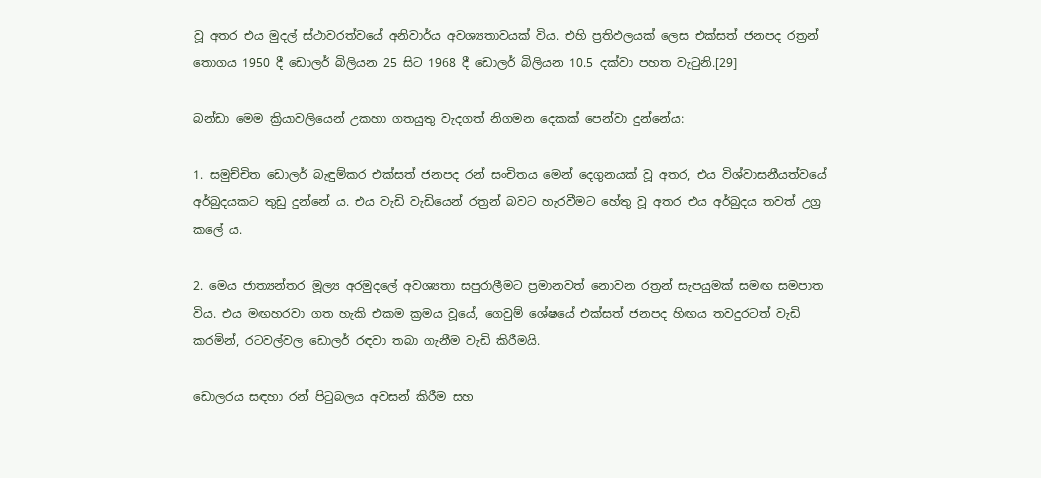වූ අතර එය මුදල් ස්ථාවරත්වයේ අනිවාර්ය අවශ්‍යතාවයක් විය. එහි ප්‍රතිඵලයක් ලෙස එක්සත් ජනපද රත්‍රන් තොගය 1950 දී ඩොලර් බිලියන 25 සිට 1968 දී ඩොලර් බිලියන 10.5 දක්වා පහත වැටුනි.[29]

බන්ඩා මෙම ක්‍රියාවලියෙන් උකහා ගතයුතු වැදගත් නිගමන දෙකක් පෙන්වා දුන්නේය:

1. සමුච්චිත ඩොලර් බැඳුම්කර එක්සත් ජනපද රන් සංචිතය මෙන් දෙගුනයක් වූ අතර, එය විශ්වාසනීයත්වයේ අර්බුදයකට තුඩු දුන්නේ ය. එය වැඩි වැඩියෙන් රත්‍රන් බවට හැරවීමට හේතු වූ අතර එය අර්බුදය තවත් උග්‍ර කලේ ය.

2. මෙය ජාත්‍යන්තර මූල්‍ය අරමුදලේ අවශ්‍යතා සපුරාලීමට ප්‍රමානවත් නොවන රත්‍රන් සැපයුමක් සමඟ සමපාත විය. එය මඟහරවා ගත හැකි එකම ක්‍රමය වූයේ, ගෙවුම් ශේෂයේ එක්සත් ජනපද හිඟය තවදුරටත් වැඩි කරමින්, රටවල්වල ඩොලර් රඳවා තබා ගැනීම වැඩි කිරීමයි.

ඩොලරය සඳහා රන් පිටුබලය අවසන් කිරීම සහ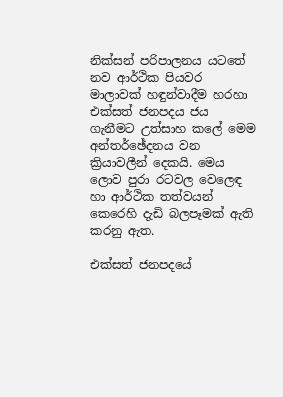නික්සන් පරිපාලනය යටතේ නව ආර්ථික පියවර මාලාවක් හඳුන්වාදීම හරහා එක්සත් ජනපදය ජය ගැනීමට උත්සාහ කලේ මෙම අන්තර්ඡේදනය වන ක්‍රියාවලීන් දෙකයි. මෙය ලොව පුරා රටවල වෙලෙඳ හා ආර්ථික තත්වයන් කෙරෙහි දැඩි බලපෑමක් ඇති කරනු ඇත.

එක්සත් ජනපදයේ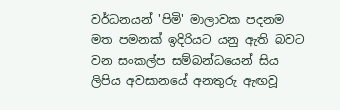වර්ධනයන් 'පිමි' මාලාවක පදනම මත පමනක් ඉදිරියට යනු ඇති බවට වන සංකල්ප සම්බන්ධයෙන් සිය ලිපිය අවසානයේ අනතුරු ඇඟවූ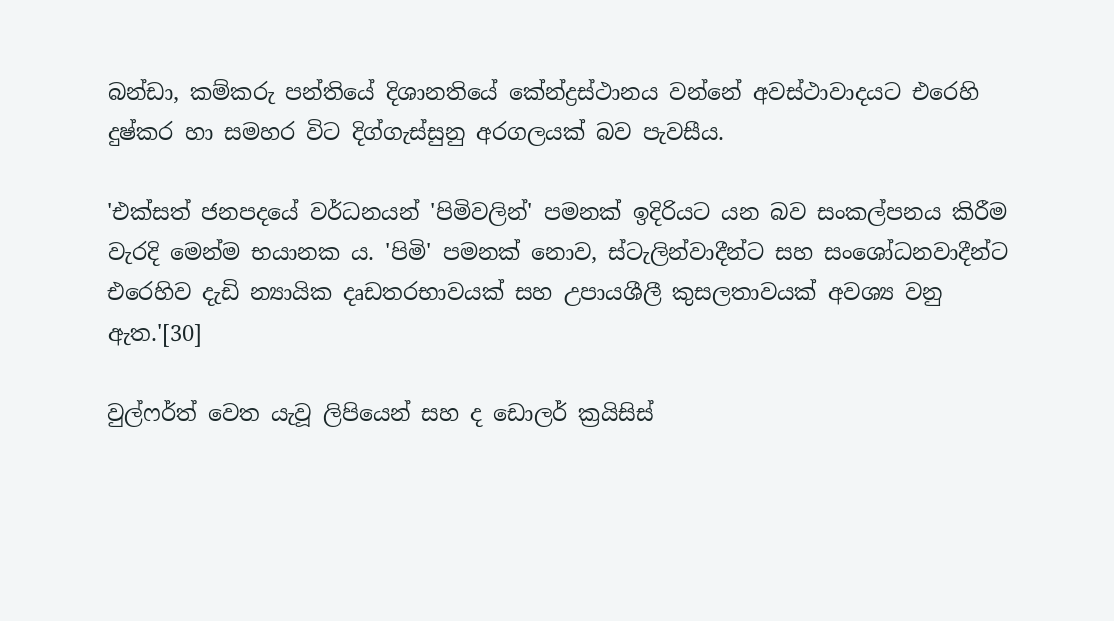බන්ඩා, කම්කරු පන්තියේ දිශානතියේ කේන්ද්‍රස්ථානය වන්නේ අවස්ථාවාදයට එරෙහි දුෂ්කර හා සමහර විට දිග්ගැස්සුනු අරගලයක් බව පැවසීය.

'එක්සත් ජනපදයේ වර්ධනයන් 'පිමිවලින්' පමනක් ඉදිරියට යන බව සංකල්පනය කිරීම වැරදි මෙන්ම භයානක ය. 'පිමි' පමනක් නොව, ස්ටැලින්වාදීන්ට සහ සංශෝධනවාදීන්ට එරෙහිව දැඩි න්‍යායික දෘඩතරභාවයක් සහ උපායශීලී කුසලතාවයක් අවශ්‍ය වනු ඇත.'[30]

වුල්ෆර්ත් වෙත යැවූ ලිපියෙන් සහ ද ඩොලර් ක්‍රයිසිස්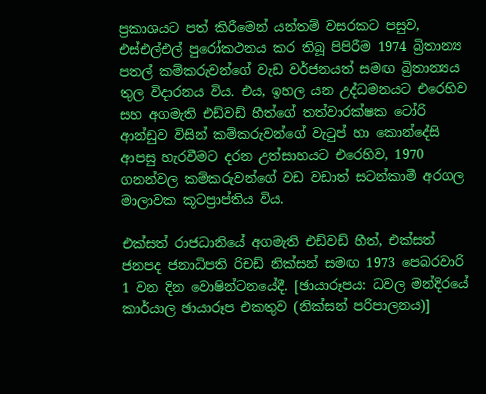ප්‍රකාශයට පත් කිරීමෙන් යන්තම් වසරකට පසුව, එස්එල්එල් පුරෝකථනය කර තිබූ පිපිරීම 1974 බ්‍රිතාන්‍ය පතල් කම්කරුවන්ගේ වැඩ වර්ජනයත් සමඟ බ්‍රිතාන්‍යය තුල විදාරනය විය. එය, ඉහල යන උද්ධමනයට එරෙහිව සහ අගමැති එඩ්වඩ් හීත්ගේ තත්වාරක්ෂක ටෝරි ආන්ඩුව විසින් කම්කරුවන්ගේ වැටුප් හා කොන්දේසි ආපසු හැරවීමට දරන උත්සාහයට එරෙහිව, 1970 ගනන්වල කම්කරුවන්ගේ වඩ වඩාත් සටන්කාමී අරගල මාලාවක කූටප්‍රාප්තිය විය.

එක්සත් රාජධානියේ අගමැති එඩ්වඩ් හීත්, එක්සත් ජනපද ජනාධිපති රිචඩ් නික්සන් සමඟ 1973 පෙබරවාරි 1 වන දින වොෂින්ටනයේදී. [ඡායාරූපය: ධවල මන්දිරයේ කාර්යාල ඡායාරූප එකතුව (නික්සන් පරිපාලනය)]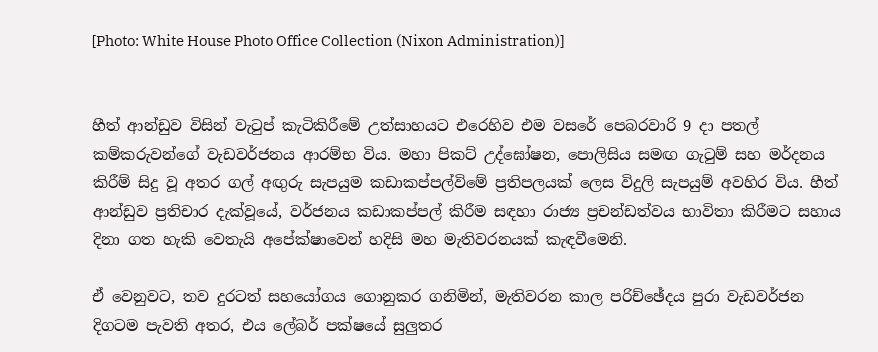[Photo: White House Photo Office Collection (Nixon Administration)]


හීත් ආන්ඩුව විසින් වැටුප් කැටිකිරීමේ උත්සාහයට එරෙහිව එම වසරේ පෙබරවාරි 9 දා පතල් කම්කරුවන්ගේ වැඩවර්ජනය ආරම්භ විය. මහා පිකට් උද්ඝෝෂන, පොලිසිය සමඟ ගැටුම් සහ මර්දනය කිරීම් සිදු වූ අතර ගල් අඟුරු සැපයුම කඩාකප්පල්විමේ ප්‍රතිපලයක් ලෙස විදුලි සැපයුම් අවහිර විය. හීත් ආන්ඩුව ප්‍රතිචාර දැක්වූයේ, වර්ජනය කඩාකප්පල් කිරීම සඳහා රාජ්‍ය ප්‍රචන්ඩත්වය භාවිතා කිරීමට සහාය දිනා ගත හැකි වෙතැයි අපේක්ෂාවෙන් හදිසි මහ මැතිවරනයක් කැඳවීමෙනි.

ඒ වෙනුවට, තව දුරටත් සහයෝගය ගොනුකර ගනිමින්, මැතිවරන කාල පරිච්ඡේදය පුරා වැඩවර්ජන දිගටම පැවති අතර, එය ලේබර් පක්ෂයේ සුලුතර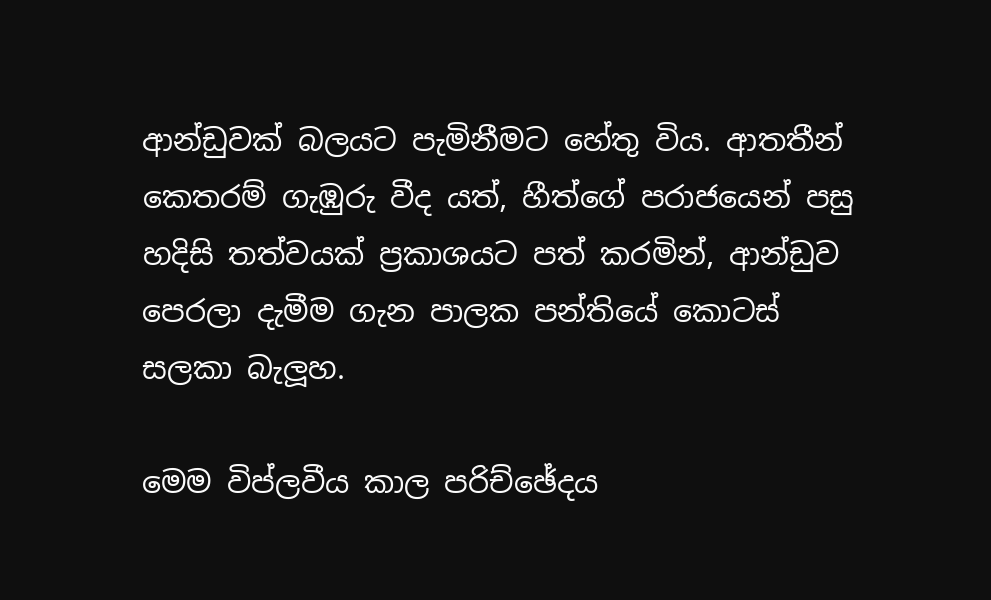ආන්ඩුවක් බලයට පැමිනීමට හේතු විය. ආතතීන් කෙතරම් ගැඹුරු වීද යත්, හීත්ගේ පරාජයෙන් පසු හදිසි තත්වයක් ප්‍රකාශයට පත් කරමින්, ආන්ඩුව පෙරලා දැමීම ගැන පාලක පන්තියේ කොටස් සලකා බැලූහ.

මෙම විප්ලවීය කාල පරිච්ඡේදය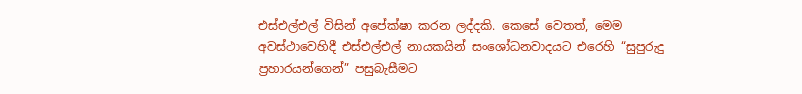එස්එල්එල් විසින් අපේක්ෂා කරන ලද්දකි. කෙසේ වෙතත්, මෙම අවස්ථාවෙහිදී එස්එල්එල් නායකයින් සංශෝධනවාදයට එරෙහි “සුපුරුදු ප්‍රහාරයන්ගෙන්” පසුබැසීමට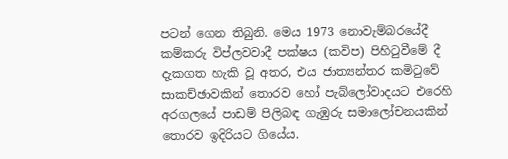පටන් ගෙන තිබුනි. මෙය 1973 නොවැම්බරයේදී කම්කරු විප්ලවවාදී පක්ෂය (කවිප) පිහිටුවීමේ දී දැකගත හැකි වූ අතර, එය ජාත්‍යන්තර කමිටුවේ සාකච්ඡාවකින් තොරව හෝ පැබ්ලෝවාදයට එරෙහි අරගලයේ පාඩම් පිලිබඳ ගැඹුරු සමාලෝචනයකින් තොරව ඉදිරියට ගියේය.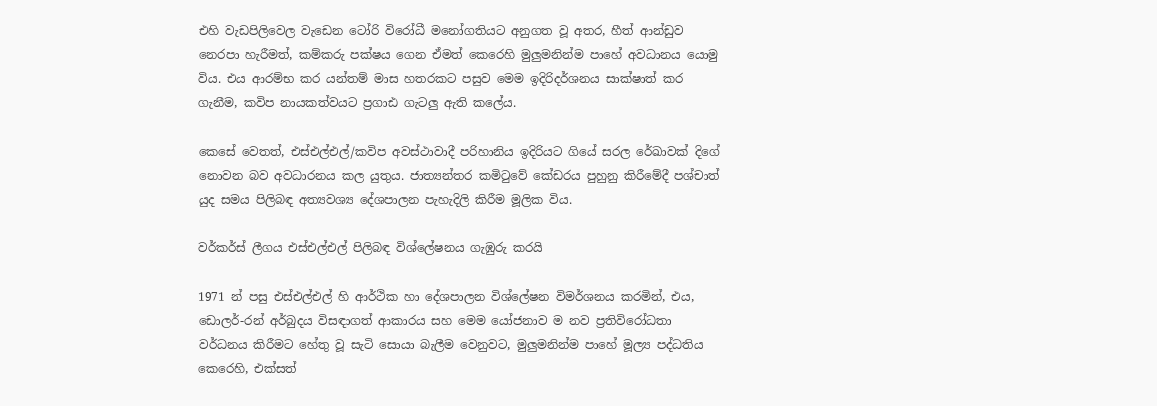එහි වැඩපිලිවෙල වැඩෙන ටෝරි විරෝධී මනෝගතියට අනුගත වූ අතර, හීත් ආන්ඩුව නෙරපා හැරීමත්, කම්කරු පක්ෂය ගෙන ඒමත් කෙරෙහි මුලුමනින්ම පාහේ අවධානය යොමු විය. එය ආරම්භ කර යන්තම් මාස හතරකට පසුව මෙම ඉදිරිදර්ශනය සාක්ෂාත් කර ගැනීම, කවිප නායකත්වයට ප්‍රගාඪ ගැටලු ඇති කලේය.

කෙසේ වෙතත්, එස්එල්එල්/කවිප අවස්ථාවාදී පරිහානිය ඉදිරියට ගියේ සරල රේඛාවක් දිගේ නොවන බව අවධාරනය කල යුතුය. ජාත්‍යන්තර කමිටුවේ කේඩරය පුහුනු කිරීමේදී පශ්චාත් යුද සමය පිලිබඳ අත්‍යවශ්‍ය දේශපාලන පැහැදිලි කිරීම මූලික විය.

වර්කර්ස් ලීගය එස්එල්එල් පිලිබඳ විශ්ලේෂනය ගැඹුරු කරයි

1971 න් පසු එස්එල්එල් හි ආර්ථික හා දේශපාලන විශ්ලේෂන විමර්ශනය කරමින්, එය, ඩොලර්-රන් අර්බුදය විසඳාගත් ආකාරය සහ මෙම යෝජනාව ම නව ප්‍රතිවිරෝධතා වර්ධනය කිරීමට හේතු වූ සැටි සොයා බැලීම වෙනුවට, මුලුමනින්ම පාහේ මූල්‍ය පද්ධතිය කෙරෙහි, එක්සත්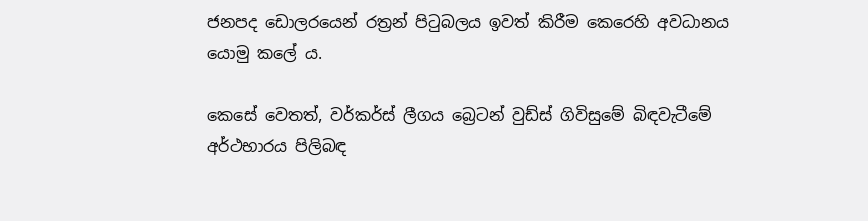ජනපද ඩොලරයෙන් රත්‍රන් පිටුබලය ඉවත් කිරීම කෙරෙහි අවධානය යොමු කලේ ය.

කෙසේ වෙතත්, වර්කර්ස් ලීගය බ්‍රෙටන් වුඩ්ස් ගිවිසුමේ බිඳවැටීමේ අර්ථභාරය පිලිබඳ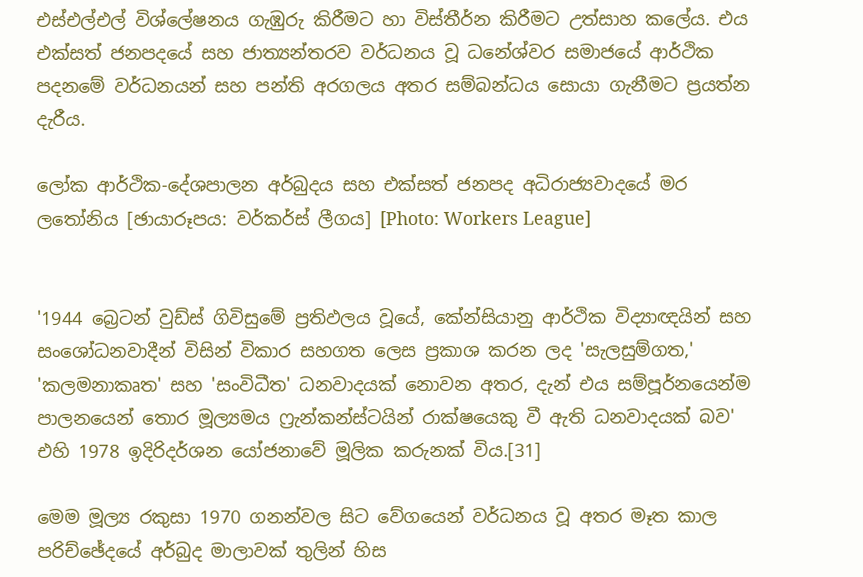එස්එල්එල් විශ්ලේෂනය ගැඹුරු කිරීමට හා විස්තීර්න කිරීමට උත්සාහ කලේය. එය එක්සත් ජනපදයේ සහ ජාත්‍යන්තරව වර්ධනය වූ ධනේශ්වර සමාජයේ ආර්ථික පදනමේ වර්ධනයන් සහ පන්ති අරගලය අතර සම්බන්ධය සොයා ගැනීමට ප්‍රයත්න දැරීය.

ලෝක ආර්ථික-දේශපාලන අර්බුදය සහ එක්සත් ජනපද අධිරාජ්‍යවාදයේ මර ලතෝනිය [ඡායාරූපය: වර්කර්ස් ලීගය] [Photo: Workers League]


'1944 බ්‍රෙටන් වුඩ්ස් ගිවිසුමේ ප්‍රතිඵලය වූයේ, කේන්සියානු ආර්ථික විද්‍යාඥයින් සහ සංශෝධනවාදීන් විසින් විකාර සහගත ලෙස ප්‍රකාශ කරන ලද 'සැලසුම්ගත,' 'කලමනාකෘත' සහ 'සංවිධීත' ධනවාදයක් නොවන අතර, දැන් එය සම්පූර්නයෙන්ම පාලනයෙන් තොර මූල්‍යමය ෆ්‍රැන්කන්ස්ටයින් රාක්ෂයෙකු වී ඇති ධනවාදයක් බව' එහි 1978 ඉදිරිදර්ශන යෝජනාවේ මූලික කරුනක් විය.[31]

මෙම මූල්‍ය රකුසා 1970 ගනන්වල සිට වේගයෙන් වර්ධනය වූ අතර මෑත කාල පරිච්ඡේදයේ අර්බුද මාලාවක් තුලින් හිස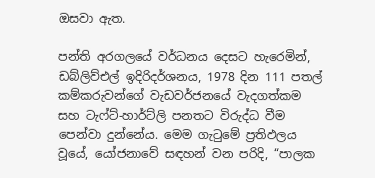ඔසවා ඇත.

පන්ති අරගලයේ වර්ධනය දෙසට හැරෙමින්, ඩබ්ලිව්එල් ඉදිරිදර්ශනය, 1978 දින 111 පතල් කම්කරුවන්ගේ වැඩවර්ජනයේ වැදගත්කම සහ ටැෆ්ට්-හාර්ට්ලි පනතට විරුද්ධ වීම පෙන්වා දුන්නේය. මෙම ගැටුමේ ප්‍රතිඵලය වූයේ, යෝජනාවේ සඳහන් වන පරිදි, “පාලක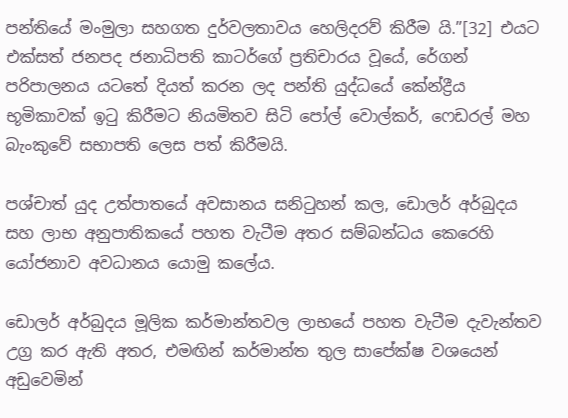පන්තියේ මංමුලා සහගත දුර්වලතාවය හෙලිදරව් කිරීම යි.”[32] එයට එක්සත් ජනපද ජනාධිපති කාටර්ගේ ප්‍රතිචාරය වූයේ, රේගන් පරිපාලනය යටතේ දියත් කරන ලද පන්ති යුද්ධයේ කේන්ද්‍රීය භූමිකාවක් ඉටු කිරීමට නියමිතව සිටි පෝල් වොල්කර්, ෆෙඩරල් මහ බැංකුවේ සභාපති ලෙස පත් කිරීමයි.

පශ්චාත් යුද උත්පාතයේ අවසානය සනිටුහන් කල, ඩොලර් අර්බුදය සහ ලාභ අනුපාතිකයේ පහත වැටීම අතර සම්බන්ධය කෙරෙහි යෝජනාව අවධානය යොමු කලේය.

ඩොලර් අර්බුදය මූලික කර්මාන්තවල ලාභයේ පහත වැටීම දැවැන්තව උග්‍ර කර ඇති අතර, එමඟින් කර්මාන්ත තුල සාපේක්ෂ වශයෙන් අඩුවෙමින්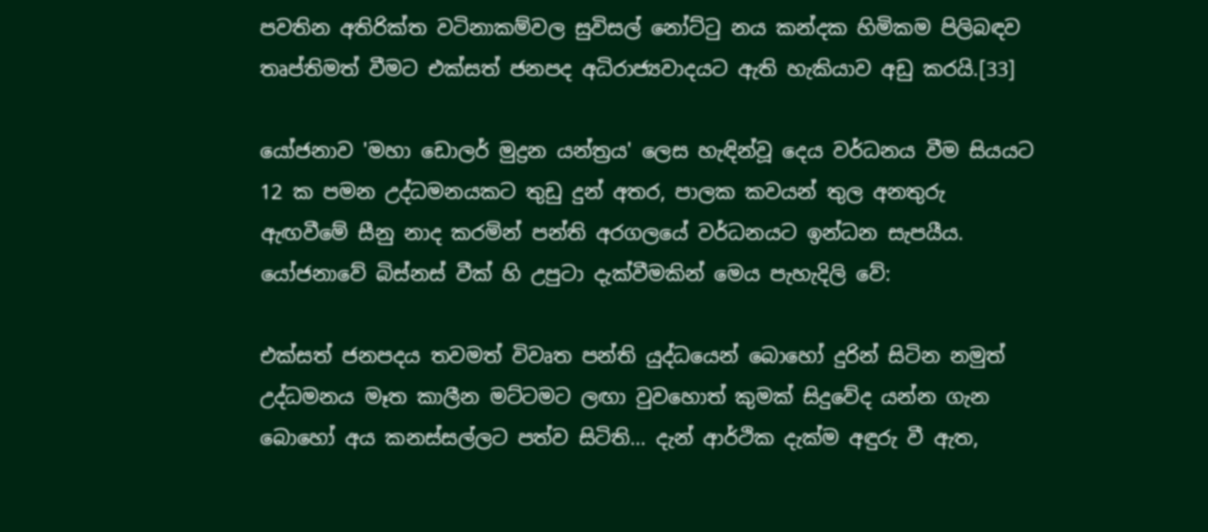පවතින අතිරික්ත වටිනාකම්වල සුවිසල් නෝට්ටු නය කන්දක හිමිකම පිලිබඳව තෘප්තිමත් වීමට එක්සත් ජනපද අධිරාජ්‍යවාදයට ඇති හැකියාව අඩු කරයි.[33]

යෝජනාව 'මහා ඩොලර් මුද්‍රන යන්ත්‍රය' ලෙස හැඳින්වූ දෙය වර්ධනය වීම සියයට 12 ක පමන උද්ධමනයකට තුඩු දුන් අතර, පාලක කවයන් තුල අනතුරු ඇඟවීමේ සීනු නාද කරමින් පන්ති අරගලයේ වර්ධනයට ඉන්ධන සැපයීය. යෝජනාවේ බිස්නස් වීක් හි උපුටා දැක්වීමකින් මෙය පැහැදිලි වේ:

එක්සත් ජනපදය තවමත් විවෘත පන්ති යුද්ධයෙන් බොහෝ දුරින් සිටින නමුත් උද්ධමනය මෑත කාලීන මට්ටමට ලඟා වුවහොත් කුමක් සිදුවේද යන්න ගැන බොහෝ අය කනස්සල්ලට පත්ව සිටිති… දැන් ආර්ථික දැක්ම අඳුරු වී ඇත,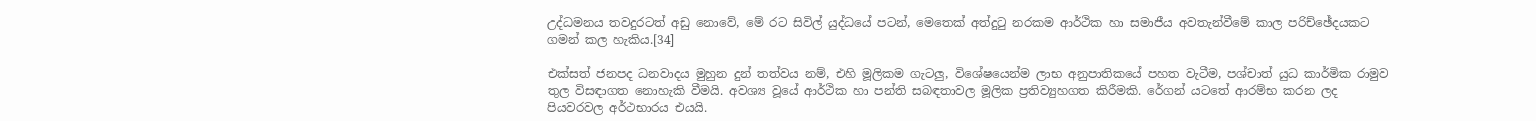උද්ධමනය තවදුරටත් අඩු නොවේ, මේ රට සිවිල් යුද්ධයේ පටන්, මෙතෙක් අත්දුටු නරකම ආර්ථික හා සමාජීය අවතැන්වීමේ කාල පරිච්ඡේදයකට ගමන් කල හැකිය.[34]

එක්සත් ජනපද ධනවාදය මුහුන දුන් තත්වය නම්, එහි මූලිකම ගැටලු, විශේෂයෙන්ම ලාභ අනුපාතිකයේ පහත වැටීම, පශ්චාත් යුධ කාර්මික රාමුව තුල විසඳාගත නොහැකි වීමයි. අවශ්‍ය වූයේ ආර්ථික හා පන්ති සබඳතාවල මූලික ප්‍රතිව්‍යුහගත කිරීමකි. රේගන් යටතේ ආරම්භ කරන ලද පියවරවල අර්ථභාරය එයයි.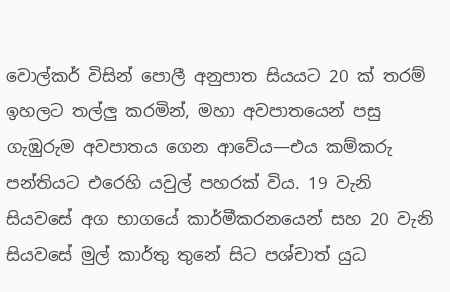වොල්කර් විසින් පොලී අනුපාත සියයට 20 ක් තරම් ඉහලට තල්ලු කරමින්, මහා අවපාතයෙන් පසු ගැඹුරුම අවපාතය ගෙන ආවේය—එය කම්කරු පන්තියට එරෙහි යවුල් පහරක් විය. 19 වැනි සියවසේ අග භාගයේ කාර්මීකරනයෙන් සහ 20 වැනි සියවසේ මුල් කාර්තු තුනේ සිට පශ්චාත් යුධ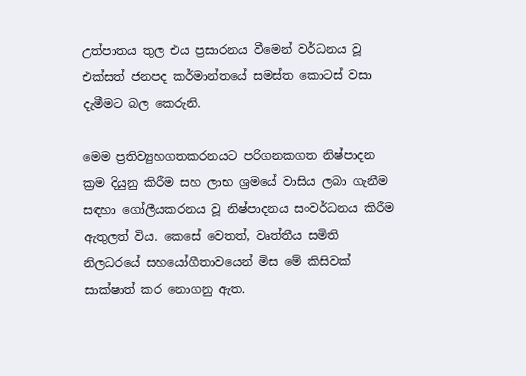උත්පාතය තුල එය ප්‍රසාරනය වීමෙන් වර්ධනය වූ එක්සත් ජනපද කර්මාන්තයේ සමස්ත කොටස් වසා දැමීමට බල කෙරුනි.

මෙම ප්‍රතිව්‍යුහගතකරනයට පරිගනකගත නිෂ්පාදන ක්‍රම දියුනු කිරීම සහ ලාභ ශ්‍රමයේ වාසිය ලබා ගැනීම සඳහා ගෝලීයකරනය වූ නිෂ්පාදනය සංවර්ධනය කිරීම ඇතුලත් විය. කෙසේ වෙතත්, වෘත්තීය සමිති නිලධරයේ සහයෝගීතාවයෙන් මිස මේ කිසිවක් සාක්ෂාත් කර නොගනු ඇත.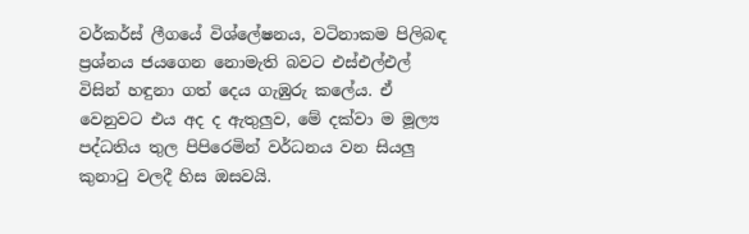වර්කර්ස් ලීගයේ විශ්ලේෂනය, වටිනාකම පිලිබඳ ප්‍රශ්නය ජයගෙන නොමැති බවට එස්එල්එල් විසින් හඳුනා ගත් දෙය ගැඹුරු කලේය. ඒ වෙනුවට එය අද ද ඇතුලුව, මේ දක්වා ම මූල්‍ය පද්ධතිය තුල පිපිරෙමින් වර්ධනය වන සියලු කුනාටු වලදී හිස ඔසවයි.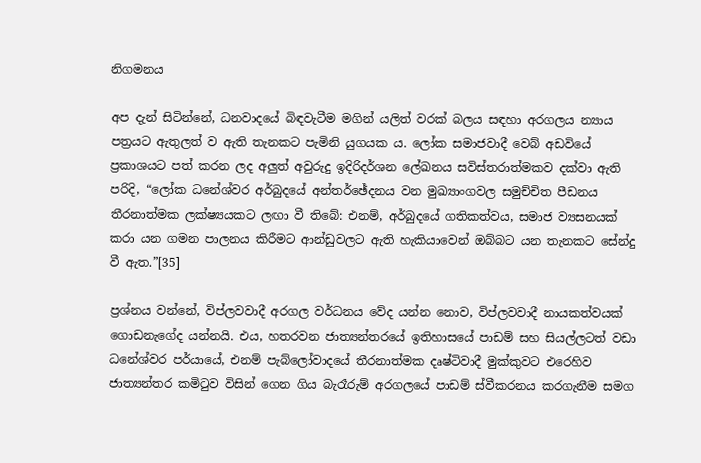නිගමනය

අප දැන් සිටින්නේ, ධනවාදයේ බිඳවැටීම මගින් යලිත් වරක් බලය සඳහා අරගලය න්‍යාය පත්‍රයට ඇතුලත් ව ඇති තැනකට පැමිනි යුගයක ය. ලෝක සමාජවාදී වෙබ් අඩවියේ ප්‍රකාශයට පත් කරන ලද අලුත් අවුරුදු ඉදිරිදර්ශන ලේඛනය සවිස්තරාත්මකව දක්වා ඇති පරිදි, “ලෝක ධනේශ්වර අර්බුදයේ අන්තර්ඡේදනය වන මුඛ්‍යාංගවල සමුච්චිත පීඩනය තීරනාත්මක ලක්ෂ්‍යයකට ලඟා වී තිබේ: එනම්, අර්බුදයේ ගතිකත්වය, සමාජ ව්‍යසනයක් කරා යන ගමන පාලනය කිරීමට ආන්ඩුවලට ඇති හැකියාවෙන් ඔබ්බට යන තැනකට සේන්දු වී ඇත.”[35]

ප්‍රශ්නය වන්නේ, විප්ලවවාදී අරගල වර්ධනය වේද යන්න නොව, විප්ලවවාදී නායකත්වයක් ගොඩනැගේද යන්නයි. එය, හතරවන ජාත්‍යන්තරයේ ඉතිහාසයේ පාඩම් සහ සියල්ලටත් වඩා ධනේශ්වර පර්යායේ, එනම් පැබ්ලෝවාදයේ තීරනාත්මක දෘෂ්ටිවාදී මුක්කුවට එරෙහිව ජාත්‍යන්තර කමිටුව විසින් ගෙන ගිය බැරෑරුම් අරගලයේ පාඩම් ස්වීකරනය කරගැනීම සමග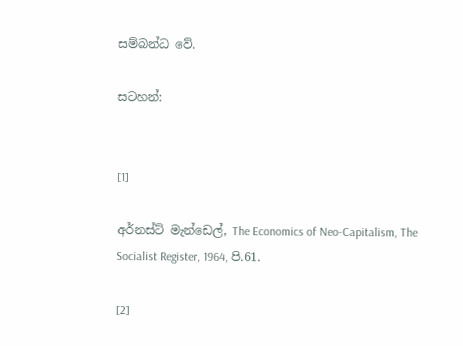සම්බන්ධ වේ.

සටහන්:


[1]

අර්නස්ට් මැන්ඩෙල්, The Economics of Neo-Capitalism, The Socialist Register, 1964, පි.61.

[2]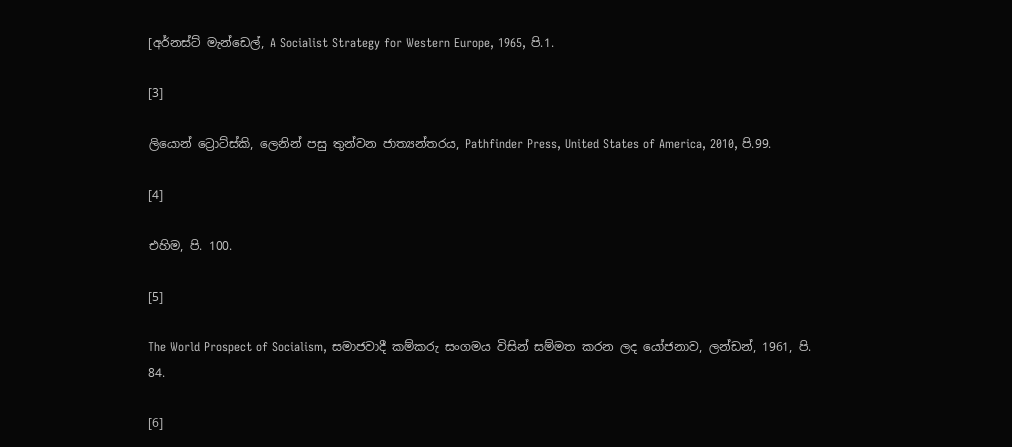[අර්නස්ට් මැන්ඩෙල්, A Socialist Strategy for Western Europe, 1965, පි.1.

[3]

ලියොන් ට්‍රොට්ස්කි, ලෙනින් පසු තුන්වන ජාත්‍යන්තරය, Pathfinder Press, United States of America, 2010, පි.99.

[4]

එහිම, පි. 100.

[5]

The World Prospect of Socialism, සමාජවාදී කම්කරු සංගමය විසින් සම්මත කරන ලද යෝජනාව, ලන්ඩන්, 1961, පි. 84.

[6]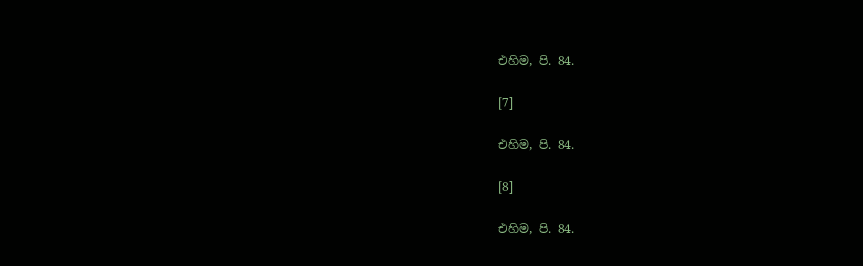එහිම, පි. 84.

[7]

එහිම, පි. 84.

[8]

එහිම, පි. 84.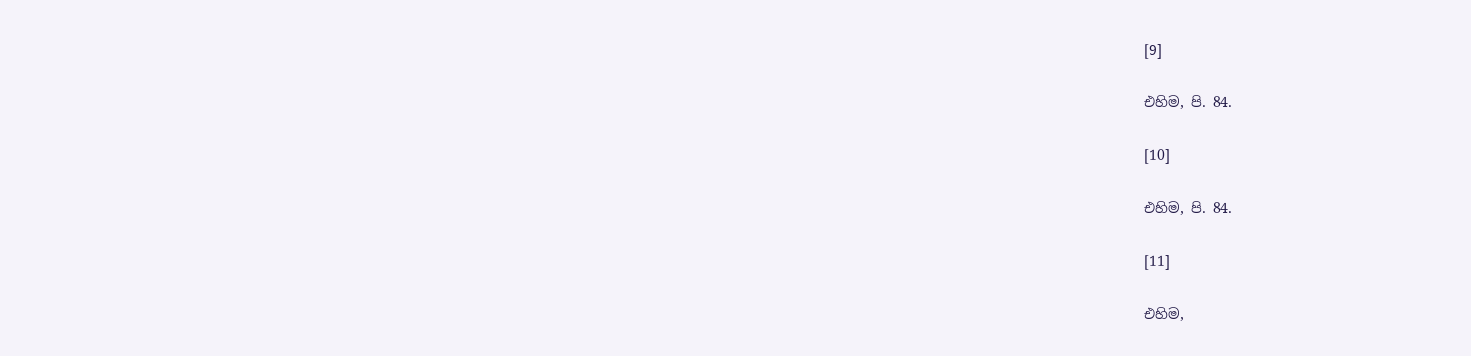[9]

එහිම, පි. 84.

[10]

එහිම, පි. 84.

[11]

එහිම,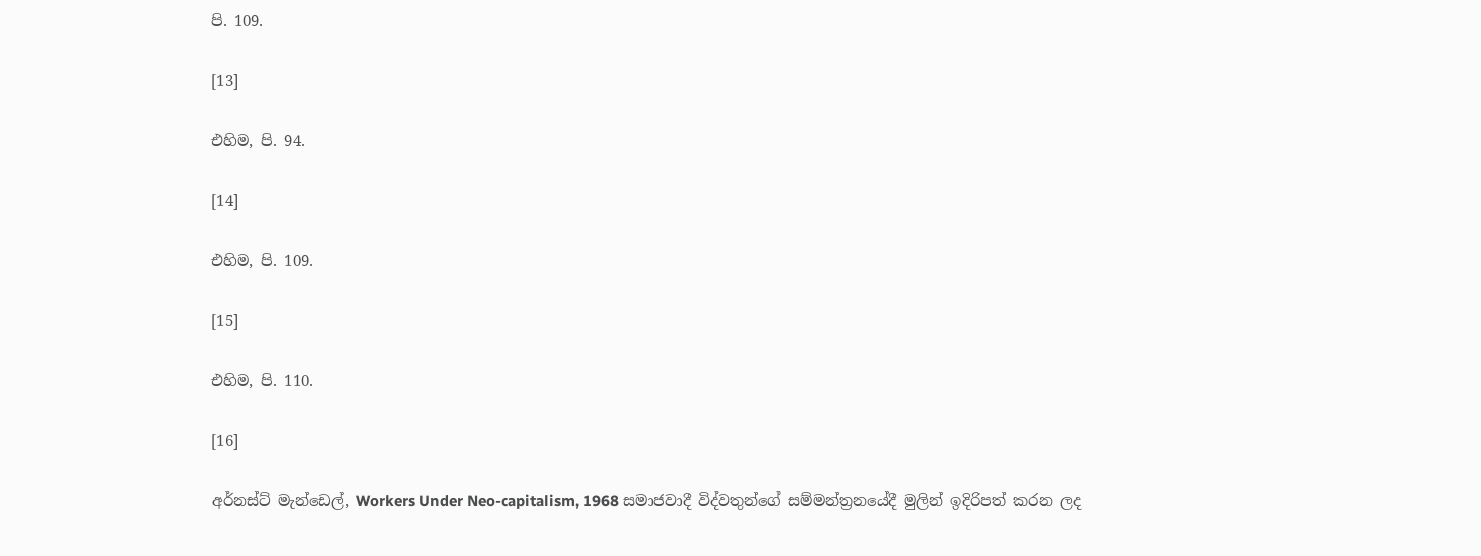පි. 109.

[13]

එහිම, පි. 94.

[14]

එහිම, පි. 109.

[15]

එහිම, පි. 110.

[16]

අර්නස්ට් මැන්ඩෙල්, Workers Under Neo-capitalism, 1968 සමාජවාදී විද්වතුන්ගේ සම්මන්ත්‍රනයේදී මුලින් ඉදිරිපත් කරන ලද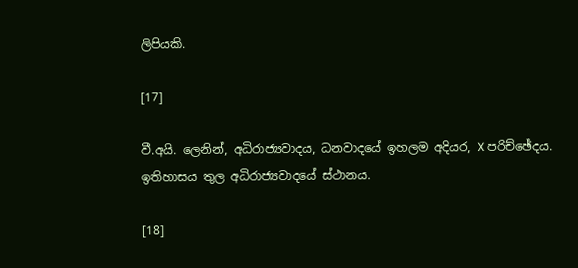ලිපියකි.

[17]

වී.අයි. ලෙනින්, අධිරාජ්‍යවාදය, ධනවාදයේ ඉහලම අදියර, X පරිච්ඡේදය. ඉතිහාසය තුල අධිරාජ්‍යවාදයේ ස්ථානය.

[18]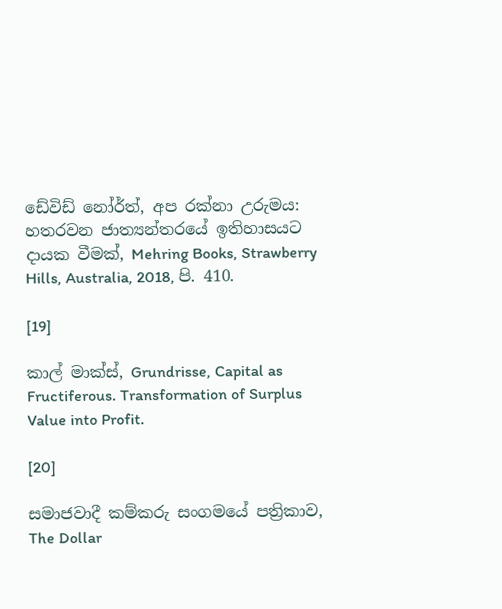ඩේවිඩ් නෝර්ත්, අප රක්නා උරුමය: හතරවන ජාත්‍යන්තරයේ ඉතිහාසයට දායක වීමක්, Mehring Books, Strawberry Hills, Australia, 2018, පි. 410.

[19]

කාල් මාක්ස්, Grundrisse, Capital as Fructiferous. Transformation of Surplus Value into Profit.

[20]

සමාජවාදී කම්කරු සංගමයේ පත්‍රිකාව, The Dollar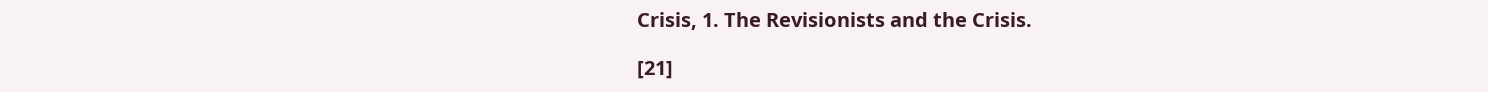Crisis, 1. The Revisionists and the Crisis.

[21]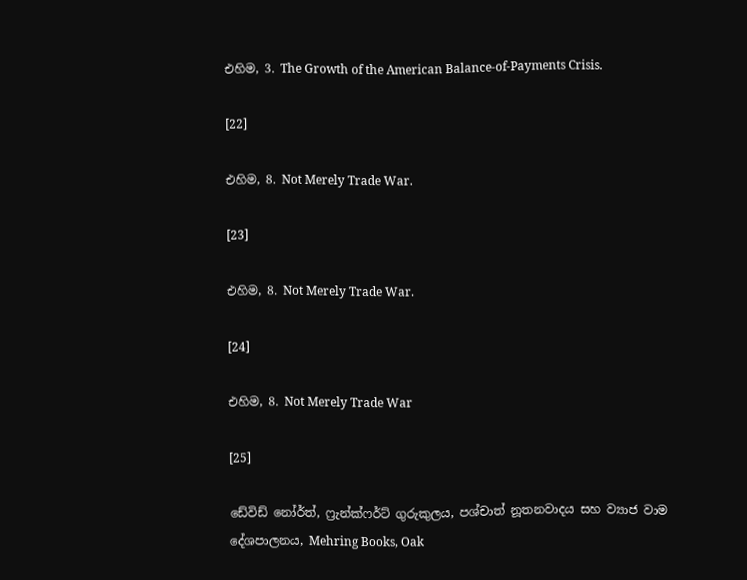එහිම, 3. The Growth of the American Balance-of-Payments Crisis.

[22]

එහිම, 8. Not Merely Trade War.

[23]

එහිම, 8. Not Merely Trade War.

[24]

එහිම, 8. Not Merely Trade War

[25]

ඩේවිඩ් නෝර්ත්, ෆ්‍රැන්ක්ෆර්ට් ගුරුකුලය, පශ්චාත් නූතනවාදය සහ ව්‍යාජ වාම දේශපාලනය, Mehring Books, Oak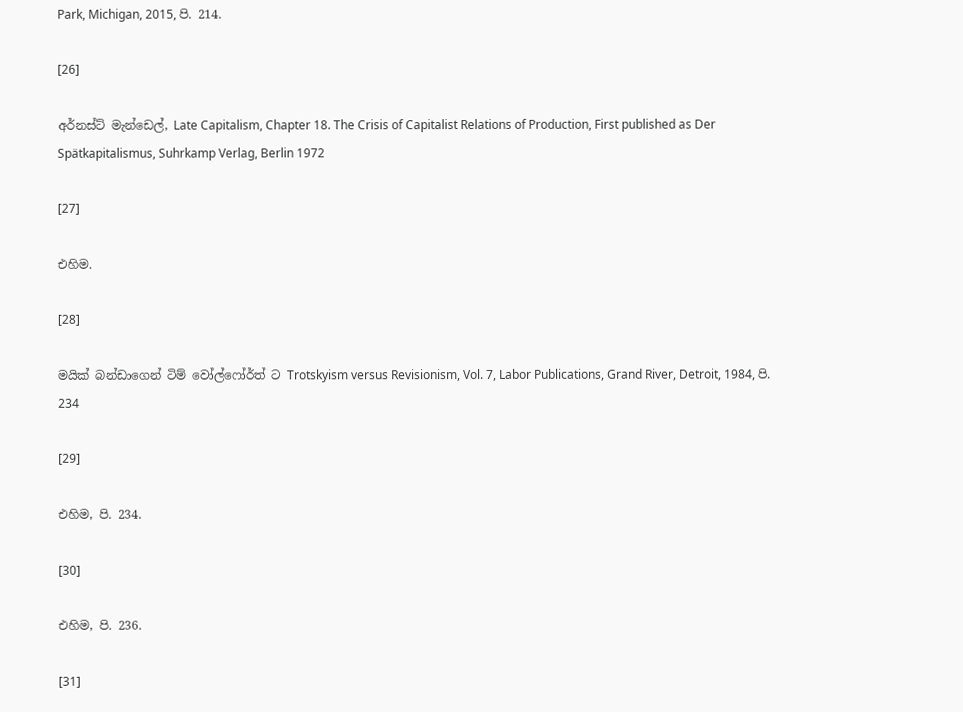Park, Michigan, 2015, පි. 214.

[26]

අර්නස්ට් මැන්ඩෙල්, Late Capitalism, Chapter 18. The Crisis of Capitalist Relations of Production, First published as Der Spätkapitalismus, Suhrkamp Verlag, Berlin 1972

[27]

එහිම.

[28]

මයික් බන්ඩාගෙන් ටිම් වෝල්ෆෝර්ත් ට Trotskyism versus Revisionism, Vol. 7, Labor Publications, Grand River, Detroit, 1984, පි. 234

[29]

එහිම, පි. 234.

[30]

එහිම, පි. 236.

[31]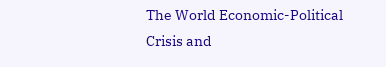The World Economic-Political Crisis and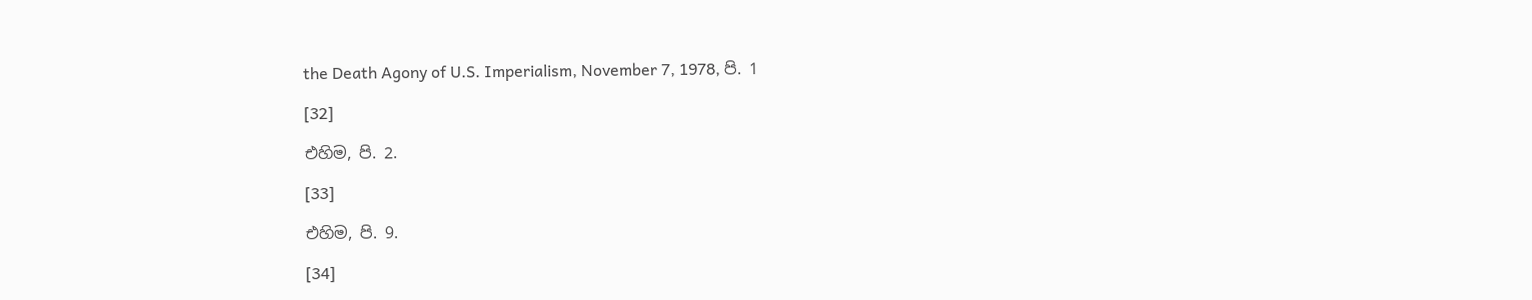the Death Agony of U.S. Imperialism, November 7, 1978, පි. 1

[32]

එහිම, පි. 2.

[33]

එහිම, පි. 9.

[34]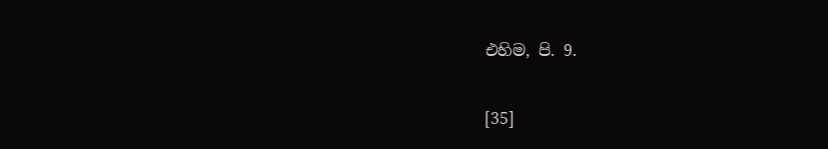එහිම, පි. 9.

[35]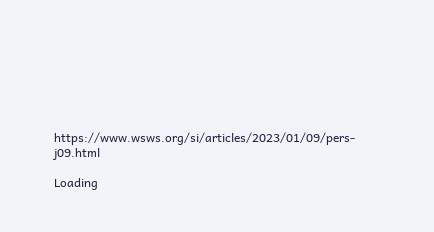https://www.wsws.org/si/articles/2023/01/09/pers-j09.html

Loading